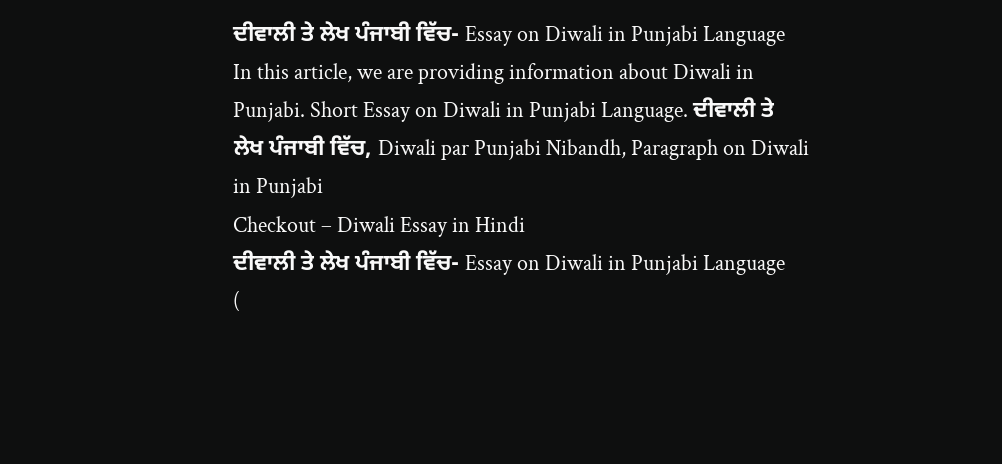ਦੀਵਾਲੀ ਤੇ ਲੇਖ ਪੰਜਾਬੀ ਵਿੱਚ- Essay on Diwali in Punjabi Language
In this article, we are providing information about Diwali in Punjabi. Short Essay on Diwali in Punjabi Language. ਦੀਵਾਲੀ ਤੇ ਲੇਖ ਪੰਜਾਬੀ ਵਿੱਚ, Diwali par Punjabi Nibandh, Paragraph on Diwali in Punjabi
Checkout – Diwali Essay in Hindi
ਦੀਵਾਲੀ ਤੇ ਲੇਖ ਪੰਜਾਬੀ ਵਿੱਚ- Essay on Diwali in Punjabi Language
(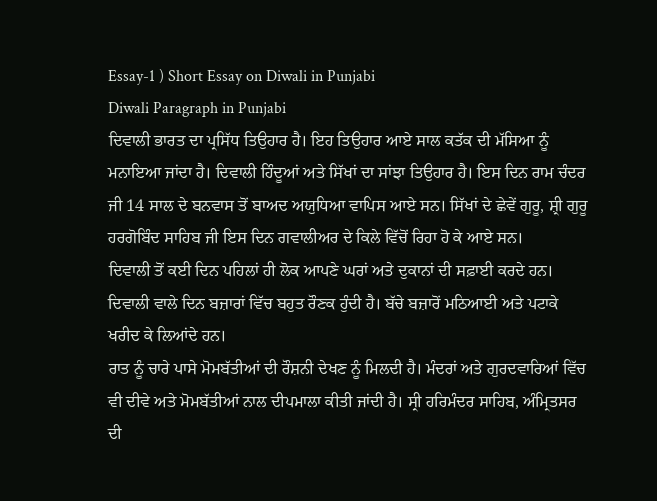Essay-1 ) Short Essay on Diwali in Punjabi
Diwali Paragraph in Punjabi
ਦਿਵਾਲੀ ਭਾਰਤ ਦਾ ਪ੍ਰਸਿੱਧ ਤਿਉਹਾਰ ਹੈ। ਇਹ ਤਿਉਹਾਰ ਆਏ ਸਾਲ ਕਤੱਕ ਦੀ ਮੱਸਿਆ ਨੂੰ ਮਨਾਇਆ ਜਾਂਦਾ ਹੈ। ਦਿਵਾਲੀ ਹਿੰਦੂਆਂ ਅਤੇ ਸਿੱਖਾਂ ਦਾ ਸਾਂਝਾ ਤਿਉਹਾਰ ਹੈ। ਇਸ ਦਿਨ ਰਾਮ ਚੰਦਰ ਜੀ 14 ਸਾਲ ਦੇ ਬਨਵਾਸ ਤੋਂ ਬਾਅਦ ਅਯੁਧਿਆ ਵਾਪਿਸ ਆਏ ਸਨ। ਸਿੱਖਾਂ ਦੇ ਛੇਵੇਂ ਗੁਰੂ, ਸ਼੍ਰੀ ਗੁਰੂ ਹਰਗੋਬਿੰਦ ਸਾਹਿਬ ਜੀ ਇਸ ਦਿਨ ਗਵਾਲੀਅਰ ਦੇ ਕਿਲੇ ਵਿੱਚੋਂ ਰਿਹਾ ਹੋ ਕੇ ਆਏ ਸਨ।
ਦਿਵਾਲੀ ਤੋਂ ਕਈ ਦਿਨ ਪਹਿਲਾਂ ਹੀ ਲੋਕ ਆਪਣੇ ਘਰਾਂ ਅਤੇ ਦੁਕਾਨਾਂ ਦੀ ਸਫ਼ਾਈ ਕਰਦੇ ਹਨ। ਦਿਵਾਲੀ ਵਾਲੇ ਦਿਨ ਬਜ਼ਾਰਾਂ ਵਿੱਚ ਬਹੁਤ ਰੌਣਕ ਹੁੰਦੀ ਹੈ। ਬੱਚੇ ਬਜ਼ਾਰੋਂ ਮਠਿਆਈ ਅਤੇ ਪਟਾਕੇ ਖਰੀਦ ਕੇ ਲਿਆਂਦੇ ਹਨ।
ਰਾਤ ਨੂੰ ਚਾਰੇ ਪਾਸੇ ਮੋਮਬੱਤੀਆਂ ਦੀ ਰੌਸ਼ਨੀ ਦੇਖਣ ਨੂੰ ਮਿਲਦੀ ਹੈ। ਮੰਦਰਾਂ ਅਤੇ ਗੁਰਦਵਾਰਿਆਂ ਵਿੱਚ ਵੀ ਦੀਵੇ ਅਤੇ ਮੋਮਬੱਤੀਆਂ ਨਾਲ ਦੀਪਮਾਲਾ ਕੀਤੀ ਜਾਂਦੀ ਹੈ। ਸ੍ਰੀ ਹਰਿਮੰਦਰ ਸਾਹਿਬ, ਅੰਮ੍ਰਿਤਸਰ ਦੀ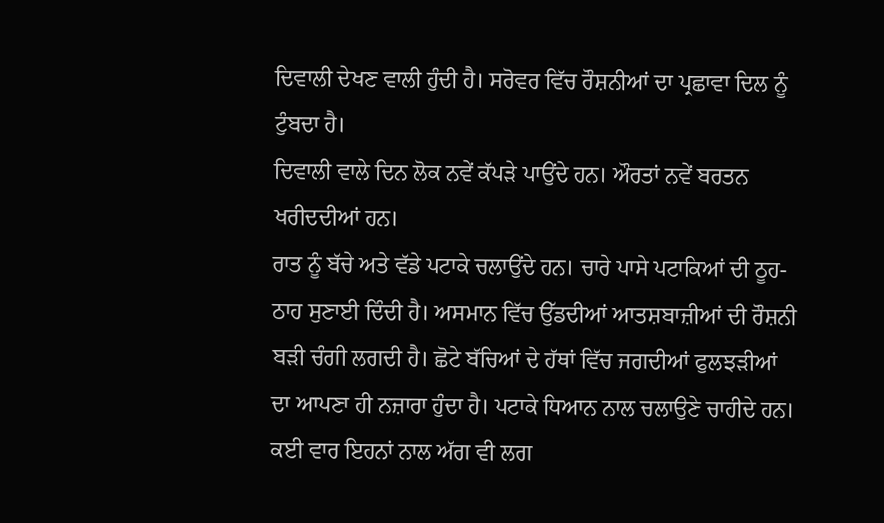ਦਿਵਾਲੀ ਦੇਖਣ ਵਾਲੀ ਹੁੰਦੀ ਹੈ। ਸਰੋਵਰ ਵਿੱਚ ਰੌਸ਼ਨੀਆਂ ਦਾ ਪ੍ਰਛਾਵਾ ਦਿਲ ਨੂੰ ਟੁੰਬਦਾ ਹੈ।
ਦਿਵਾਲੀ ਵਾਲੇ ਦਿਨ ਲੋਕ ਨਵੇਂ ਕੱਪੜੇ ਪਾਉਂਦੇ ਹਨ। ਔਰਤਾਂ ਨਵੇਂ ਬਰਤਨ ਖਰੀਦਦੀਆਂ ਹਨ।
ਰਾਤ ਨੂੰ ਬੱਚੇ ਅਤੇ ਵੱਡੇ ਪਟਾਕੇ ਚਲਾਉਂਦੇ ਹਨ। ਚਾਰੇ ਪਾਸੇ ਪਟਾਕਿਆਂ ਦੀ ਠੂਹ-ਠਾਹ ਸੁਣਾਈ ਦਿੰਦੀ ਹੈ। ਅਸਮਾਨ ਵਿੱਚ ਉੱਡਦੀਆਂ ਆਤਸ਼ਬਾਜ਼ੀਆਂ ਦੀ ਰੌਸ਼ਨੀ ਬੜੀ ਚੰਗੀ ਲਗਦੀ ਹੈ। ਛੋਟੇ ਬੱਚਿਆਂ ਦੇ ਹੱਥਾਂ ਵਿੱਚ ਜਗਦੀਆਂ ਫੁਲਝੜੀਆਂ ਦਾ ਆਪਣਾ ਹੀ ਨਜ਼ਾਰਾ ਹੁੰਦਾ ਹੈ। ਪਟਾਕੇ ਧਿਆਨ ਨਾਲ ਚਲਾਉਣੇ ਚਾਹੀਦੇ ਹਨ। ਕਈ ਵਾਰ ਇਹਨਾਂ ਨਾਲ ਅੱਗ ਵੀ ਲਗ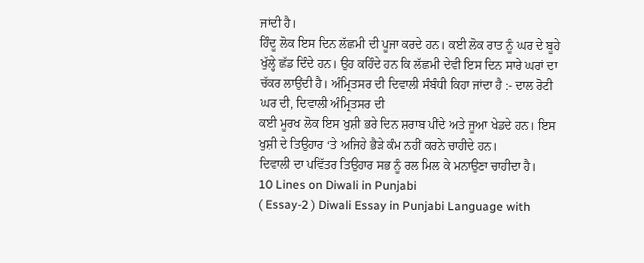ਜਾਂਦੀ ਹੈ।
ਹਿੰਦੂ ਲੋਕ ਇਸ ਦਿਨ ਲੱਛਮੀ ਦੀ ਪੂਜਾ ਕਰਦੇ ਹਨ। ਕਈ ਲੋਕ ਰਾਤ ਨੂੰ ਘਰ ਦੇ ਬੂਹੇ ਖੁੱਲ੍ਹੇ ਛੱਡ ਦਿੰਦੇ ਹਨ। ਉਹ ਕਹਿੰਦੇ ਹਨ ਕਿ ਲੱਛਮੀ ਦੇਵੀ ਇਸ ਦਿਨ ਸਾਰੇ ਘਰਾਂ ਦਾ ਚੱਕਰ ਲਾਉਂਦੀ ਹੈ। ਅੰਮ੍ਰਿਤਸਰ ਦੀ ਦਿਵਾਲੀ ਸੰਬੰਧੀ ਕਿਹਾ ਜਾਂਦਾ ਹੈ :- ਦਾਲ ਰੋਟੀ ਘਰ ਦੀ, ਦਿਵਾਲੀ ਅੰਮ੍ਰਿਤਸਰ ਦੀ
ਕਈ ਮੂਰਖ ਲੋਕ ਇਸ ਖੁਸ਼ੀ ਭਰੇ ਦਿਨ ਸ਼ਰਾਬ ਪੀਂਦੇ ਅਤੇ ਜੂਆ ਖੇਡਦੇ ਹਨ। ਇਸ ਖੁਸ਼ੀ ਦੇ ਤਿਉਹਾਰ ‘ਤੇ ਅਜਿਹੇ ਭੈੜੇ ਕੰਮ ਨਹੀਂ ਕਰਨੇ ਚਾਹੀਦੇ ਹਨ।
ਦਿਵਾਲੀ ਦਾ ਪਵਿੱਤਰ ਤਿਉਹਾਰ ਸਭ ਨੂੰ ਰਲ ਮਿਲ ਕੇ ਮਨਾਉਣਾ ਚਾਹੀਦਾ ਹੈ।
10 Lines on Diwali in Punjabi
( Essay-2 ) Diwali Essay in Punjabi Language with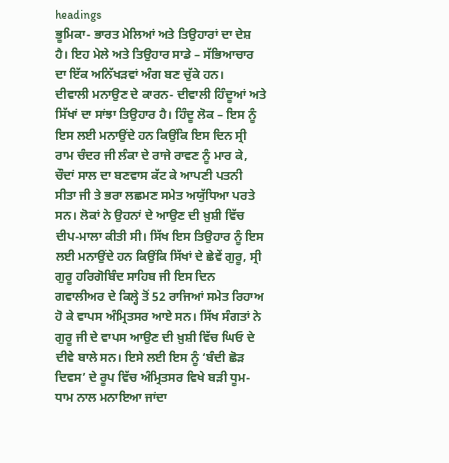headings
ਭੂਮਿਕਾ- ਭਾਰਤ ਮੇਲਿਆਂ ਅਤੇ ਤਿਉਹਾਰਾਂ ਦਾ ਦੇਸ਼ ਹੈ। ਇਹ ਮੇਲੇ ਅਤੇ ਤਿਉਹਾਰ ਸਾਡੇ – ਸੱਭਿਆਚਾਰ ਦਾ ਇੱਕ ਅਨਿੱਖੜਵਾਂ ਅੰਗ ਬਣ ਚੁੱਕੇ ਹਨ।
ਦੀਵਾਲੀ ਮਨਾਉਣ ਦੇ ਕਾਰਨ- ਦੀਵਾਲੀ ਹਿੰਦੂਆਂ ਅਤੇ ਸਿੱਖਾਂ ਦਾ ਸਾਂਝਾ ਤਿਉਹਾਰ ਹੈ। ਹਿੰਦੂ ਲੋਕ – ਇਸ ਨੂੰ ਇਸ ਲਈ ਮਨਾਉਂਦੇ ਹਨ ਕਿਉਂਕਿ ਇਸ ਦਿਨ ਸ੍ਰੀ ਰਾਮ ਚੰਦਰ ਜੀ ਲੰਕਾ ਦੇ ਰਾਜੇ ਰਾਵਣ ਨੂੰ ਮਾਰ ਕੇ, ਚੌਦਾਂ ਸਾਲ ਦਾ ਬਣਵਾਸ ਕੱਟ ਕੇ ਆਪਣੀ ਪਤਨੀ ਸੀਤਾ ਜੀ ਤੇ ਭਰਾ ਲਛਮਣ ਸਮੇਤ ਅਯੁੱਧਿਆ ਪਰਤੇ ਸਨ। ਲੋਕਾਂ ਨੇ ਉਹਨਾਂ ਦੇ ਆਉਣ ਦੀ ਖ਼ੁਸ਼ੀ ਵਿੱਚ ਦੀਪ-ਮਾਲਾ ਕੀਤੀ ਸੀ। ਸਿੱਖ ਇਸ ਤਿਉਹਾਰ ਨੂੰ ਇਸ ਲਈ ਮਨਾਉਂਦੇ ਹਨ ਕਿਉਂਕਿ ਸਿੱਖਾਂ ਦੇ ਛੇਵੇਂ ਗੁਰੂ, ਸ੍ਰੀ ਗੁਰੂ ਹਰਿਗੋਬਿੰਦ ਸਾਹਿਬ ਜੀ ਇਸ ਦਿਨ ਗਵਾਲੀਅਰ ਦੇ ਕਿਲ੍ਹੇ ਤੋਂ 52 ਰਾਜਿਆਂ ਸਮੇਤ ਰਿਹਾਅ ਹੋ ਕੇ ਵਾਪਸ ਅੰਮ੍ਰਿਤਸਰ ਆਏ ਸਨ। ਸਿੱਖ ਸੰਗਤਾਂ ਨੇ ਗੁਰੂ ਜੀ ਦੇ ਵਾਪਸ ਆਉਣ ਦੀ ਖ਼ੁਸ਼ੀ ਵਿੱਚ ਘਿਓ ਦੇ ਦੀਵੇ ਬਾਲੇ ਸਨ। ਇਸੇ ਲਈ ਇਸ ਨੂੰ ‘ਬੰਦੀ ਛੋੜ ਦਿਵਸ’ ਦੇ ਰੂਪ ਵਿੱਚ ਅੰਮ੍ਰਿਤਸਰ ਵਿਖੇ ਬੜੀ ਧੂਮ-ਧਾਮ ਨਾਲ ਮਨਾਇਆ ਜਾਂਦਾ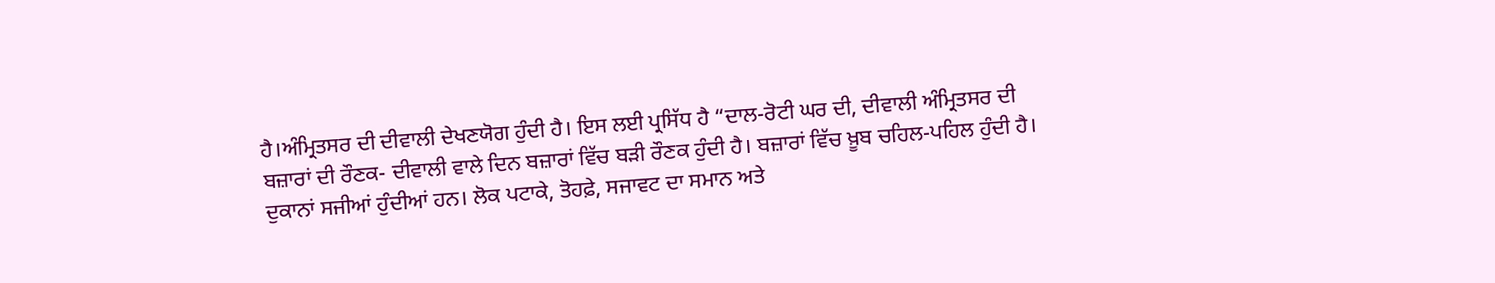ਹੈ।ਅੰਮ੍ਰਿਤਸਰ ਦੀ ਦੀਵਾਲੀ ਦੇਖਣਯੋਗ ਹੁੰਦੀ ਹੈ। ਇਸ ਲਈ ਪ੍ਰਸਿੱਧ ਹੈ “ਦਾਲ-ਰੋਟੀ ਘਰ ਦੀ, ਦੀਵਾਲੀ ਅੰਮ੍ਰਿਤਸਰ ਦੀ
ਬਜ਼ਾਰਾਂ ਦੀ ਰੌਣਕ- ਦੀਵਾਲੀ ਵਾਲੇ ਦਿਨ ਬਜ਼ਾਰਾਂ ਵਿੱਚ ਬੜੀ ਰੌਣਕ ਹੁੰਦੀ ਹੈ। ਬਜ਼ਾਰਾਂ ਵਿੱਚ ਖ਼ੂਬ ਚਹਿਲ-ਪਹਿਲ ਹੁੰਦੀ ਹੈ। ਦੁਕਾਨਾਂ ਸਜੀਆਂ ਹੁੰਦੀਆਂ ਹਨ। ਲੋਕ ਪਟਾਕੇ, ਤੋਹਫ਼ੇ, ਸਜਾਵਟ ਦਾ ਸਮਾਨ ਅਤੇ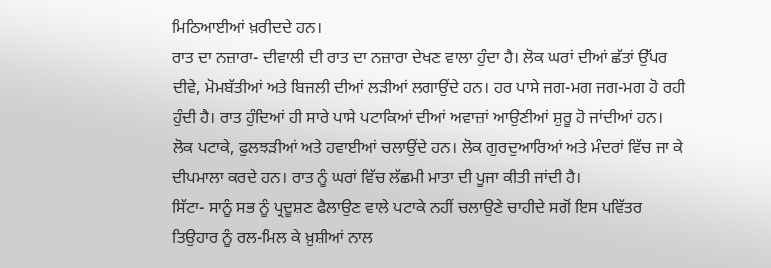ਮਿਠਿਆਈਆਂ ਖ਼ਰੀਦਦੇ ਹਨ।
ਰਾਤ ਦਾ ਨਜ਼ਾਰਾ- ਦੀਵਾਲੀ ਦੀ ਰਾਤ ਦਾ ਨਜ਼ਾਰਾ ਦੇਖਣ ਵਾਲਾ ਹੁੰਦਾ ਹੈ। ਲੋਕ ਘਰਾਂ ਦੀਆਂ ਛੱਤਾਂ ਉੱਪਰ ਦੀਵੇ, ਮੋਮਬੱਤੀਆਂ ਅਤੇ ਬਿਜਲੀ ਦੀਆਂ ਲੜੀਆਂ ਲਗਾਉਂਦੇ ਹਨ। ਹਰ ਪਾਸੇ ਜਗ-ਮਗ ਜਗ-ਮਗ ਹੋ ਰਹੀ ਹੁੰਦੀ ਹੈ। ਰਾਤ ਹੁੰਦਿਆਂ ਹੀ ਸਾਰੇ ਪਾਸੇ ਪਟਾਕਿਆਂ ਦੀਆਂ ਅਵਾਜ਼ਾਂ ਆਉਣੀਆਂ ਸ਼ੁਰੂ ਹੋ ਜਾਂਦੀਆਂ ਹਨ। ਲੋਕ ਪਟਾਕੇ, ਫੁਲਝੜੀਆਂ ਅਤੇ ਹਵਾਈਆਂ ਚਲਾਉਂਦੇ ਹਨ। ਲੋਕ ਗੁਰਦੁਆਰਿਆਂ ਅਤੇ ਮੰਦਰਾਂ ਵਿੱਚ ਜਾ ਕੇ ਦੀਪਮਾਲਾ ਕਰਦੇ ਹਨ। ਰਾਤ ਨੂੰ ਘਰਾਂ ਵਿੱਚ ਲੱਛਮੀ ਮਾਤਾ ਦੀ ਪੂਜਾ ਕੀਤੀ ਜਾਂਦੀ ਹੈ।
ਸਿੱਟਾ- ਸਾਨੂੰ ਸਭ ਨੂੰ ਪ੍ਰਦੂਸ਼ਣ ਫੈਲਾਉਣ ਵਾਲੇ ਪਟਾਕੇ ਨਹੀਂ ਚਲਾਉਣੇ ਚਾਹੀਦੇ ਸਗੋਂ ਇਸ ਪਵਿੱਤਰ ਤਿਉਹਾਰ ਨੂੰ ਰਲ-ਮਿਲ ਕੇ ਖ਼ੁਸ਼ੀਆਂ ਨਾਲ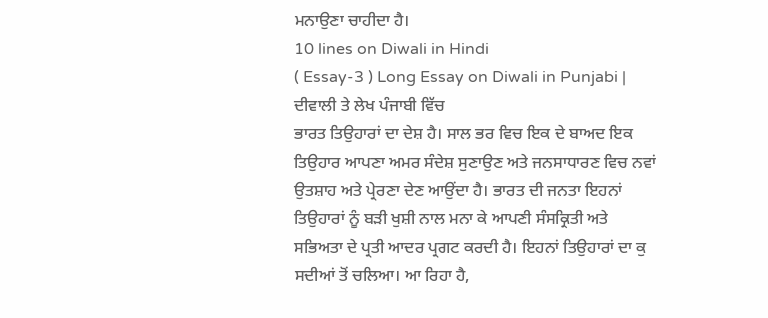ਮਨਾਉਣਾ ਚਾਹੀਦਾ ਹੈ।
10 lines on Diwali in Hindi
( Essay-3 ) Long Essay on Diwali in Punjabi | ਦੀਵਾਲੀ ਤੇ ਲੇਖ ਪੰਜਾਬੀ ਵਿੱਚ
ਭਾਰਤ ਤਿਉਹਾਰਾਂ ਦਾ ਦੇਸ਼ ਹੈ। ਸਾਲ ਭਰ ਵਿਚ ਇਕ ਦੇ ਬਾਅਦ ਇਕ ਤਿਉਹਾਰ ਆਪਣਾ ਅਮਰ ਸੰਦੇਸ਼ ਸੁਣਾਉਣ ਅਤੇ ਜਨਸਾਧਾਰਣ ਵਿਚ ਨਵਾਂ ਉਤਸ਼ਾਹ ਅਤੇ ਪ੍ਰੇਰਣਾ ਦੇਣ ਆਉਂਦਾ ਹੈ। ਭਾਰਤ ਦੀ ਜਨਤਾ ਇਹਨਾਂ ਤਿਉਹਾਰਾਂ ਨੂੰ ਬੜੀ ਖੁਸ਼ੀ ਨਾਲ ਮਨਾ ਕੇ ਆਪਣੀ ਸੰਸਕ੍ਰਿਤੀ ਅਤੇ ਸਭਿਅਤਾ ਦੇ ਪ੍ਰਤੀ ਆਦਰ ਪ੍ਰਗਟ ਕਰਦੀ ਹੈ। ਇਹਨਾਂ ਤਿਉਹਾਰਾਂ ਦਾ ਕੁ ਸਦੀਆਂ ਤੋਂ ਚਲਿਆ। ਆ ਰਿਹਾ ਹੈ,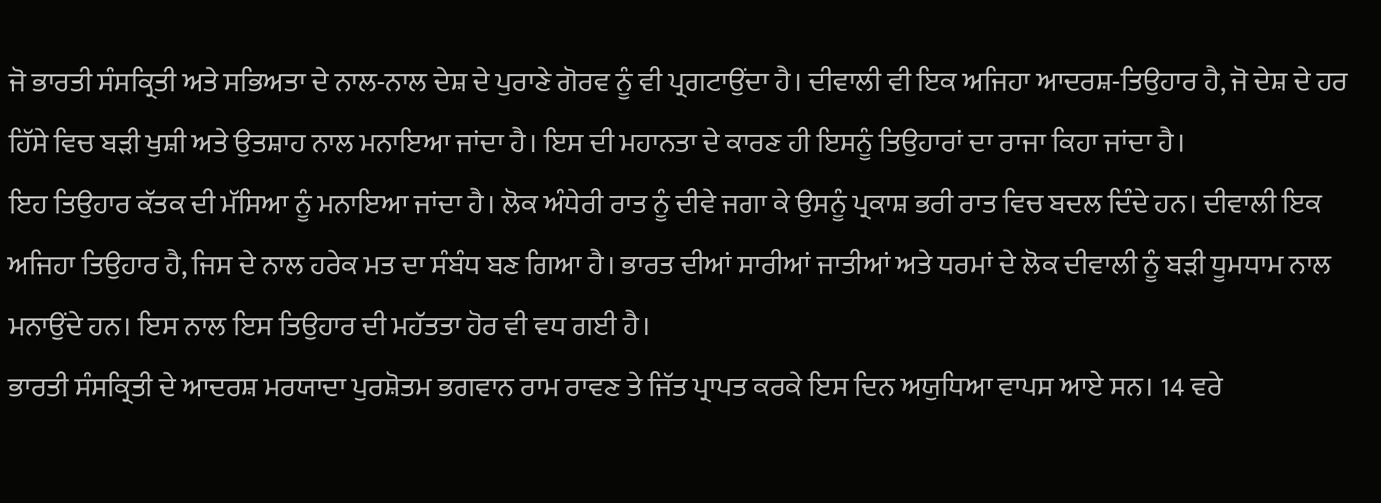ਜੋ ਭਾਰਤੀ ਸੰਸਕ੍ਰਿਤੀ ਅਤੇ ਸਭਿਅਤਾ ਦੇ ਨਾਲ-ਨਾਲ ਦੇਸ਼ ਦੇ ਪੁਰਾਣੇ ਗੋਰਵ ਨੂੰ ਵੀ ਪ੍ਰਗਟਾਉਂਦਾ ਹੈ। ਦੀਵਾਲੀ ਵੀ ਇਕ ਅਜਿਹਾ ਆਦਰਸ਼-ਤਿਉਹਾਰ ਹੈ, ਜੋ ਦੇਸ਼ ਦੇ ਹਰ ਹਿੱਸੇ ਵਿਚ ਬੜੀ ਖੁਸ਼ੀ ਅਤੇ ਉਤਸ਼ਾਹ ਨਾਲ ਮਨਾਇਆ ਜਾਂਦਾ ਹੈ। ਇਸ ਦੀ ਮਹਾਨਤਾ ਦੇ ਕਾਰਣ ਹੀ ਇਸਨੂੰ ਤਿਉਹਾਰਾਂ ਦਾ ਰਾਜਾ ਕਿਹਾ ਜਾਂਦਾ ਹੈ।
ਇਹ ਤਿਉਹਾਰ ਕੱਤਕ ਦੀ ਮੱਸਿਆ ਨੂੰ ਮਨਾਇਆ ਜਾਂਦਾ ਹੈ। ਲੋਕ ਅੰਧੇਰੀ ਰਾਤ ਨੂੰ ਦੀਵੇ ਜਗਾ ਕੇ ਉਸਨੂੰ ਪ੍ਰਕਾਸ਼ ਭਰੀ ਰਾਤ ਵਿਚ ਬਦਲ ਦਿੰਦੇ ਹਨ। ਦੀਵਾਲੀ ਇਕ ਅਜਿਹਾ ਤਿਉਹਾਰ ਹੈ, ਜਿਸ ਦੇ ਨਾਲ ਹਰੇਕ ਮਤ ਦਾ ਸੰਬੰਧ ਬਣ ਗਿਆ ਹੈ। ਭਾਰਤ ਦੀਆਂ ਸਾਰੀਆਂ ਜਾਤੀਆਂ ਅਤੇ ਧਰਮਾਂ ਦੇ ਲੋਕ ਦੀਵਾਲੀ ਨੂੰ ਬੜੀ ਧੂਮਧਾਮ ਨਾਲ ਮਨਾਉਂਦੇ ਹਨ। ਇਸ ਨਾਲ ਇਸ ਤਿਉਹਾਰ ਦੀ ਮਹੱਤਤਾ ਹੋਰ ਵੀ ਵਧ ਗਈ ਹੈ।
ਭਾਰਤੀ ਸੰਸਕ੍ਰਿਤੀ ਦੇ ਆਦਰਸ਼ ਮਰਯਾਦਾ ਪੁਰਸ਼ੋਤਮ ਭਗਵਾਨ ਰਾਮ ਰਾਵਣ ਤੇ ਜਿੱਤ ਪ੍ਰਾਪਤ ਕਰਕੇ ਇਸ ਦਿਨ ਅਯੁਧਿਆ ਵਾਪਸ ਆਏ ਸਨ। 14 ਵਰੇ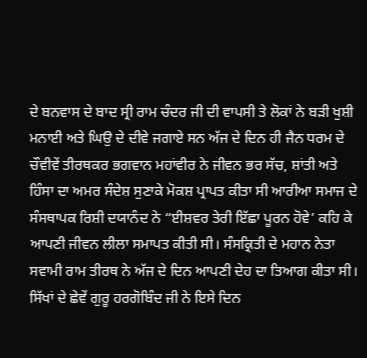ਦੇ ਬਨਵਾਸ ਦੇ ਬਾਦ ਸ੍ਰੀ ਰਾਮ ਚੰਦਰ ਜੀ ਦੀ ਵਾਪਸੀ ਤੇ ਲੋਕਾਂ ਨੇ ਬੜੀ ਖੁਸ਼ੀ ਮਨਾਈ ਅਤੇ ਘਿਉ ਦੇ ਦੀਵੇ ਜਗਾਏ ਸਨ ਅੱਜ ਦੇ ਦਿਨ ਹੀ ਜੈਨ ਧਰਮ ਦੇ ਚੌਵੀਵੇਂ ਤੀਰਥਕਰ ਭਗਵਾਨ ਮਹਾਂਵੀਰ ਨੇ ਜੀਵਨ ਭਰ ਸੱਚ, ਸ਼ਾਂਤੀ ਅਤੇ ਹਿੰਸਾ ਦਾ ਅਮਰ ਸੰਦੇਸ਼ ਸੁਣਾਕੇ ਮੋਕਸ਼ ਪ੍ਰਾਪਤ ਕੀਤਾ ਸੀ ਆਰੀਆ ਸਮਾਜ ਦੇ ਸੰਸਥਾਪਕ ਰਿਸ਼ੀ ਦਯਾਨੰਦ ਨੇ “ਈਸ਼ਵਰ ਤੇਰੀ ਇੱਛਾ ਪੂਰਨ ਹੋਵੇ’ ਕਹਿ ਕੇ ਆਪਣੀ ਜੀਵਨ ਲੀਲਾ ਸਮਾਪਤ ਕੀਤੀ ਸੀ। ਸੰਸਕ੍ਰਿਤੀ ਦੇ ਮਹਾਨ ਨੇਤਾ ਸਵਾਮੀ ਰਾਮ ਤੀਰਥ ਨੇ ਅੱਜ ਦੇ ਦਿਨ ਆਪਣੀ ਦੇਹ ਦਾ ਤਿਆਗ ਕੀਤਾ ਸੀ। ਸਿੱਖਾਂ ਦੇ ਛੇਵੇਂ ਗੁਰੂ ਹਰਗੋਬਿੰਦ ਜੀ ਨੇ ਇਸੇ ਦਿਨ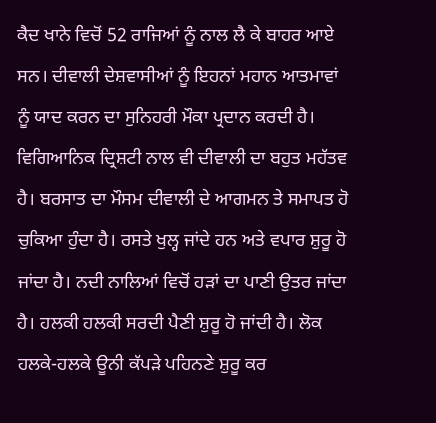ਕੈਦ ਖਾਨੇ ਵਿਚੋਂ 52 ਰਾਜਿਆਂ ਨੂੰ ਨਾਲ ਲੈ ਕੇ ਬਾਹਰ ਆਏ ਸਨ। ਦੀਵਾਲੀ ਦੇਸ਼ਵਾਸੀਆਂ ਨੂੰ ਇਹਨਾਂ ਮਹਾਨ ਆਤਮਾਵਾਂ ਨੂੰ ਯਾਦ ਕਰਨ ਦਾ ਸੁਨਿਹਰੀ ਮੌਕਾ ਪ੍ਰਦਾਨ ਕਰਦੀ ਹੈ।
ਵਿਗਿਆਨਿਕ ਦ੍ਰਿਸ਼ਟੀ ਨਾਲ ਵੀ ਦੀਵਾਲੀ ਦਾ ਬਹੁਤ ਮਹੱਤਵ ਹੈ। ਬਰਸਾਤ ਦਾ ਮੌਸਮ ਦੀਵਾਲੀ ਦੇ ਆਗਮਨ ਤੇ ਸਮਾਪਤ ਹੋ ਚੁਕਿਆ ਹੁੰਦਾ ਹੈ। ਰਸਤੇ ਖੁਲ੍ਹ ਜਾਂਦੇ ਹਨ ਅਤੇ ਵਪਾਰ ਸ਼ੁਰੂ ਹੋ ਜਾਂਦਾ ਹੈ। ਨਦੀ ਨਾਲਿਆਂ ਵਿਚੋਂ ਹੜਾਂ ਦਾ ਪਾਣੀ ਉਤਰ ਜਾਂਦਾ ਹੈ। ਹਲਕੀ ਹਲਕੀ ਸਰਦੀ ਪੈਣੀ ਸ਼ੁਰੂ ਹੋ ਜਾਂਦੀ ਹੈ। ਲੋਕ ਹਲਕੇ-ਹਲਕੇ ਊਨੀ ਕੱਪੜੇ ਪਹਿਨਣੇ ਸ਼ੁਰੂ ਕਰ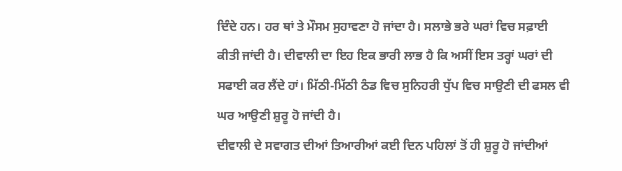ਦਿੰਦੇ ਹਨ। ਹਰ ਥਾਂ ਤੇ ਮੌਸਮ ਸੁਹਾਵਣਾ ਹੋ ਜਾਂਦਾ ਹੈ। ਸਲਾਭੇ ਭਰੇ ਘਰਾਂ ਵਿਚ ਸਫ਼ਾਈ ਕੀਤੀ ਜਾਂਦੀ ਹੈ। ਦੀਵਾਲੀ ਦਾ ਇਹ ਇਕ ਭਾਰੀ ਲਾਭ ਹੈ ਕਿ ਅਸੀਂ ਇਸ ਤਰ੍ਹਾਂ ਘਰਾਂ ਦੀ ਸਫਾਈ ਕਰ ਲੈਂਦੇ ਹਾਂ। ਮਿੱਠੀ-ਮਿੱਠੀ ਠੰਡ ਵਿਚ ਸੁਨਿਹਰੀ ਧੁੱਪ ਵਿਚ ਸਾਉਣੀ ਦੀ ਫਸਲ ਵੀ ਘਰ ਆਉਣੀ ਸ਼ੁਰੂ ਹੋ ਜਾਂਦੀ ਹੈ।
ਦੀਵਾਲੀ ਦੇ ਸਵਾਗਤ ਦੀਆਂ ਤਿਆਰੀਆਂ ਕਈ ਦਿਨ ਪਹਿਲਾਂ ਤੋਂ ਹੀ ਸ਼ੁਰੂ ਹੋ ਜਾਂਦੀਆਂ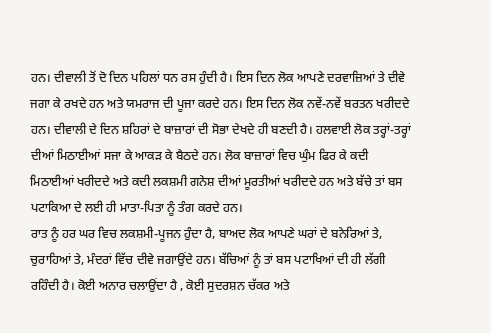ਹਨ। ਦੀਵਾਲੀ ਤੋਂ ਦੋ ਦਿਨ ਪਹਿਲਾਂ ਧਨ ਰਸ ਹੁੰਦੀ ਹੈ। ਇਸ ਦਿਨ ਲੋਕ ਆਪਣੇ ਦਰਵਾਜ਼ਿਆਂ ਤੇ ਦੀਵੇ ਜਗਾ ਕੇ ਰਖਦੇ ਹਨ ਅਤੇ ਯਮਰਾਜ ਦੀ ਪੂਜਾ ਕਰਦੇ ਹਨ। ਇਸ ਦਿਨ ਲੋਕ ਨਵੇਂ-ਨਵੇਂ ਬਰਤਨ ਖਰੀਦਦੇ ਹਨ। ਦੀਵਾਲੀ ਦੇ ਦਿਨ ਸ਼ਹਿਰਾਂ ਦੇ ਬਾਜ਼ਾਰਾਂ ਦੀ ਸੋਭਾ ਦੇਖਦੇ ਹੀ ਬਣਦੀ ਹੈ। ਹਲਵਾਈ ਲੋਕ ਤਰ੍ਹਾਂ-ਤਰ੍ਹਾਂ ਦੀਆਂ ਮਿਠਾਈਆਂ ਸਜਾ ਕੇ ਆਕੜ ਕੇ ਬੈਠਦੇ ਹਨ। ਲੋਕ ਬਾਜ਼ਾਰਾਂ ਵਿਚ ਘੁੰਮ ਫਿਰ ਕੇ ਕਦੀ ਮਿਠਾਈਆਂ ਖਰੀਦਦੇ ਅਤੇ ਕਦੀ ਲਕਸ਼ਮੀ ਗਨੇਸ਼ ਦੀਆਂ ਮੂਰਤੀਆਂ ਖਰੀਦਦੇ ਹਨ ਅਤੇ ਬੱਚੇ ਤਾਂ ਬਸ ਪਟਾਕਿਆ ਦੇ ਲਈ ਹੀ ਮਾਤਾ-ਪਿਤਾ ਨੂੰ ਤੰਗ ਕਰਦੇ ਹਨ।
ਰਾਤ ਨੂੰ ਹਰ ਘਰ ਵਿਚ ਲਕਸ਼ਮੀ-ਪੂਜਨ ਹੁੰਦਾ ਹੈ, ਬਾਅਦ ਲੋਕ ਆਪਣੇ ਘਰਾਂ ਦੇ ਬਨੇਰਿਆਂ ਤੇ, ਚੁਰਾਹਿਆਂ ਤੇ, ਮੰਦਰਾਂ ਵਿੱਚ ਦੀਵੇ ਜਗਾਉਂਦੇ ਹਨ। ਬੱਚਿਆਂ ਨੂੰ ਤਾਂ ਬਸ ਪਟਾਖਿਆਂ ਦੀ ਹੀ ਲੱਗੀ ਰਹਿੰਦੀ ਹੈ। ਕੋਈ ਅਨਾਰ ਚਲਾਉਂਦਾ ਹੈ , ਕੋਈ ਸੁਦਰਸ਼ਨ ਚੱਕਰ ਅਤੇ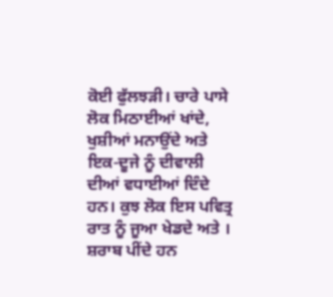ਕੋਈ ਫੁੱਲਝੜੀ। ਚਾਰੇ ਪਾਸੇ ਲੋਕ ਮਿਠਾਈਆਂ ਖਾਂਦੇ, ਖੁਸ਼ੀਆਂ ਮਨਾਉਂਦੇ ਅਤੇ ਇਕ-ਦੂਜੇ ਨੂੰ ਦੀਵਾਲੀ ਦੀਆਂ ਵਧਾਈਆਂ ਦਿੰਦੇ ਹਨ। ਕੁਝ ਲੋਕ ਇਸ ਪਵਿਤ੍ਰ ਰਾਤ ਨੂੰ ਜੂਆ ਖੇਡਦੇ ਅਤੇ । ਸ਼ਰਾਬ ਪੀਂਦੇ ਹਨ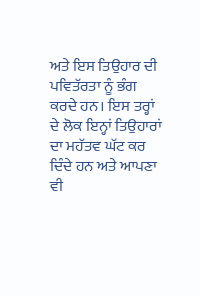ਅਤੇ ਇਸ ਤਿਉਹਾਰ ਦੀ ਪਵਿਤੱਰਤਾ ਨੂੰ ਭੰਗ ਕਰਦੇ ਹਨ। ਇਸ ਤਰ੍ਹਾਂ ਦੇ ਲੋਕ ਇਨ੍ਹਾਂ ਤਿਉਹਾਰਾਂ ਦਾ ਮਹੱਤਵ ਘੱਟ ਕਰ ਦਿੰਦੇ ਹਨ ਅਤੇ ਆਪਣਾ ਵੀ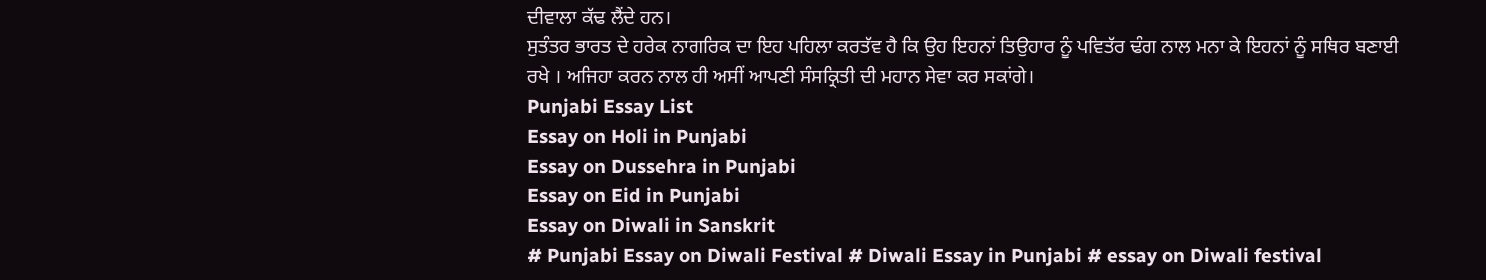ਦੀਵਾਲਾ ਕੱਢ ਲੈਂਦੇ ਹਨ।
ਸੁਤੰਤਰ ਭਾਰਤ ਦੇ ਹਰੇਕ ਨਾਗਰਿਕ ਦਾ ਇਹ ਪਹਿਲਾ ਕਰਤੱਵ ਹੈ ਕਿ ਉਹ ਇਹਨਾਂ ਤਿਉਹਾਰ ਨੂੰ ਪਵਿਤੱਰ ਢੰਗ ਨਾਲ ਮਨਾ ਕੇ ਇਹਨਾਂ ਨੂੰ ਸਥਿਰ ਬਣਾਈ ਰਖੇ । ਅਜਿਹਾ ਕਰਨ ਨਾਲ ਹੀ ਅਸੀਂ ਆਪਣੀ ਸੰਸਕ੍ਰਿਤੀ ਦੀ ਮਹਾਨ ਸੇਵਾ ਕਰ ਸਕਾਂਗੇ।
Punjabi Essay List
Essay on Holi in Punjabi
Essay on Dussehra in Punjabi
Essay on Eid in Punjabi
Essay on Diwali in Sanskrit
# Punjabi Essay on Diwali Festival # Diwali Essay in Punjabi # essay on Diwali festival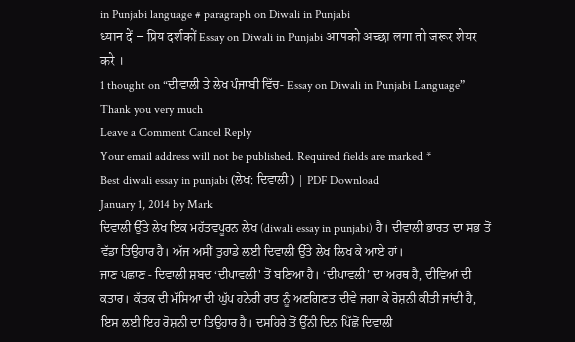in Punjabi language # paragraph on Diwali in Punjabi
ध्यान दें – प्रिय दर्शकों Essay on Diwali in Punjabi आपको अच्छा लगा तो जरूर शेयर करे ।
1 thought on “ਦੀਵਾਲੀ ਤੇ ਲੇਖ ਪੰਜਾਬੀ ਵਿੱਚ- Essay on Diwali in Punjabi Language”
Thank you very much
Leave a Comment Cancel Reply
Your email address will not be published. Required fields are marked *
Best diwali essay in punjabi (ਲੇਖ: ਦਿਵਾਲੀ) | PDF Download
January 1, 2014 by Mark
ਦਿਵਾਲੀ ਉੱਤੇ ਲੇਖ ਇਕ ਮਹੱਤਵਪੂਰਨ ਲੇਖ (diwali essay in punjabi) ਹੈ। ਦੀਵਾਲੀ ਭਾਰਤ ਦਾ ਸਭ ਤੋਂ ਵੱਡਾ ਤਿਉਹਾਰ ਹੈ। ਅੱਜ ਅਸੀਂ ਤੁਹਾਡੇ ਲਈ ਦਿਵਾਲੀ ਉੱਤੇ ਲੇਖ ਲਿਖ ਕੇ ਆਏ ਹਾਂ।
ਜਾਣ ਪਛਾਣ - ਦਿਵਾਲੀ ਸ਼ਬਦ ‘ਦੀਪਾਵਲੀ' ਤੋਂ ਬਣਿਆ ਹੈ। ‘ਦੀਪਾਵਲੀ’ ਦਾ ਅਰਥ ਹੈ, ਦੀਵਿਆਂ ਦੀ ਕਤਾਰ। ਕੱਤਕ ਦੀ ਮੱਸਿਆ ਦੀ ਘੁੱਪ ਹਨੇਰੀ ਰਾਤ ਨੂੰ ਅਣਗਿਣਤ ਦੀਵੇ ਜਗਾ ਕੇ ਰੋਸ਼ਨੀ ਕੀਤੀ ਜਾਂਦੀ ਹੈ, ਇਸ ਲਈ ਇਹ ਰੋਸ਼ਨੀ ਦਾ ਤਿਉਹਾਰ ਹੈ। ਦਸਹਿਰੇ ਤੋਂ ਉੱਨੀ ਦਿਨ ਪਿੱਛੋਂ ਦਿਵਾਲੀ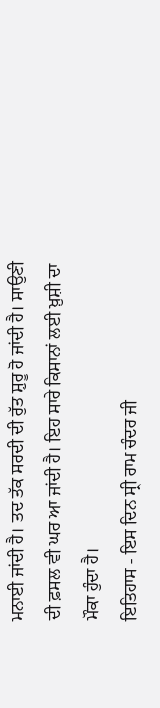ਮਨਾਈ ਜਾਂਦੀ ਹੈ। ਤਦ ਤੱਕ ਸਰਦੀ ਦੀ ਰੁੱਤ ਸ਼ੁਰੂ ਹੋ ਜਾਂਦੀ ਹੈ। ਸਾਉਣੀ ਦੀ ਫ਼ਸਲ ਵੀ ਘਰ ਆ ਜਾਂਦੀ ਹੈ। ਇਹ ਸਾਰੇ ਕਿਸਾਨਾਂ ਲਈ ਖ਼ੁਸ਼ੀ ਦਾ ਮੌਕਾ ਹੁੰਦਾ ਹੈ।
ਇਤਿਹਾਸ - ਇਸ ਦਿਨ ਸ੍ਰੀ ਰਾਮ ਚੰਦਰ ਜੀ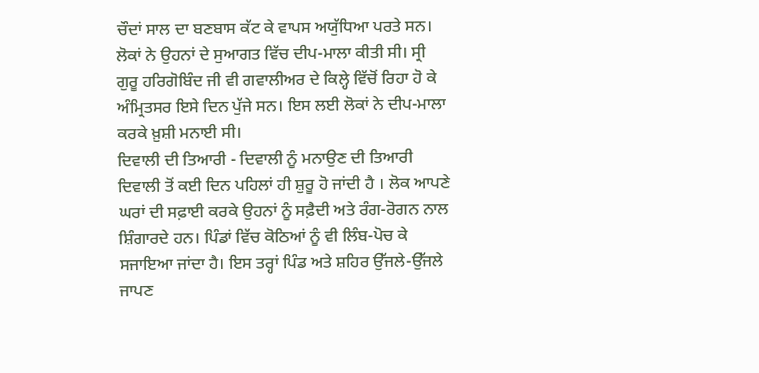ਚੌਦਾਂ ਸਾਲ ਦਾ ਬਣਬਾਸ ਕੱਟ ਕੇ ਵਾਪਸ ਅਯੁੱਧਿਆ ਪਰਤੇ ਸਨ। ਲੋਕਾਂ ਨੇ ਉਹਨਾਂ ਦੇ ਸੁਆਗਤ ਵਿੱਚ ਦੀਪ-ਮਾਲਾ ਕੀਤੀ ਸੀ। ਸ੍ਰੀ ਗੁਰੂ ਹਰਿਗੋਬਿੰਦ ਜੀ ਵੀ ਗਵਾਲੀਅਰ ਦੇ ਕਿਲ੍ਹੇ ਵਿੱਚੋਂ ਰਿਹਾ ਹੋ ਕੇ ਅੰਮ੍ਰਿਤਸਰ ਇਸੇ ਦਿਨ ਪੁੱਜੇ ਸਨ। ਇਸ ਲਈ ਲੋਕਾਂ ਨੇ ਦੀਪ-ਮਾਲਾ ਕਰਕੇ ਖ਼ੁਸ਼ੀ ਮਨਾਈ ਸੀ।
ਦਿਵਾਲੀ ਦੀ ਤਿਆਰੀ - ਦਿਵਾਲੀ ਨੂੰ ਮਨਾਉਣ ਦੀ ਤਿਆਰੀ ਦਿਵਾਲੀ ਤੋਂ ਕਈ ਦਿਨ ਪਹਿਲਾਂ ਹੀ ਸ਼ੁਰੂ ਹੋ ਜਾਂਦੀ ਹੈ । ਲੋਕ ਆਪਣੇ ਘਰਾਂ ਦੀ ਸਫ਼ਾਈ ਕਰਕੇ ਉਹਨਾਂ ਨੂੰ ਸਫ਼ੈਦੀ ਅਤੇ ਰੰਗ-ਰੋਗਨ ਨਾਲ ਸ਼ਿੰਗਾਰਦੇ ਹਨ। ਪਿੰਡਾਂ ਵਿੱਚ ਕੋਠਿਆਂ ਨੂੰ ਵੀ ਲਿੰਬ-ਪੋਚ ਕੇ ਸਜਾਇਆ ਜਾਂਦਾ ਹੈ। ਇਸ ਤਰ੍ਹਾਂ ਪਿੰਡ ਅਤੇ ਸ਼ਹਿਰ ਉੱਜਲੇ-ਉੱਜਲੇ ਜਾਪਣ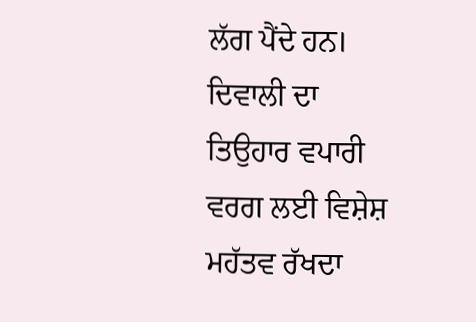ਲੱਗ ਪੈਂਦੇ ਹਨ। ਦਿਵਾਲੀ ਦਾ ਤਿਉਹਾਰ ਵਪਾਰੀ ਵਰਗ ਲਈ ਵਿਸ਼ੇਸ਼ ਮਹੱਤਵ ਰੱਖਦਾ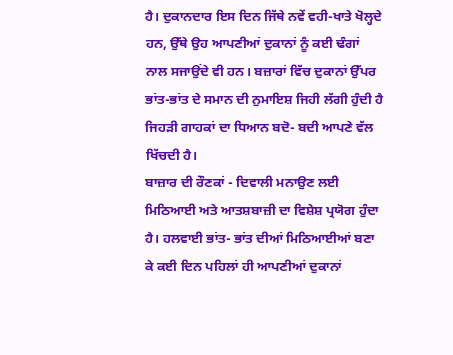ਹੈ। ਦੁਕਾਨਦਾਰ ਇਸ ਦਿਨ ਜਿੱਥੇ ਨਵੇਂ ਵਹੀ-ਖਾਤੇ ਖੋਲ੍ਹਦੇ ਹਨ, ਉੱਥੇ ਉਹ ਆਪਣੀਆਂ ਦੁਕਾਨਾਂ ਨੂੰ ਕਈ ਢੰਗਾਂ ਨਾਲ ਸਜਾਉਂਦੇ ਵੀ ਹਨ। ਬਜ਼ਾਰਾਂ ਵਿੱਚ ਦੁਕਾਨਾਂ ਉੱਪਰ ਭਾਂਤ-ਭਾਂਤ ਦੇ ਸਮਾਨ ਦੀ ਨੁਮਾਇਸ਼ ਜਿਹੀ ਲੱਗੀ ਹੁੰਦੀ ਹੈ ਜਿਹੜੀ ਗਾਹਕਾਂ ਦਾ ਧਿਆਨ ਬਦੋ- ਬਦੀ ਆਪਣੇ ਵੱਲ ਖਿੱਚਦੀ ਹੈ।
ਬਾਜ਼ਾਰ ਦੀ ਰੌਣਕਾਂ - ਦਿਵਾਲੀ ਮਨਾਉਣ ਲਈ ਮਿਠਿਆਈ ਅਤੇ ਆਤਸ਼ਬਾਜ਼ੀ ਦਾ ਵਿਸ਼ੇਸ਼ ਪ੍ਰਯੋਗ ਹੁੰਦਾ ਹੈ। ਹਲਵਾਈ ਭਾਂਤ- ਭਾਂਤ ਦੀਆਂ ਮਿਠਿਆਈਆਂ ਬਣਾ ਕੇ ਕਈ ਦਿਨ ਪਹਿਲਾਂ ਹੀ ਆਪਣੀਆਂ ਦੁਕਾਨਾਂ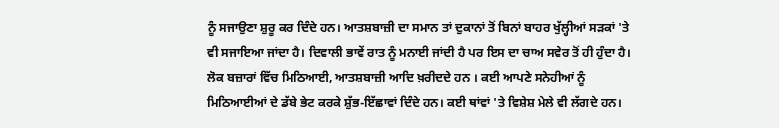ਨੂੰ ਸਜਾਉਣਾ ਸ਼ੁਰੂ ਕਰ ਦਿੰਦੇ ਹਨ। ਆਤਸ਼ਬਾਜ਼ੀ ਦਾ ਸਮਾਨ ਤਾਂ ਦੁਕਾਨਾਂ ਤੋਂ ਬਿਨਾਂ ਬਾਹਰ ਖੁੱਲ੍ਹੀਆਂ ਸੜਕਾਂ 'ਤੇ ਵੀ ਸਜਾਇਆ ਜਾਂਦਾ ਹੈ। ਦਿਵਾਲੀ ਭਾਵੇਂ ਰਾਤ ਨੂੰ ਮਨਾਈ ਜਾਂਦੀ ਹੈ ਪਰ ਇਸ ਦਾ ਚਾਅ ਸਵੇਰ ਤੋਂ ਹੀ ਹੁੰਦਾ ਹੈ। ਲੋਕ ਬਜ਼ਾਰਾਂ ਵਿੱਚ ਮਿਠਿਆਈ, ਆਤਸ਼ਬਾਜ਼ੀ ਆਦਿ ਖ਼ਰੀਦਦੇ ਹਨ । ਕਈ ਆਪਣੇ ਸਨੇਹੀਆਂ ਨੂੰ ਮਿਠਿਆਈਆਂ ਦੇ ਡੱਬੇ ਭੇਟ ਕਰਕੇ ਸ਼ੁੱਭ-ਇੱਛਾਵਾਂ ਦਿੰਦੇ ਹਨ। ਕਈ ਥਾਂਵਾਂ 'ਤੇ ਵਿਸ਼ੇਸ਼ ਮੇਲੇ ਵੀ ਲੱਗਦੇ ਹਨ।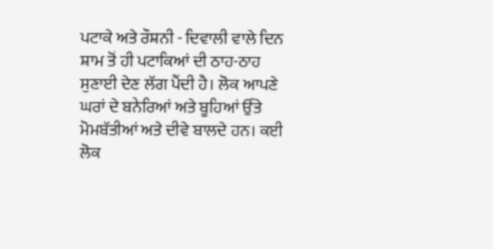ਪਟਾਕੇ ਅਤੇ ਰੌਸ਼ਨੀ - ਦਿਵਾਲੀ ਵਾਲੇ ਦਿਨ ਸ਼ਾਮ ਤੋਂ ਹੀ ਪਟਾਕਿਆਂ ਦੀ ਠਾਹ-ਠਾਹ ਸੁਣਾਈ ਦੇਣ ਲੱਗ ਪੈਂਦੀ ਹੈ। ਲੋਕ ਆਪਣੇ ਘਰਾਂ ਦੇ ਬਨੇਰਿਆਂ ਅਤੇ ਬੂਹਿਆਂ ਉੱਤੇ ਮੋਮਬੱਤੀਆਂ ਅਤੇ ਦੀਵੇ ਬਾਲਦੇ ਹਨ। ਕਈ ਲੋਕ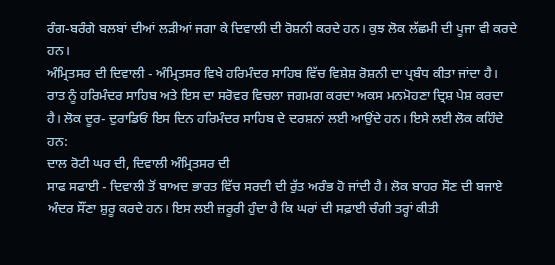ਰੰਗ-ਬਰੰਗੇ ਬਲਬਾਂ ਦੀਆਂ ਲੜੀਆਂ ਜਗਾ ਕੇ ਦਿਵਾਲੀ ਦੀ ਰੋਸ਼ਨੀ ਕਰਦੇ ਹਨ। ਕੁਝ ਲੋਕ ਲੱਛਮੀ ਦੀ ਪੂਜਾ ਵੀ ਕਰਦੇ ਹਨ।
ਅੰਮ੍ਰਿਤਸਰ ਦੀ ਦਿਵਾਲੀ - ਅੰਮ੍ਰਿਤਸਰ ਵਿਖੇ ਹਰਿਮੰਦਰ ਸਾਹਿਬ ਵਿੱਚ ਵਿਸ਼ੇਸ਼ ਰੋਸ਼ਨੀ ਦਾ ਪ੍ਰਬੰਧ ਕੀਤਾ ਜਾਂਦਾ ਹੈ। ਰਾਤ ਨੂੰ ਹਰਿਮੰਦਰ ਸਾਹਿਬ ਅਤੇ ਇਸ ਦਾ ਸਰੋਵਰ ਵਿਚਲਾ ਜਗਮਗ ਕਰਦਾ ਅਕਸ ਮਨਮੋਹਣਾ ਦ੍ਰਿਸ਼ ਪੇਸ਼ ਕਰਦਾ ਹੈ। ਲੋਕ ਦੂਰ- ਦੁਰਾਡਿਓਂ ਇਸ ਦਿਨ ਹਰਿਮੰਦਰ ਸਾਹਿਬ ਦੇ ਦਰਸ਼ਨਾਂ ਲਈ ਆਉਂਦੇ ਹਨ। ਇਸੇ ਲਈ ਲੋਕ ਕਹਿੰਦੇ ਹਨ:
ਦਾਲ ਰੋਟੀ ਘਰ ਦੀ, ਦਿਵਾਲੀ ਅੰਮ੍ਰਿਤਸਰ ਦੀ
ਸਾਫ ਸਫਾਈ - ਦਿਵਾਲੀ ਤੋਂ ਬਾਅਦ ਭਾਰਤ ਵਿੱਚ ਸਰਦੀ ਦੀ ਰੁੱਤ ਅਰੰਭ ਹੋ ਜਾਂਦੀ ਹੈ। ਲੋਕ ਬਾਹਰ ਸੌਣ ਦੀ ਬਜਾਏ ਅੰਦਰ ਸੌਂਣਾ ਸ਼ੁਰੂ ਕਰਦੇ ਹਨ। ਇਸ ਲਈ ਜ਼ਰੂਰੀ ਹੁੰਦਾ ਹੈ ਕਿ ਘਰਾਂ ਦੀ ਸਫ਼ਾਈ ਚੰਗੀ ਤਰ੍ਹਾਂ ਕੀਤੀ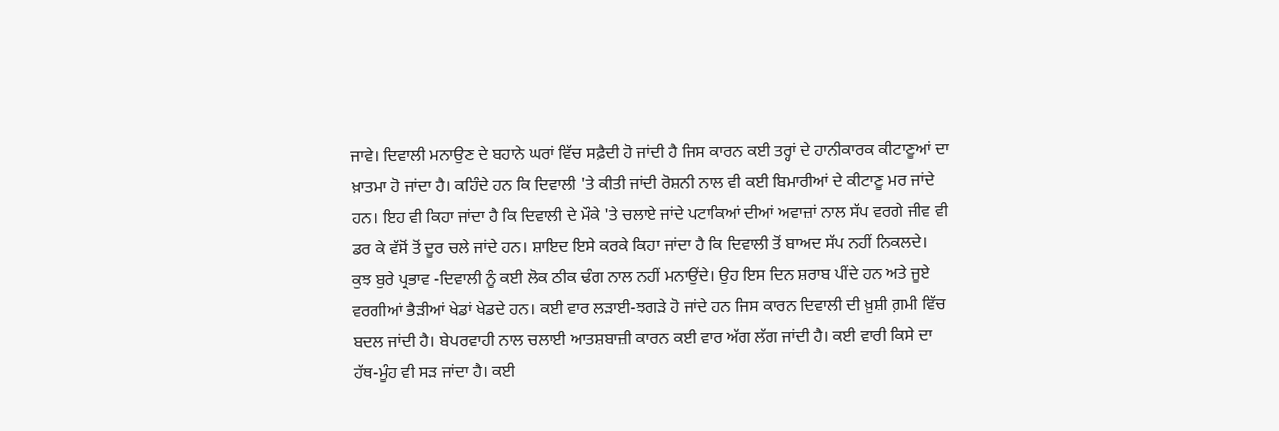ਜਾਵੇ। ਦਿਵਾਲੀ ਮਨਾਉਣ ਦੇ ਬਹਾਨੇ ਘਰਾਂ ਵਿੱਚ ਸਫ਼ੈਦੀ ਹੋ ਜਾਂਦੀ ਹੈ ਜਿਸ ਕਾਰਨ ਕਈ ਤਰ੍ਹਾਂ ਦੇ ਹਾਨੀਕਾਰਕ ਕੀਟਾਣੂਆਂ ਦਾ ਖ਼ਾਤਮਾ ਹੋ ਜਾਂਦਾ ਹੈ। ਕਹਿੰਦੇ ਹਨ ਕਿ ਦਿਵਾਲੀ 'ਤੇ ਕੀਤੀ ਜਾਂਦੀ ਰੋਸ਼ਨੀ ਨਾਲ ਵੀ ਕਈ ਬਿਮਾਰੀਆਂ ਦੇ ਕੀਟਾਣੂ ਮਰ ਜਾਂਦੇ ਹਨ। ਇਹ ਵੀ ਕਿਹਾ ਜਾਂਦਾ ਹੈ ਕਿ ਦਿਵਾਲੀ ਦੇ ਮੌਕੇ 'ਤੇ ਚਲਾਏ ਜਾਂਦੇ ਪਟਾਕਿਆਂ ਦੀਆਂ ਅਵਾਜ਼ਾਂ ਨਾਲ ਸੱਪ ਵਰਗੇ ਜੀਵ ਵੀ ਡਰ ਕੇ ਵੱਸੋਂ ਤੋਂ ਦੂਰ ਚਲੇ ਜਾਂਦੇ ਹਨ। ਸ਼ਾਇਦ ਇਸੇ ਕਰਕੇ ਕਿਹਾ ਜਾਂਦਾ ਹੈ ਕਿ ਦਿਵਾਲੀ ਤੋਂ ਬਾਅਦ ਸੱਪ ਨਹੀਂ ਨਿਕਲਦੇ।
ਕੁਝ ਬੁਰੇ ਪ੍ਰਭਾਵ -ਦਿਵਾਲੀ ਨੂੰ ਕਈ ਲੋਕ ਠੀਕ ਢੰਗ ਨਾਲ ਨਹੀਂ ਮਨਾਉਂਦੇ। ਉਹ ਇਸ ਦਿਨ ਸ਼ਰਾਬ ਪੀਂਦੇ ਹਨ ਅਤੇ ਜੂਏ ਵਰਗੀਆਂ ਭੈੜੀਆਂ ਖੇਡਾਂ ਖੇਡਦੇ ਹਨ। ਕਈ ਵਾਰ ਲੜਾਈ-ਝਗੜੇ ਹੋ ਜਾਂਦੇ ਹਨ ਜਿਸ ਕਾਰਨ ਦਿਵਾਲੀ ਦੀ ਖ਼ੁਸ਼ੀ ਗ਼ਮੀ ਵਿੱਚ ਬਦਲ ਜਾਂਦੀ ਹੈ। ਬੇਪਰਵਾਹੀ ਨਾਲ ਚਲਾਈ ਆਤਸ਼ਬਾਜ਼ੀ ਕਾਰਨ ਕਈ ਵਾਰ ਅੱਗ ਲੱਗ ਜਾਂਦੀ ਹੈ। ਕਈ ਵਾਰੀ ਕਿਸੇ ਦਾ ਹੱਥ-ਮੂੰਹ ਵੀ ਸੜ ਜਾਂਦਾ ਹੈ। ਕਈ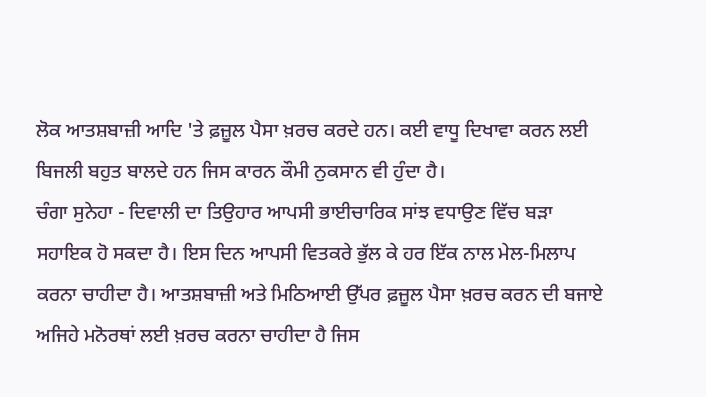ਲੋਕ ਆਤਸ਼ਬਾਜ਼ੀ ਆਦਿ 'ਤੇ ਫ਼ਜ਼ੂਲ ਪੈਸਾ ਖ਼ਰਚ ਕਰਦੇ ਹਨ। ਕਈ ਵਾਧੂ ਦਿਖਾਵਾ ਕਰਨ ਲਈ ਬਿਜਲੀ ਬਹੁਤ ਬਾਲਦੇ ਹਨ ਜਿਸ ਕਾਰਨ ਕੌਮੀ ਨੁਕਸਾਨ ਵੀ ਹੁੰਦਾ ਹੈ।
ਚੰਗਾ ਸੁਨੇਹਾ - ਦਿਵਾਲੀ ਦਾ ਤਿਉਹਾਰ ਆਪਸੀ ਭਾਈਚਾਰਿਕ ਸਾਂਝ ਵਧਾਉਣ ਵਿੱਚ ਬੜਾ ਸਹਾਇਕ ਹੋ ਸਕਦਾ ਹੈ। ਇਸ ਦਿਨ ਆਪਸੀ ਵਿਤਕਰੇ ਭੁੱਲ ਕੇ ਹਰ ਇੱਕ ਨਾਲ ਮੇਲ-ਮਿਲਾਪ ਕਰਨਾ ਚਾਹੀਦਾ ਹੈ। ਆਤਸ਼ਬਾਜ਼ੀ ਅਤੇ ਮਿਠਿਆਈ ਉੱਪਰ ਫ਼ਜ਼ੂਲ ਪੈਸਾ ਖ਼ਰਚ ਕਰਨ ਦੀ ਬਜਾਏ ਅਜਿਹੇ ਮਨੋਰਥਾਂ ਲਈ ਖ਼ਰਚ ਕਰਨਾ ਚਾਹੀਦਾ ਹੈ ਜਿਸ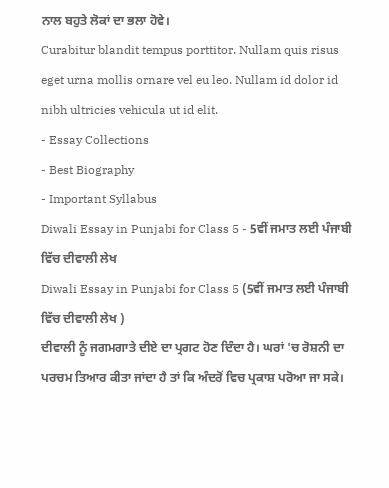ਨਾਲ ਬਹੁਤੇ ਲੋਕਾਂ ਦਾ ਭਲਾ ਹੋਵੇ।
Curabitur blandit tempus porttitor. Nullam quis risus eget urna mollis ornare vel eu leo. Nullam id dolor id nibh ultricies vehicula ut id elit.
- Essay Collections
- Best Biography
- Important Syllabus
Diwali Essay in Punjabi for Class 5 - 5ਵੀਂ ਜਮਾਤ ਲਈ ਪੰਜਾਬੀ ਵਿੱਚ ਦੀਵਾਲੀ ਲੇਖ
Diwali Essay in Punjabi for Class 5 (5ਵੀਂ ਜਮਾਤ ਲਈ ਪੰਜਾਬੀ ਵਿੱਚ ਦੀਵਾਲੀ ਲੇਖ )
ਦੀਵਾਲੀ ਨੂੰ ਜਗਮਗਾਤੇ ਦੀਏ ਦਾ ਪ੍ਰਗਟ ਹੋਣ ਦਿੰਦਾ ਹੈ। ਘਰਾਂ 'ਚ ਰੋਸ਼ਨੀ ਦਾ ਪਰਚਮ ਤਿਆਰ ਕੀਤਾ ਜਾਂਦਾ ਹੈ ਤਾਂ ਕਿ ਅੰਦਰੋਂ ਵਿਚ ਪ੍ਰਕਾਸ਼ ਪਰੋਆ ਜਾ ਸਕੇ।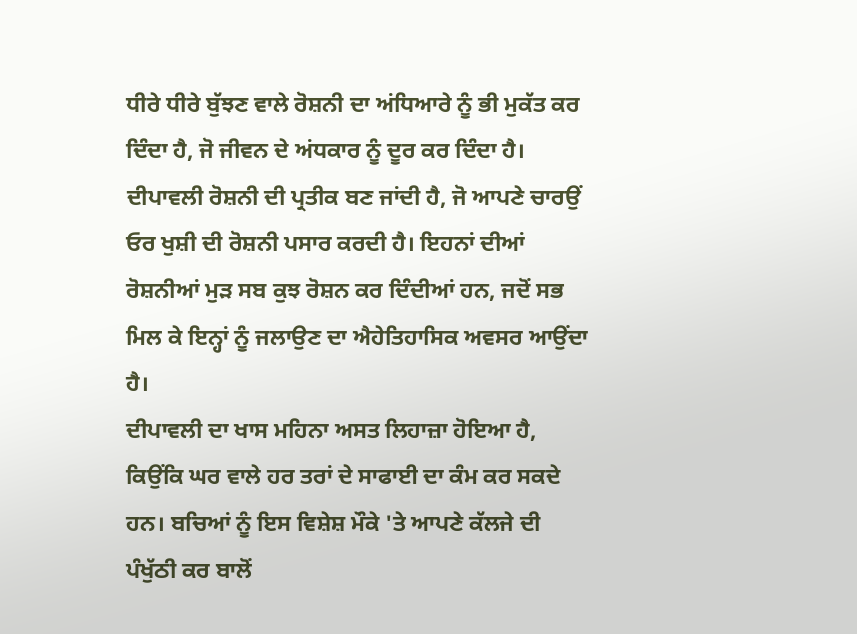ਧੀਰੇ ਧੀਰੇ ਬੁੱਝਣ ਵਾਲੇ ਰੋਸ਼ਨੀ ਦਾ ਅਂਧਿਆਰੇ ਨੂੰ ਭੀ ਮੁਕੱਤ ਕਰ ਦਿੰਦਾ ਹੈ, ਜੋ ਜੀਵਨ ਦੇ ਅਂਧਕਾਰ ਨੂੰ ਦੂਰ ਕਰ ਦਿੰਦਾ ਹੈ। ਦੀਪਾਵਲੀ ਰੋਸ਼ਨੀ ਦੀ ਪ੍ਰਤੀਕ ਬਣ ਜਾਂਦੀ ਹੈ, ਜੋ ਆਪਣੇ ਚਾਰਉਂ ਓਰ ਖੁਸ਼ੀ ਦੀ ਰੋਸ਼ਨੀ ਪਸਾਰ ਕਰਦੀ ਹੈ। ਇਹਨਾਂ ਦੀਆਂ ਰੋਸ਼ਨੀਆਂ ਮੁੜ ਸਬ ਕੁਝ ਰੋਸ਼ਨ ਕਰ ਦਿੰਦੀਆਂ ਹਨ, ਜਦੋਂ ਸਭ ਮਿਲ ਕੇ ਇਨ੍ਹਾਂ ਨੂੰ ਜਲਾਉਣ ਦਾ ਐਹੇਤਿਹਾਸਿਕ ਅਵਸਰ ਆਉਂਦਾ ਹੈ।
ਦੀਪਾਵਲੀ ਦਾ ਖਾਸ ਮਹਿਨਾ ਅਸਤ ਲਿਹਾਜ਼ਾ ਹੋਇਆ ਹੈ, ਕਿਉਂਕਿ ਘਰ ਵਾਲੇ ਹਰ ਤਰਾਂ ਦੇ ਸਾਫਾਈ ਦਾ ਕੰਮ ਕਰ ਸਕਦੇ ਹਨ। ਬਚਿਆਂ ਨੂੰ ਇਸ ਵਿਸ਼ੇਸ਼ ਮੌਕੇ 'ਤੇ ਆਪਣੇ ਕੱਲਜੇ ਦੀ ਪੰਖੁੱਠੀ ਕਰ ਬਾਲੋਂ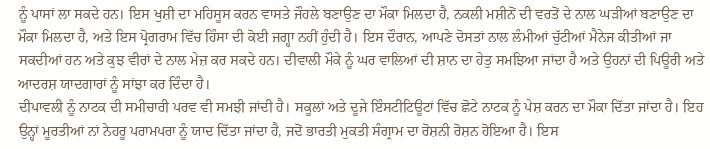ਨੂੰ ਪਾਸਾਂ ਲਾ ਸਕਦੇ ਹਨ। ਇਸ ਖੁਸ਼ੀ ਦਾ ਮਹਿਸੂਸ ਕਰਨ ਵਾਸਤੇ ਜੌਹਲੇ ਬਣਾਉਣ ਦਾ ਮੌਕਾ ਮਿਲਦਾ ਹੈ, ਨਕਲੀ ਮਸ਼ੀਨੋਂ ਦੀ ਵਰਤੋਂ ਦੇ ਨਾਲ ਘੜੀਆਂ ਬਣਾਉਣ ਦਾ ਮੌਕਾ ਮਿਲਦਾ ਹੈ, ਅਤੇ ਇਸ ਪ੍ਰੋਗਰਾਮ ਵਿੱਚ ਹਿੰਸਾ ਦੀ ਕੋਈ ਜਗ੍ਹਾ ਨਹੀਂ ਹੁੰਦੀ ਹੈ। ਇਸ ਦੌਰਾਨ, ਆਪਣੇ ਦੋਸਤਾਂ ਨਾਲ ਲੰਮੀਆਂ ਚੁੱਟੀਆਂ ਮੈਨੇਜ ਕੀਤੀਆਂ ਜਾ ਸਕਦੀਆਂ ਹਨ ਅਤੇ ਕੁਝ ਵੀਰਾਂ ਦੇ ਨਾਲ ਮੇਜ਼ ਕਰ ਸਕਦੇ ਹਨ। ਦੀਵਾਲੀ ਮੌਕੇ ਨੂੰ ਘਰ ਵਾਲਿਆਂ ਦੀ ਸ਼ਾਨ ਦਾ ਹੇਤੁ ਸਮਝਿਆ ਜਾਂਦਾ ਹੈ ਅਤੇ ਉਹਨਾਂ ਦੀ ਪਿਊਰੀ ਅਤੇ ਆਦਰਸ਼ ਯਾਦਗਾਰਾਂ ਨੂੰ ਸਾਂਝਾ ਕਰ ਦਿੰਦਾ ਹੈ।
ਦੀਪਾਵਲੀ ਨੂੰ ਨਾਟਕ ਦੀ ਸਮੀਚਾਰੀ ਪਰਵ ਵੀ ਸਮਝੀ ਜਾਂਦੀ ਹੈ। ਸਕੂਲਾਂ ਅਤੇ ਦੂਜੇ ਇੰਸਟੀਟਿਊਟਾਂ ਵਿੱਚ ਛੋਟੇ ਨਾਟਕ ਨੂੰ ਪੇਸ਼ ਕਰਨ ਦਾ ਮੌਕਾ ਦਿੱਤਾ ਜਾਂਦਾ ਹੈ। ਇਹ ਉਨ੍ਹਾਂ ਮੂਰਤੀਆਂ ਨਾਂ ਨੇਹਰੂ ਪਰਾਮਪਰਾ ਨੂੰ ਯਾਦ ਦਿੱਤਾ ਜਾਂਦਾ ਹੈ, ਜਦੋਂ ਭਾਰਤੀ ਮੁਕਤੀ ਸੰਗ੍ਰਾਮ ਦਾ ਰੋਸ਼ਨੀ ਰੋਸ਼ਨ ਹੋਇਆ ਹੈ। ਇਸ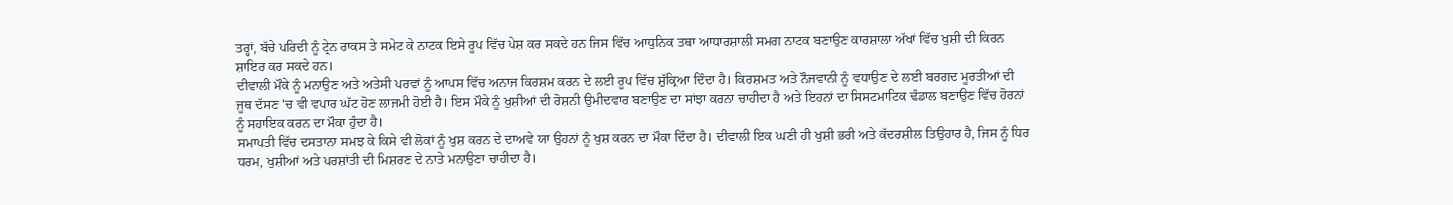ਤਰ੍ਹਾਂ, ਬੱਚੇ ਪਰਿਦੀ ਨੂੰ ਟ੍ਰੇਨ ਰਾਕਸ ਤੇ ਸਮੇਟ ਕੇ ਨਾਟਕ ਇਸੇ ਰੂਪ ਵਿੱਚ ਪੇਸ਼ ਕਰ ਸਕਦੇ ਹਨ ਜਿਸ ਵਿੱਚ ਆਧੁਨਿਕ ਤਥਾ ਆਧਾਰਸ਼ਾਲੀ ਸਮਗ ਨਾਟਕ ਬਣਾਉਣ ਕਾਰਸ਼ਾਲਾ ਅੱਖਾਂ ਵਿੱਚ ਖੁਸ਼ੀ ਦੀ ਕਿਰਨ ਸ਼ਾਇਰ ਕਰ ਸਕਦੇ ਹਨ।
ਦੀਵਾਲੀ ਮੌਕੇ ਨੂੰ ਮਨਾਉਣ ਅਤੇ ਅਤੇਸੀ ਪਰਵਾਂ ਨੂੰ ਆਪਸ ਵਿੱਚ ਅਨਾਜ ਕਿਰਸ਼ਮ ਕਰਨ ਦੇ ਲਈ ਰੂਪ ਵਿੱਚ ਸ਼ੁੱਕ੍ਰਿਆ ਦਿੰਦਾ ਹੈ। ਕਿਰਸ਼ਮਤ ਅਤੇ ਨੌਜਵਾਨੀ ਨੂੰ ਵਧਾਉਣ ਦੇ ਲਈ ਬਰਗਦ ਮੂਰਤੀਆਂ ਦੀ ਜੂਥ ਦੱਸਣ 'ਚ ਵੀ ਵਪਾਰ ਘੱਟ ਹੋਣ ਲਾਜਮੀ ਹੋਈ ਹੈ। ਇਸ ਮੌਕੇ ਨੂੰ ਖੁਸ਼ੀਆਂ ਦੀ ਰੋਸ਼ਨੀ ਉਮੀਦਵਾਰ ਬਣਾਉਣ ਦਾ ਸਾਂਝਾ ਕਰਨਾ ਚਾਹੀਦਾ ਹੈ ਅਤੇ ਇਹਨਾਂ ਦਾ ਸਿਸਟਮਾਟਿਕ ਢੰਡਾਲ ਬਣਾਉਣ ਵਿੱਚ ਹੋਰਨਾਂ ਨੂੰ ਸਹਾਇਕ ਕਰਨ ਦਾ ਮੌਕਾ ਹੁੰਦਾ ਹੈ।
ਸਮਾਪਤੀ ਵਿੱਚ ਦਸਤਾਨਾ ਸਮਝ ਕੇ ਕਿਸੇ ਵੀ ਲੋਕਾਂ ਨੂੰ ਖੁਸ਼ ਕਰਨ ਦੇ ਦਾਅਵੇ ਯਾ ਉਹਨਾਂ ਨੂੰ ਖੁਸ਼ ਕਰਨ ਦਾ ਮੌਕਾ ਦਿੰਦਾ ਹੈ। ਦੀਵਾਲੀ ਇਕ ਘਣੀ ਹੀ ਖੁਸ਼ੀ ਭਰੀ ਅਤੇ ਕੱਦਰਸ਼ੀਲ ਤਿਉਹਾਰ ਹੈ, ਜਿਸ ਨੂੰ ਧਿਰ ਧਰਮ, ਖੁਸ਼ੀਆਂ ਅਤੇ ਪਰਸ਼ਾਂਤੀ ਦੀ ਮਿਸ਼ਰਣ ਦੇ ਨਾਤੇ ਮਨਾਉਣਾ ਚਾਹੀਦਾ ਹੈ।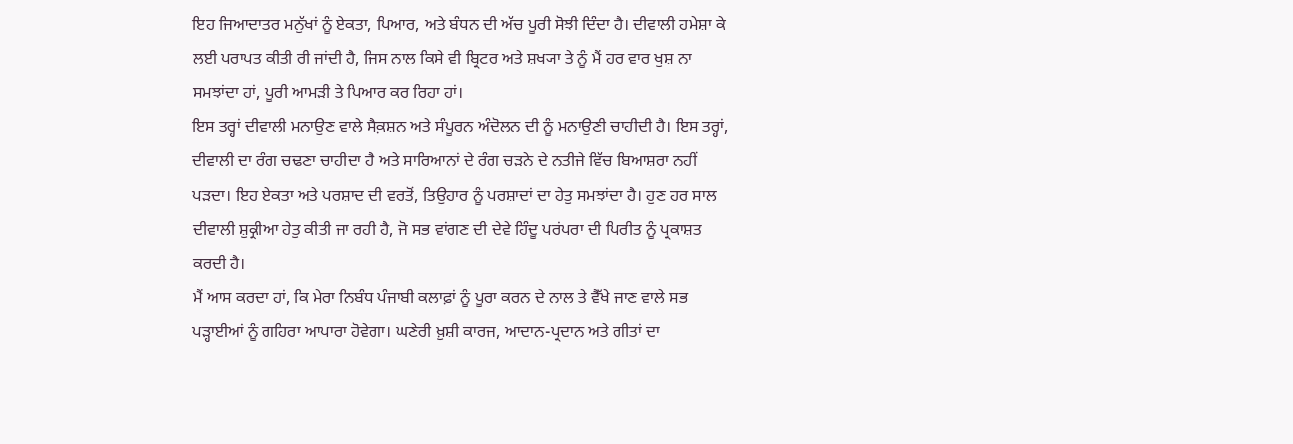ਇਹ ਜਿਆਦਾਤਰ ਮਨੁੱਖਾਂ ਨੂੰ ਏਕਤਾ, ਪਿਆਰ, ਅਤੇ ਬੰਧਨ ਦੀ ਅੱਚ ਪੂਰੀ ਸੋਝੀ ਦਿੰਦਾ ਹੈ। ਦੀਵਾਲੀ ਹਮੇਸ਼ਾ ਕੇ ਲਈ ਪਰਾਪਤ ਕੀਤੀ ਰੀ ਜਾਂਦੀ ਹੈ, ਜਿਸ ਨਾਲ ਕਿਸੇ ਵੀ ਬ੍ਰਿਟਰ ਅਤੇ ਸ਼ਖ੍ਯਾ ਤੇ ਨੂੰ ਮੈਂ ਹਰ ਵਾਰ ਖੁਸ਼ ਨਾ ਸਮਝਾਂਦਾ ਹਾਂ, ਪੂਰੀ ਆਮੜੀ ਤੇ ਪਿਆਰ ਕਰ ਰਿਹਾ ਹਾਂ।
ਇਸ ਤਰ੍ਹਾਂ ਦੀਵਾਲੀ ਮਨਾਉਣ ਵਾਲੇ ਸੈਕ਼ਸ਼ਨ ਅਤੇ ਸੰਪੂਰਨ ਅੰਦੋਲਨ ਦੀ ਨੂੰ ਮਨਾਉਣੀ ਚਾਹੀਦੀ ਹੈ। ਇਸ ਤਰ੍ਹਾਂ, ਦੀਵਾਲੀ ਦਾ ਰੰਗ ਚਢਣਾ ਚਾਹੀਦਾ ਹੈ ਅਤੇ ਸਾਰਿਆਨਾਂ ਦੇ ਰੰਗ ਚੜਨੇ ਦੇ ਨਤੀਜੇ ਵਿੱਚ ਬਿਆਸ਼ਰਾ ਨਹੀਂ ਪੜਦਾ। ਇਹ ਏਕਤਾ ਅਤੇ ਪਰਸ਼ਾਦ ਦੀ ਵਰਤੋਂ, ਤਿਉਹਾਰ ਨੂੰ ਪਰਸ਼ਾਦਾਂ ਦਾ ਹੇਤੁ ਸਮਝਾਂਦਾ ਹੈ। ਹੁਣ ਹਰ ਸਾਲ ਦੀਵਾਲੀ ਸ਼ੁਕ੍ਰੀਆ ਹੇਤੁ ਕੀਤੀ ਜਾ ਰਹੀ ਹੈ, ਜੋ ਸਭ ਵਾਂਗਣ ਦੀ ਦੇਵੇ ਹਿੰਦੂ ਪਰਂਪਰਾ ਦੀ ਪਿਰੀਤ ਨੂੰ ਪ੍ਰਕਾਸ਼ਤ ਕਰਦੀ ਹੈ।
ਮੈਂ ਆਸ ਕਰਦਾ ਹਾਂ, ਕਿ ਮੇਰਾ ਨਿਬੰਧ ਪੰਜਾਬੀ ਕਲਾਫ਼ਾਂ ਨੂੰ ਪੂਰਾ ਕਰਨ ਦੇ ਨਾਲ ਤੇ ਵੈੱਖੇ ਜਾਣ ਵਾਲੇ ਸਭ ਪੜ੍ਹਾਈਆਂ ਨੂੰ ਗਹਿਰਾ ਆਪਾਰਾ ਹੋਵੇਗਾ। ਘਣੇਰੀ ਖ਼ੁਸ਼ੀ ਕਾਰਜ, ਆਦਾਨ-ਪ੍ਰਦਾਨ ਅਤੇ ਗੀਤਾਂ ਦਾ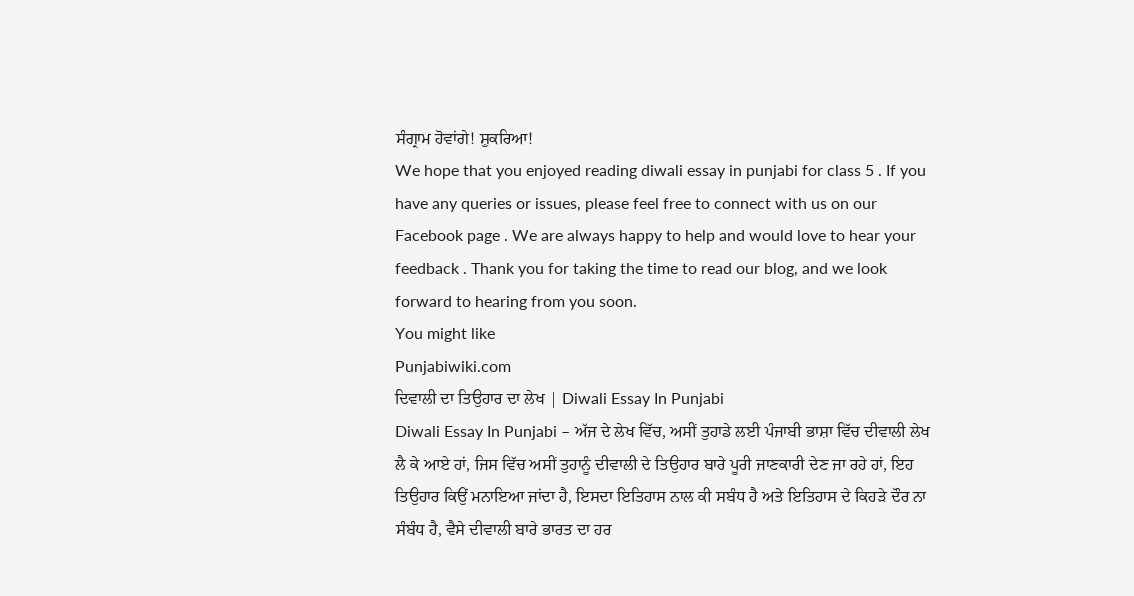ਸੰਗ੍ਰਾਮ ਹੋਵਾਂਗੇ! ਸ਼ੁਕਰਿਆ!
We hope that you enjoyed reading diwali essay in punjabi for class 5 . If you have any queries or issues, please feel free to connect with us on our Facebook page . We are always happy to help and would love to hear your feedback . Thank you for taking the time to read our blog, and we look forward to hearing from you soon.
You might like
Punjabiwiki.com
ਦਿਵਾਲੀ ਦਾ ਤਿਉਹਾਰ ਦਾ ਲੇਖ | Diwali Essay In Punjabi
Diwali Essay In Punjabi – ਅੱਜ ਦੇ ਲੇਖ ਵਿੱਚ, ਅਸੀਂ ਤੁਹਾਡੇ ਲਈ ਪੰਜਾਬੀ ਭਾਸ਼ਾ ਵਿੱਚ ਦੀਵਾਲੀ ਲੇਖ ਲੈ ਕੇ ਆਏ ਹਾਂ, ਜਿਸ ਵਿੱਚ ਅਸੀਂ ਤੁਹਾਨੂੰ ਦੀਵਾਲੀ ਦੇ ਤਿਉਹਾਰ ਬਾਰੇ ਪੂਰੀ ਜਾਣਕਾਰੀ ਦੇਣ ਜਾ ਰਹੇ ਹਾਂ, ਇਹ ਤਿਉਹਾਰ ਕਿਉਂ ਮਨਾਇਆ ਜਾਂਦਾ ਹੈ, ਇਸਦਾ ਇਤਿਹਾਸ ਨਾਲ ਕੀ ਸਬੰਧ ਹੈ ਅਤੇ ਇਤਿਹਾਸ ਦੇ ਕਿਹੜੇ ਦੌਰ ਨਾ ਸੰਬੰਧ ਹੈ, ਵੈਸੇ ਦੀਵਾਲੀ ਬਾਰੇ ਭਾਰਤ ਦਾ ਹਰ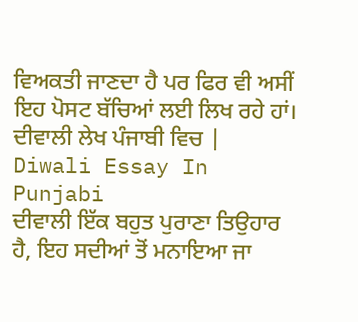ਵਿਅਕਤੀ ਜਾਣਦਾ ਹੈ ਪਰ ਫਿਰ ਵੀ ਅਸੀਂ ਇਹ ਪੋਸਟ ਬੱਚਿਆਂ ਲਈ ਲਿਖ ਰਹੇ ਹਾਂ।
ਦੀਵਾਲੀ ਲੇਖ ਪੰਜਾਬੀ ਵਿਚ | Diwali Essay In Punjabi
ਦੀਵਾਲੀ ਇੱਕ ਬਹੁਤ ਪੁਰਾਣਾ ਤਿਉਹਾਰ ਹੈ, ਇਹ ਸਦੀਆਂ ਤੋਂ ਮਨਾਇਆ ਜਾ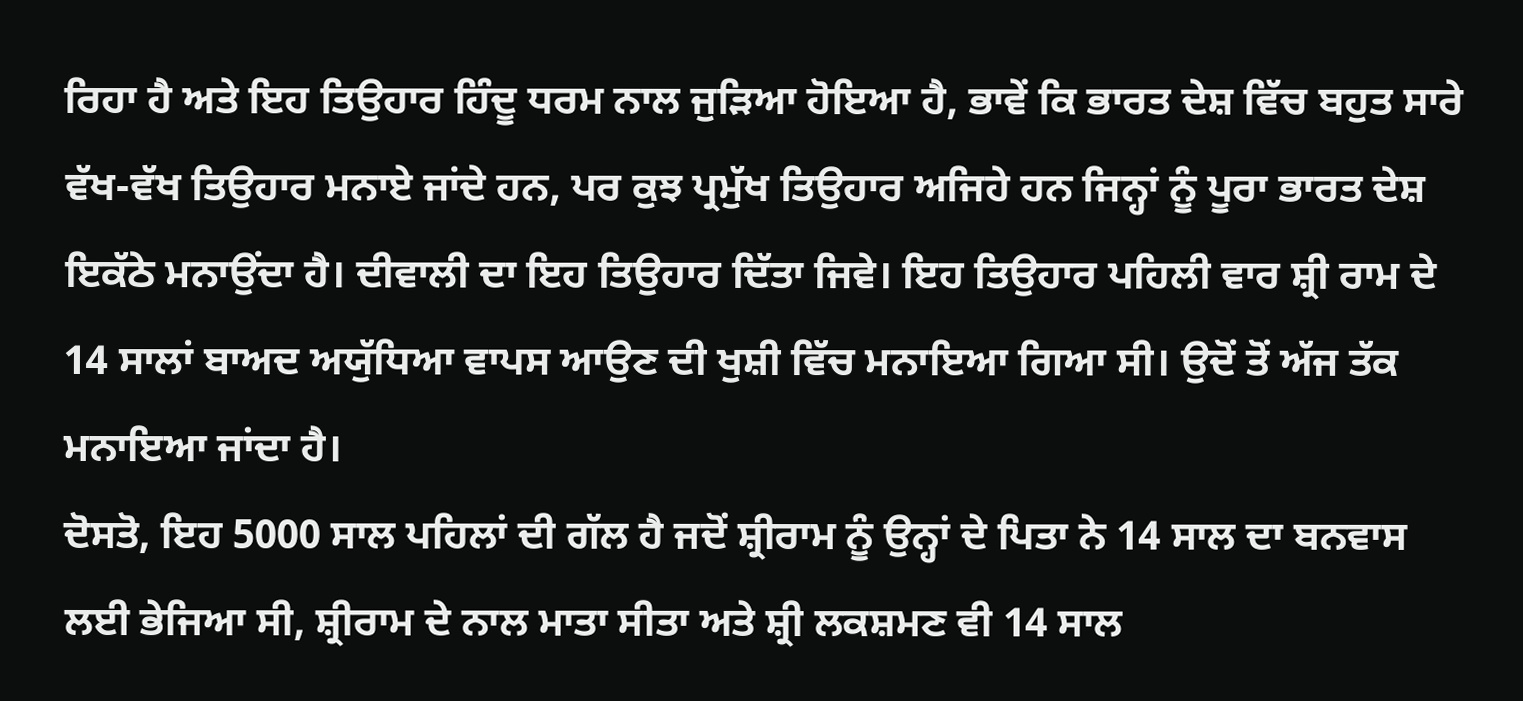ਰਿਹਾ ਹੈ ਅਤੇ ਇਹ ਤਿਉਹਾਰ ਹਿੰਦੂ ਧਰਮ ਨਾਲ ਜੁੜਿਆ ਹੋਇਆ ਹੈ, ਭਾਵੇਂ ਕਿ ਭਾਰਤ ਦੇਸ਼ ਵਿੱਚ ਬਹੁਤ ਸਾਰੇ ਵੱਖ-ਵੱਖ ਤਿਉਹਾਰ ਮਨਾਏ ਜਾਂਦੇ ਹਨ, ਪਰ ਕੁਝ ਪ੍ਰਮੁੱਖ ਤਿਉਹਾਰ ਅਜਿਹੇ ਹਨ ਜਿਨ੍ਹਾਂ ਨੂੰ ਪੂਰਾ ਭਾਰਤ ਦੇਸ਼ ਇਕੱਠੇ ਮਨਾਉਂਦਾ ਹੈ। ਦੀਵਾਲੀ ਦਾ ਇਹ ਤਿਉਹਾਰ ਦਿੱਤਾ ਜਿਵੇ। ਇਹ ਤਿਉਹਾਰ ਪਹਿਲੀ ਵਾਰ ਸ਼੍ਰੀ ਰਾਮ ਦੇ 14 ਸਾਲਾਂ ਬਾਅਦ ਅਯੁੱਧਿਆ ਵਾਪਸ ਆਉਣ ਦੀ ਖੁਸ਼ੀ ਵਿੱਚ ਮਨਾਇਆ ਗਿਆ ਸੀ। ਉਦੋਂ ਤੋਂ ਅੱਜ ਤੱਕ ਮਨਾਇਆ ਜਾਂਦਾ ਹੈ।
ਦੋਸਤੋ, ਇਹ 5000 ਸਾਲ ਪਹਿਲਾਂ ਦੀ ਗੱਲ ਹੈ ਜਦੋਂ ਸ਼੍ਰੀਰਾਮ ਨੂੰ ਉਨ੍ਹਾਂ ਦੇ ਪਿਤਾ ਨੇ 14 ਸਾਲ ਦਾ ਬਨਵਾਸ ਲਈ ਭੇਜਿਆ ਸੀ, ਸ਼੍ਰੀਰਾਮ ਦੇ ਨਾਲ ਮਾਤਾ ਸੀਤਾ ਅਤੇ ਸ਼੍ਰੀ ਲਕਸ਼ਮਣ ਵੀ 14 ਸਾਲ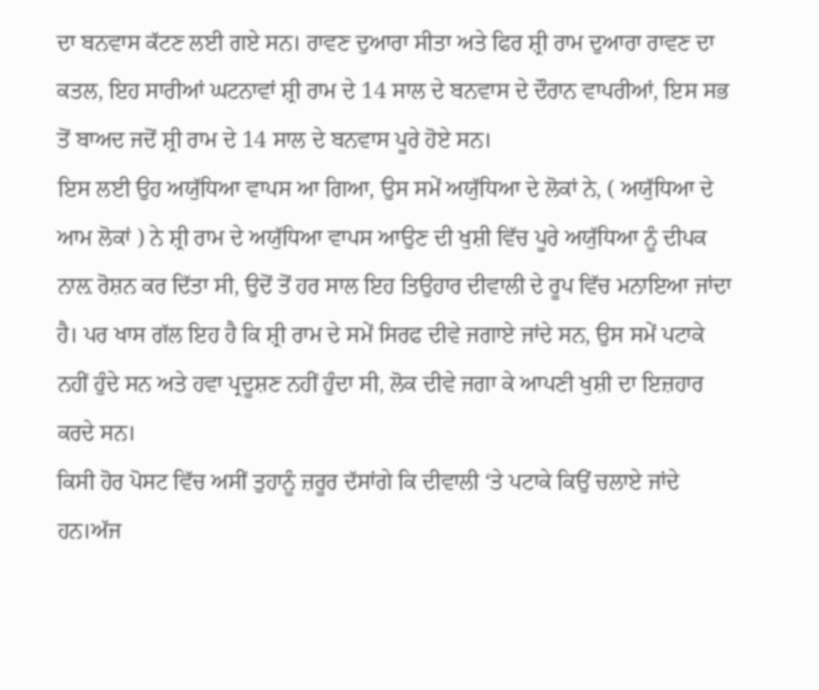ਦਾ ਬਨਵਾਸ ਕੱਟਣ ਲਈ ਗਏ ਸਨ। ਰਾਵਣ ਦੁਆਰਾ ਸੀਤਾ ਅਤੇ ਫਿਰ ਸ਼੍ਰੀ ਰਾਮ ਦੁਆਰਾ ਰਾਵਣ ਦਾ ਕਤਲ, ਇਹ ਸਾਰੀਆਂ ਘਟਨਾਵਾਂ ਸ਼੍ਰੀ ਰਾਮ ਦੇ 14 ਸਾਲ ਦੇ ਬਨਵਾਸ ਦੇ ਦੌਰਾਨ ਵਾਪਰੀਆਂ, ਇਸ ਸਭ ਤੋਂ ਬਾਅਦ ਜਦੋਂ ਸ਼੍ਰੀ ਰਾਮ ਦੇ 14 ਸਾਲ ਦੇ ਬਨਵਾਸ ਪੂਰੇ ਹੋਏ ਸਨ।
ਇਸ ਲਈ ਉਹ ਅਯੁੱਧਿਆ ਵਾਪਸ ਆ ਗਿਆ, ਉਸ ਸਮੇਂ ਅਯੁੱਧਿਆ ਦੇ ਲੋਕਾਂ ਨੇ, ( ਅਯੁੱਧਿਆ ਦੇ ਆਮ ਲੋਕਾਂ ) ਨੇ ਸ਼੍ਰੀ ਰਾਮ ਦੇ ਅਯੁੱਧਿਆ ਵਾਪਸ ਆਉਣ ਦੀ ਖੁਸ਼ੀ ਵਿੱਚ ਪੂਰੇ ਅਯੁੱਧਿਆ ਨੂੰ ਦੀਪਕ ਨਾਲ਼ ਰੋਸ਼ਨ ਕਰ ਦਿੱਤਾ ਸੀ, ਉਦੋਂ ਤੋਂ ਹਰ ਸਾਲ ਇਹ ਤਿਉਹਾਰ ਦੀਵਾਲੀ ਦੇ ਰੂਪ ਵਿੱਚ ਮਨਾਇਆ ਜਾਂਦਾ ਹੈ। ਪਰ ਖਾਸ ਗੱਲ ਇਹ ਹੈ ਕਿ ਸ਼੍ਰੀ ਰਾਮ ਦੇ ਸਮੇਂ ਸਿਰਫ ਦੀਵੇ ਜਗਾਏ ਜਾਂਦੇ ਸਨ, ਉਸ ਸਮੇਂ ਪਟਾਕੇ ਨਹੀਂ ਹੁੰਦੇ ਸਨ ਅਤੇ ਹਵਾ ਪ੍ਰਦੂਸ਼ਣ ਨਹੀਂ ਹੁੰਦਾ ਸੀ, ਲੋਕ ਦੀਵੇ ਜਗਾ ਕੇ ਆਪਣੀ ਖੁਸ਼ੀ ਦਾ ਇਜ਼ਹਾਰ ਕਰਦੇ ਸਨ।
ਕਿਸੀ ਹੋਰ ਪੋਸਟ ਵਿੱਚ ਅਸੀਂ ਤੁਹਾਨੂੰ ਜ਼ਰੂਰ ਦੱਸਾਂਗੇ ਕਿ ਦੀਵਾਲੀ ‘ਤੇ ਪਟਾਕੇ ਕਿਉਂ ਚਲਾਏ ਜਾਂਦੇ ਹਨ।ਅੱਜ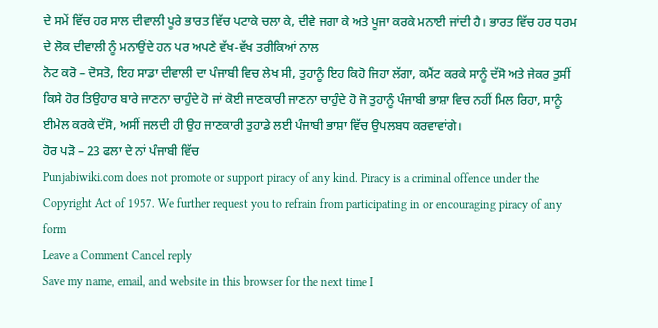ਦੇ ਸਮੇਂ ਵਿੱਚ ਹਰ ਸਾਲ ਦੀਵਾਲੀ ਪੂਰੇ ਭਾਰਤ ਵਿੱਚ ਪਟਾਕੇ ਚਲਾ ਕੇ, ਦੀਵੇ ਜਗਾ ਕੇ ਅਤੇ ਪੂਜਾ ਕਰਕੇ ਮਨਾਈ ਜਾਂਦੀ ਹੈ। ਭਾਰਤ ਵਿੱਚ ਹਰ ਧਰਮ ਦੇ ਲੋਕ ਦੀਵਾਲੀ ਨੂੰ ਮਨਾਉਂਦੇ ਹਨ ਪਰ ਅਪਣੇ ਵੱਖ-ਵੱਖ ਤਰੀਕਿਆਂ ਨਾਲ
ਨੋਟ ਕਰੋ – ਦੋਸਤੋ, ਇਹ ਸਾਡਾ ਦੀਵਾਲੀ ਦਾ ਪੰਜਾਬੀ ਵਿਚ ਲੇਖ ਸੀ, ਤੁਹਾਨੂੰ ਇਹ ਕਿਹੋ ਜਿਹਾ ਲੱਗਾ, ਕਮੈਂਟ ਕਰਕੇ ਸਾਨੂੰ ਦੱਸੋ ਅਤੇ ਜੇਕਰ ਤੁਸੀਂ ਕਿਸੇ ਹੋਰ ਤਿਉਹਾਰ ਬਾਰੇ ਜਾਣਨਾ ਚਾਹੁੰਦੇ ਹੋ ਜਾਂ ਕੋਈ ਜਾਣਕਾਰੀ ਜਾਣਨਾ ਚਾਹੁੰਦੇ ਹੋ ਜੋ ਤੁਹਾਨੂੰ ਪੰਜਾਬੀ ਭਾਸ਼ਾ ਵਿਚ ਨਹੀਂ ਮਿਲ ਰਿਹਾ, ਸਾਨੂੰ ਈਮੇਲ ਕਰਕੇ ਦੱਸੋ, ਅਸੀਂ ਜਲਦੀ ਹੀ ਉਹ ਜਾਣਕਾਰੀ ਤੁਹਾਡੇ ਲਈ ਪੰਜਾਬੀ ਭਾਸ਼ਾ ਵਿੱਚ ਉਪਲਬਧ ਕਰਵਾਵਾਂਗੇ।
ਹੋਰ ਪੜੋ – 23 ਫਲਾ ਦੇ ਨਾਂ ਪੰਜਾਬੀ ਵਿੱਚ
Punjabiwiki.com does not promote or support piracy of any kind. Piracy is a criminal offence under the Copyright Act of 1957. We further request you to refrain from participating in or encouraging piracy of any form
Leave a Comment Cancel reply
Save my name, email, and website in this browser for the next time I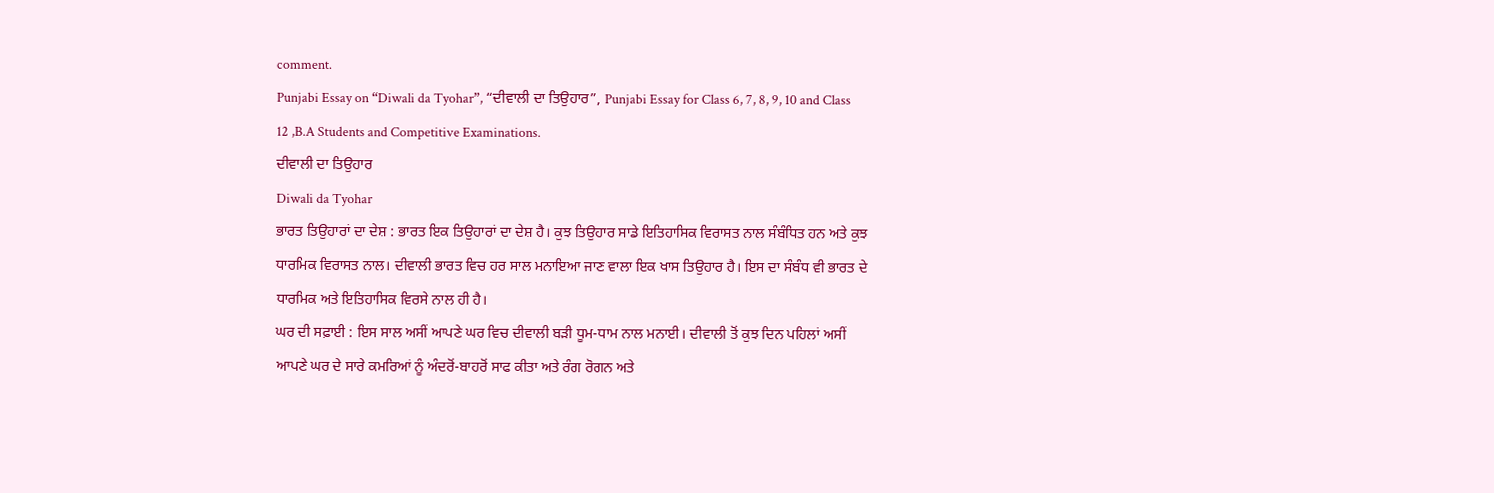comment.
Punjabi Essay on “Diwali da Tyohar”, “ਦੀਵਾਲੀ ਦਾ ਤਿਉਹਾਰ”, Punjabi Essay for Class 6, 7, 8, 9, 10 and Class 12 ,B.A Students and Competitive Examinations.
ਦੀਵਾਲੀ ਦਾ ਤਿਉਹਾਰ
Diwali da Tyohar
ਭਾਰਤ ਤਿਉਹਾਰਾਂ ਦਾ ਦੇਸ਼ : ਭਾਰਤ ਇਕ ਤਿਉਹਾਰਾਂ ਦਾ ਦੇਸ਼ ਹੈ। ਕੁਝ ਤਿਉਹਾਰ ਸਾਡੇ ਇਤਿਹਾਸਿਕ ਵਿਰਾਸਤ ਨਾਲ ਸੰਬੰਧਿਤ ਹਨ ਅਤੇ ਕੁਝ ਧਾਰਮਿਕ ਵਿਰਾਸਤ ਨਾਲ। ਦੀਵਾਲੀ ਭਾਰਤ ਵਿਚ ਹਰ ਸਾਲ ਮਨਾਇਆ ਜਾਣ ਵਾਲਾ ਇਕ ਖਾਸ ਤਿਉਹਾਰ ਹੈ। ਇਸ ਦਾ ਸੰਬੰਧ ਵੀ ਭਾਰਤ ਦੇ ਧਾਰਮਿਕ ਅਤੇ ਇਤਿਹਾਸਿਕ ਵਿਰਸੇ ਨਾਲ ਹੀ ਹੈ।
ਘਰ ਦੀ ਸਫ਼ਾਈ : ਇਸ ਸਾਲ ਅਸੀਂ ਆਪਣੇ ਘਰ ਵਿਚ ਦੀਵਾਲੀ ਬੜੀ ਧੂਮ-ਧਾਮ ਨਾਲ ਮਨਾਈ। ਦੀਵਾਲੀ ਤੋਂ ਕੁਝ ਦਿਨ ਪਹਿਲਾਂ ਅਸੀਂ ਆਪਣੇ ਘਰ ਦੇ ਸਾਰੇ ਕਮਰਿਆਂ ਨੂੰ ਅੰਦਰੋਂ-ਬਾਹਰੋਂ ਸਾਫ ਕੀਤਾ ਅਤੇ ਰੰਗ ਰੋਗਨ ਅਤੇ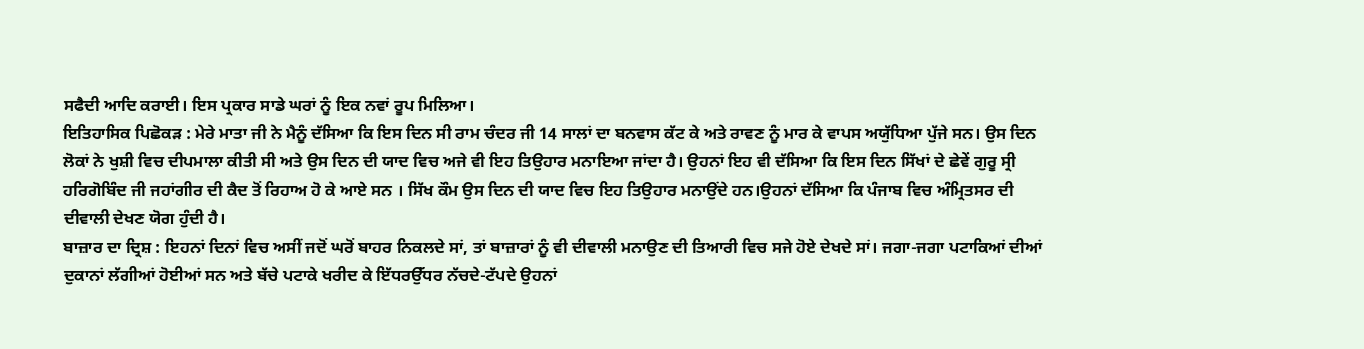ਸਫੈਦੀ ਆਦਿ ਕਰਾਈ। ਇਸ ਪ੍ਰਕਾਰ ਸਾਡੇ ਘਰਾਂ ਨੂੰ ਇਕ ਨਵਾਂ ਰੂਪ ਮਿਲਿਆ।
ਇਤਿਹਾਸਿਕ ਪਿਛੋਕੜ : ਮੇਰੇ ਮਾਤਾ ਜੀ ਨੇ ਮੈਨੂੰ ਦੱਸਿਆ ਕਿ ਇਸ ਦਿਨ ਸੀ ਰਾਮ ਚੰਦਰ ਜੀ 14 ਸਾਲਾਂ ਦਾ ਬਨਵਾਸ ਕੱਟ ਕੇ ਅਤੇ ਰਾਵਣ ਨੂੰ ਮਾਰ ਕੇ ਵਾਪਸ ਅਯੁੱਧਿਆ ਪੁੱਜੇ ਸਨ। ਉਸ ਦਿਨ ਲੋਕਾਂ ਨੇ ਖੁਸ਼ੀ ਵਿਚ ਦੀਪਮਾਲਾ ਕੀਤੀ ਸੀ ਅਤੇ ਉਸ ਦਿਨ ਦੀ ਯਾਦ ਵਿਚ ਅਜੇ ਵੀ ਇਹ ਤਿਉਹਾਰ ਮਨਾਇਆ ਜਾਂਦਾ ਹੈ। ਉਹਨਾਂ ਇਹ ਵੀ ਦੱਸਿਆ ਕਿ ਇਸ ਦਿਨ ਸਿੱਖਾਂ ਦੇ ਛੇਵੇਂ ਗੁਰੂ ਸ੍ਰੀ ਹਰਿਗੋਬਿੰਦ ਜੀ ਜਹਾਂਗੀਰ ਦੀ ਕੈਦ ਤੋਂ ਰਿਹਾਅ ਹੋ ਕੇ ਆਏ ਸਨ । ਸਿੱਖ ਕੌਮ ਉਸ ਦਿਨ ਦੀ ਯਾਦ ਵਿਚ ਇਹ ਤਿਉਹਾਰ ਮਨਾਉਂਦੇ ਹਨ।ਉਹਨਾਂ ਦੱਸਿਆ ਕਿ ਪੰਜਾਬ ਵਿਚ ਅੰਮ੍ਰਿਤਸਰ ਦੀ ਦੀਵਾਲੀ ਦੇਖਣ ਯੋਗ ਹੁੰਦੀ ਹੈ।
ਬਾਜ਼ਾਰ ਦਾ ਦ੍ਰਿਸ਼ : ਇਹਨਾਂ ਦਿਨਾਂ ਵਿਚ ਅਸੀਂ ਜਦੋਂ ਘਰੋਂ ਬਾਹਰ ਨਿਕਲਦੇ ਸਾਂ, ਤਾਂ ਬਾਜ਼ਾਰਾਂ ਨੂੰ ਵੀ ਦੀਵਾਲੀ ਮਨਾਉਣ ਦੀ ਤਿਆਰੀ ਵਿਚ ਸਜੇ ਹੋਏ ਦੇਖਦੇ ਸਾਂ। ਜਗਾ-ਜਗਾ ਪਟਾਕਿਆਂ ਦੀਆਂ ਦੁਕਾਨਾਂ ਲੱਗੀਆਂ ਹੋਈਆਂ ਸਨ ਅਤੇ ਬੱਚੇ ਪਟਾਕੇ ਖਰੀਦ ਕੇ ਇੱਧਰਉੱਧਰ ਨੱਚਦੇ-ਟੱਪਦੇ ਉਹਨਾਂ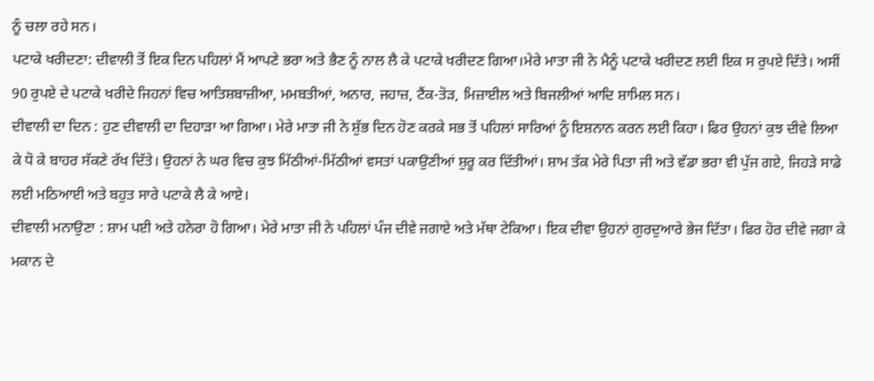ਨੂੰ ਚਲਾ ਰਹੇ ਸਨ।
ਪਟਾਕੇ ਖਰੀਦਣਾ: ਦੀਵਾਲੀ ਤੋਂ ਇਕ ਦਿਨ ਪਹਿਲਾਂ ਮੈਂ ਆਪਣੇ ਭਰਾ ਅਤੇ ਭੈਣ ਨੂੰ ਨਾਲ ਲੈ ਕੇ ਪਟਾਕੇ ਖਰੀਦਣ ਗਿਆ।ਮੇਰੇ ਮਾਤਾ ਜੀ ਨੇ ਮੈਨੂੰ ਪਟਾਕੇ ਖਰੀਦਣ ਲਈ ਇਕ ਸ ਰੁਪਏ ਦਿੱਤੇ। ਅਸੀਂ 90 ਰੁਪਏ ਦੇ ਪਟਾਕੇ ਖਰੀਦੇ ਜਿਹਨਾਂ ਵਿਚ ਆਤਿਸ਼ਬਾਜ਼ੀਆ, ਮਮਬਤੀਆਂ, ਅਨਾਰ, ਜਹਾਜ਼, ਟੈਂਕ-ਤੋੜ, ਮਿਜ਼ਾਈਲ ਅਤੇ ਬਿਜਲੀਆਂ ਆਦਿ ਸ਼ਾਮਿਲ ਸਨ।
ਦੀਵਾਲੀ ਦਾ ਦਿਨ : ਹੁਣ ਦੀਵਾਲੀ ਦਾ ਦਿਹਾੜਾ ਆ ਗਿਆ। ਮੇਰੇ ਮਾਤਾ ਜੀ ਨੇ ਸ਼ੁੱਭ ਦਿਨ ਹੋਣ ਕਰਕੇ ਸਭ ਤੋਂ ਪਹਿਲਾਂ ਸਾਰਿਆਂ ਨੂੰ ਇਸ਼ਨਾਨ ਕਰਨ ਲਈ ਕਿਹਾ। ਫਿਰ ਉਹਨਾਂ ਕੁਝ ਦੀਵੇ ਲਿਆ ਕੇ ਧੋ ਕੇ ਬਾਹਰ ਸੱਕਣੇ ਰੱਖ ਦਿੱਤੇ। ਉਹਨਾਂ ਨੇ ਘਰ ਵਿਚ ਕੁਝ ਮਿੱਠੀਆਂ-ਮਿੱਠੀਆਂ ਵਸਤਾਂ ਪਕਾਉਣੀਆਂ ਸ਼ੁਰੂ ਕਰ ਦਿੱਤੀਆਂ। ਸ਼ਾਮ ਤੱਕ ਮੇਰੇ ਪਿਤਾ ਜੀ ਅਤੇ ਵੱਡਾ ਭਰਾ ਵੀ ਪੁੱਜ ਗਏ, ਜਿਹੜੇ ਸਾਡੇ ਲਈ ਮਠਿਆਈ ਅਤੇ ਬਹੁਤ ਸਾਰੇ ਪਟਾਕੇ ਲੈ ਕੇ ਆਏ।
ਦੀਵਾਲੀ ਮਨਾਉਣਾ : ਸ਼ਾਮ ਪਈ ਅਤੇ ਹਨੇਰਾ ਹੋ ਗਿਆ। ਮੇਰੇ ਮਾਤਾ ਜੀ ਨੇ ਪਹਿਲਾਂ ਪੰਜ ਦੀਵੇ ਜਗਾਏ ਅਤੇ ਮੱਥਾ ਟੇਕਿਆ। ਇਕ ਦੀਵਾ ਉਹਨਾਂ ਗੁਰਦੁਆਰੇ ਭੇਜ ਦਿੱਤਾ। ਫਿਰ ਹੋਰ ਦੀਵੇ ਜਗਾ ਕੇ ਮਕਾਨ ਦੇ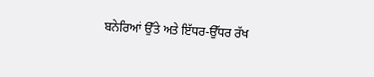ਬਨੇਰਿਆਂ ਉੱਤੇ ਅਤੇ ਇੱਧਰ-ਉੱਧਰ ਰੱਖ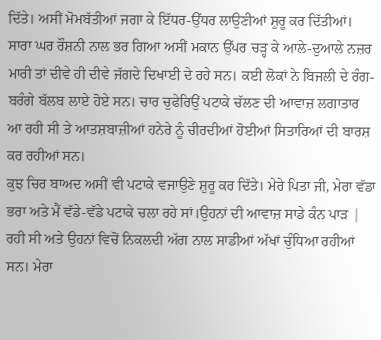ਦਿੱਤੇ। ਅਸੀਂ ਮੋਮਬੱਤੀਆਂ ਜਗਾ ਕੇ ਇੱਧਰ-ਉੱਧਰ ਲਾਉਣੀਆਂ ਸ਼ੁਰੂ ਕਰ ਦਿੱਤੀਆਂ। ਸਾਰਾ ਘਰ ਰੌਸ਼ਨੀ ਨਾਲ ਭਰ ਗਿਆ ਅਸੀਂ ਮਕਾਨ ਉੱਪਰ ਚੜ੍ਹ ਕੇ ਆਲੇ-ਦੁਆਲੇ ਨਜ਼ਰ ਮਾਰੀ ਤਾਂ ਦੀਵੇ ਹੀ ਦੀਵੇ ਜੱਗਦੇ ਦਿਖਾਈ ਦੇ ਰਹੇ ਸਨ। ਕਈ ਲੋਕਾਂ ਨੇ ਬਿਜਲੀ ਦੇ ਰੰਗ-ਬਰੰਗੇ ਬੱਲਬ ਲਾਏ ਹੋਏ ਸਨ। ਚਾਰ ਚੁਫੇਰਿਉਂ ਪਟਾਕੇ ਚੱਲਣ ਦੀ ਆਵਾਜ਼ ਲਗਾਤਾਰ ਆ ਰਹੀ ਸੀ ਤੇ ਆਤਸ਼ਬਾਜ਼ੀਆਂ ਹਨੇਰੇ ਨੂੰ ਚੀਰਦੀਆਂ ਹੋਈਆਂ ਸਿਤਾਰਿਆਂ ਦੀ ਬਾਰਸ਼ ਕਰ ਰਹੀਆਂ ਸਨ।
ਕੁਝ ਚਿਰ ਬਾਅਦ ਅਸੀਂ ਵੀ ਪਟਾਕੇ ਵਜਾਉਣੇ ਸ਼ੁਰੂ ਕਰ ਦਿੱਤੇ। ਮੇਰੇ ਪਿਤਾ ਜੀ, ਮੇਰਾ ਵੱਡਾ ਭਰਾ ਅਤੇ ਮੈਂ ਵੱਡੇ-ਵੱਡੇ ਪਟਾਕੇ ਚਲਾ ਰਹੇ ਸਾਂ।ਉਹਨਾਂ ਦੀ ਆਵਾਜ਼ ਸਾਡੇ ਕੰਨ ਪਾੜ | ਰਹੀ ਸੀ ਅਤੇ ਉਹਨਾਂ ਵਿਚੋਂ ਨਿਕਲਦੀ ਅੱਗ ਨਾਲ ਸਾਡੀਆਂ ਅੱਖਾਂ ਚੁੰਧਿਆ ਰਹੀਆਂ ਸਨ। ਮੇਰਾ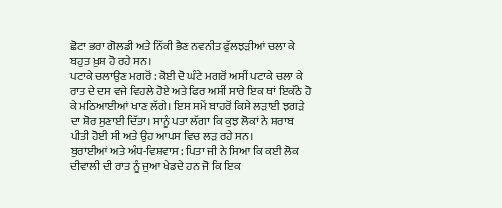ਛੋਟਾ ਭਰਾ ਗੋਲਡੀ ਅਤੇ ਨਿੱਕੀ ਭੈਣ ਨਵਨੀਤ ਫੁੱਲਝੜੀਆਂ ਚਲਾ ਕੇ ਬਹੁਤ ਖ਼ੁਸ਼ ਹੋ ਰਹੇ ਸਨ।
ਪਟਾਕੇ ਚਲਾਉਣ ਮਗਰੋਂ : ਕੋਈ ਦੋ ਘੰਟੇ ਮਗਰੋਂ ਅਸੀਂ ਪਟਾਕੇ ਚਲਾ ਕੇ ਰਾਤ ਦੇ ਦਸ ਵਜੇ ਵਿਹਲੇ ਹੋਏ ਅਤੇ ਫਿਰ ਅਸੀਂ ਸਾਰੇ ਇਕ ਥਾਂ ਇਕੱਠੇ ਹੋ ਕੇ ਮਠਿਆਈਆਂ ਖਾਣ ਲੱਗੇ। ਇਸ ਸਮੇਂ ਬਾਹਰੋਂ ਕਿਸੇ ਲੜਾਈ ਝਗੜੇ ਦਾ ਸ਼ੋਰ ਸੁਣਾਈ ਦਿੱਤਾ। ਸਾਨੂੰ ਪਤਾ ਲੱਗਾ ਕਿ ਕੁਝ ਲੋਕਾਂ ਨੇ ਸ਼ਰਾਬ ਪੀਤੀ ਹੋਈ ਸੀ ਅਤੇ ਉਹ ਆਪਸ ਵਿਚ ਲੜ ਰਹੇ ਸਨ।
ਬੁਰਾਈਆਂ ਅਤੇ ਅੰਧ-ਵਿਸ਼ਵਾਸ : ਪਿਤਾ ਜੀ ਨੇ ਸਿਆ ਕਿ ਕਈ ਲੋਕ ਦੀਵਾਲੀ ਦੀ ਰਾਤ ਨੂੰ ਜੁਆ ਖੇਡਦੇ ਹਨ ਜੋ ਕਿ ਇਕ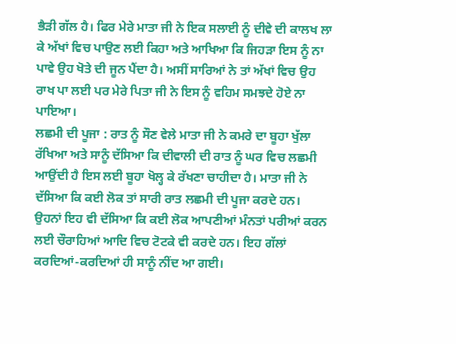ਭੈੜੀ ਗੱਲ ਹੈ। ਫਿਰ ਮੇਰੇ ਮਾਤਾ ਜੀ ਨੇ ਇਕ ਸਲਾਈ ਨੂੰ ਦੀਵੇ ਦੀ ਕਾਲਖ ਲਾ ਕੇ ਅੱਖਾਂ ਵਿਚ ਪਾਉਣ ਲਈ ਕਿਹਾ ਅਤੇ ਆਖਿਆ ਕਿ ਜਿਹੜਾ ਇਸ ਨੂੰ ਨਾ ਪਾਵੇ ਉਹ ਖੋਤੇ ਦੀ ਜੂਨ ਪੈਂਦਾ ਹੈ। ਅਸੀਂ ਸਾਰਿਆਂ ਨੇ ਤਾਂ ਅੱਖਾਂ ਵਿਚ ਉਹ ਰਾਖ ਪਾ ਲਈ ਪਰ ਮੇਰੇ ਪਿਤਾ ਜੀ ਨੇ ਇਸ ਨੂੰ ਵਹਿਮ ਸਮਝਦੇ ਹੋਏ ਨਾ ਪਾਇਆ।
ਲਛਮੀ ਦੀ ਪੂਜਾ : ਰਾਤ ਨੂੰ ਸੌਣ ਵੇਲੇ ਮਾਤਾ ਜੀ ਨੇ ਕਮਰੇ ਦਾ ਬੂਹਾ ਖੁੱਲਾ ਰੱਖਿਆ ਅਤੇ ਸਾਨੂੰ ਦੱਸਿਆ ਕਿ ਦੀਵਾਲੀ ਦੀ ਰਾਤ ਨੂੰ ਘਰ ਵਿਚ ਲਛਮੀ ਆਉਂਦੀ ਹੈ ਇਸ ਲਈ ਬੂਹਾ ਖੋਲ੍ਹ ਕੇ ਰੱਖਣਾ ਚਾਹੀਦਾ ਹੈ। ਮਾਤਾ ਜੀ ਨੇ ਦੱਸਿਆ ਕਿ ਕਈ ਲੋਕ ਤਾਂ ਸਾਰੀ ਰਾਤ ਲਛਮੀ ਦੀ ਪੂਜਾ ਕਰਦੇ ਹਨ। ਉਹਨਾਂ ਇਹ ਵੀ ਦੱਸਿਆ ਕਿ ਕਈ ਲੋਕ ਆਪਣੀਆਂ ਮੰਨਤਾਂ ਪਰੀਆਂ ਕਰਨ ਲਈ ਚੌਰਾਹਿਆਂ ਆਦਿ ਵਿਚ ਟੋਟਕੇ ਵੀ ਕਰਦੇ ਹਨ। ਇਹ ਗੱਲਾਂ ਕਰਦਿਆਂ-ਕਰਦਿਆਂ ਹੀ ਸਾਨੂੰ ਨੀਂਦ ਆ ਗਈ।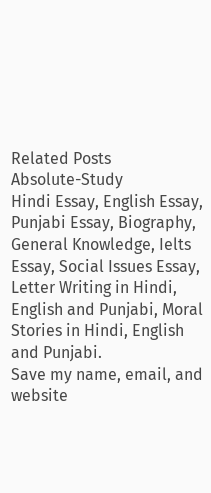Related Posts
Absolute-Study
Hindi Essay, English Essay, Punjabi Essay, Biography, General Knowledge, Ielts Essay, Social Issues Essay, Letter Writing in Hindi, English and Punjabi, Moral Stories in Hindi, English and Punjabi.
Save my name, email, and website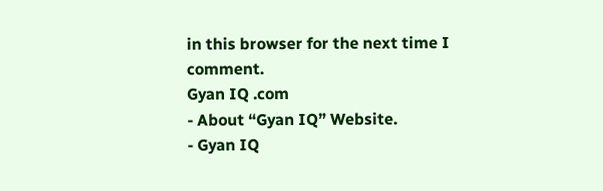in this browser for the next time I comment.
Gyan IQ .com
- About “Gyan IQ” Website.
- Gyan IQ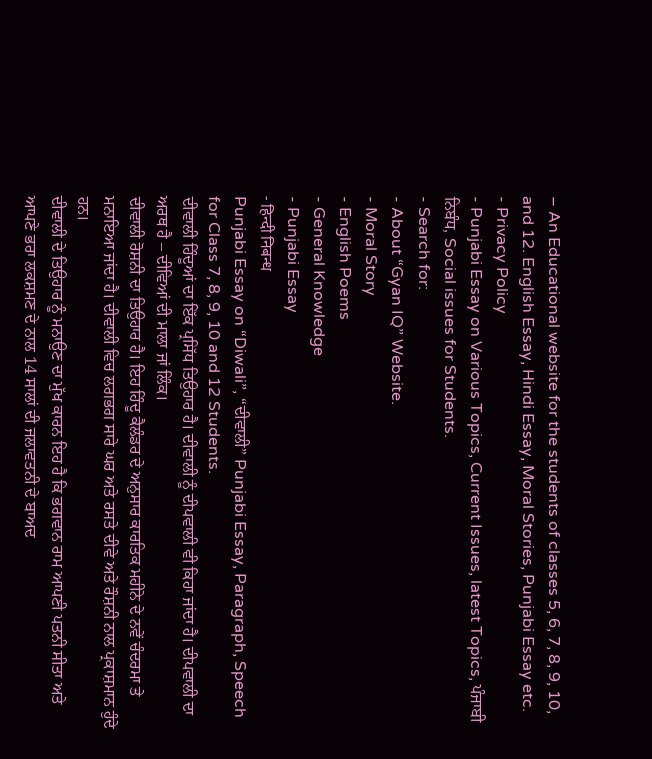– An Educational website for the students of classes 5, 6, 7, 8, 9, 10, and 12. English Essay, Hindi Essay, Moral Stories, Punjabi Essay etc.
- Privacy Policy
- Punjabi Essay on Various Topics, Current Issues, latest Topics, ਪੰਜਾਬੀ ਨਿਬੰਧ, Social issues for Students.
- Search for:
- About “Gyan IQ” Website.
- Moral Story
- English Poems
- General Knowledge
- Punjabi Essay
- हिन्दी निबन्ध
Punjabi Essay on “Diwali”, “ਦੀਵਾਲੀ” Punjabi Essay, Paragraph, Speech for Class 7, 8, 9, 10 and 12 Students.
ਦੀਵਾਲੀ ਹਿੰਦੂਆਂ ਦਾ ਇੱਕ ਪ੍ਰਸਿੱਧ ਤਿਉਹਾਰ ਹੈ। ਦੀਵਾਲੀ ਨੂੰ ਦੀਪਵਾਲੀ ਵੀ ਕਿਹਾ ਜਾਂਦਾ ਹੈ। ਦੀਪਵਾਲੀ ਦਾ ਅਰਥ ਹੈ – ਦੀਵਿਆਂ ਦੀ ਮਾਲਾ ਜਾਂ ਲਿੰਕ।
ਦੀਵਾਲੀ ਰੋਸ਼ਨੀ ਦਾ ਤਿਉਹਾਰ ਹੈ। ਇਹ ਹਿੰਦੂ ਕੈਲੰਡਰ ਦੇ ਅਨੁਸਾਰ ਕਾਰਤਿਕ ਮਹੀਨੇ ਦੇ ਨਵੇਂ ਚੰਦਰਮਾ ਤੇ ਮਨਾਇਆ ਜਾਂਦਾ ਹੈ। ਦੀਵਾਲੀ ਵਿਚ ਲਗਭਗ ਸਾਰੇ ਘਰ ਅਤੇ ਰਸਤੇ ਦੀਵੇ ਅਤੇ ਰੌਸ਼ਨੀ ਨਾਲ ਪ੍ਰਕਾਸ਼ਮਾਨ ਹੁੰਦੇ ਹਨ।
ਦੀਵਾਲੀ ਦੇ ਤਿਉਹਾਰ ਨੂੰ ਮਨਾਉਣ ਦਾ ਮੁੱਖ ਕਾਰਨ ਇਹ ਹੈ ਕਿ ਭਗਵਾਨ ਰਾਮ ਆਪਣੀ ਪਤਨੀ ਸੀਤਾ ਅਤੇ ਆਪਣੇ ਭਰਾ ਲਕਸ਼ਮਣ ਦੇ ਨਾਲ 14 ਸਾਲਾਂ ਦੀ ਜਲਾਵਤਨੀ ਦੇ ਬਾਅਦ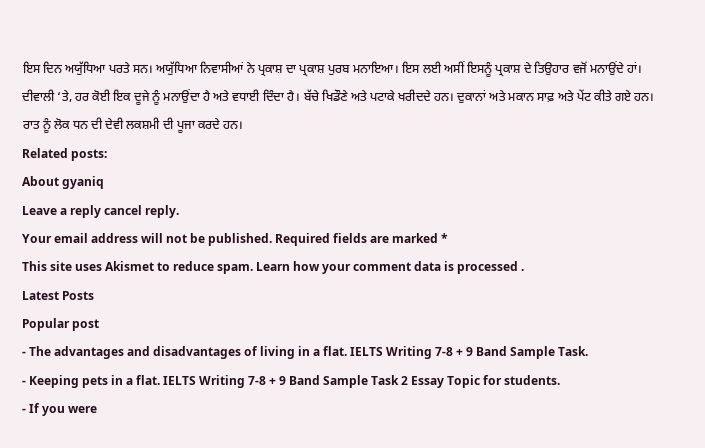ਇਸ ਦਿਨ ਅਯੁੱਧਿਆ ਪਰਤੇ ਸਨ। ਅਯੁੱਧਿਆ ਨਿਵਾਸੀਆਂ ਨੇ ਪ੍ਰਕਾਸ਼ ਦਾ ਪ੍ਰਕਾਸ਼ ਪੁਰਬ ਮਨਾਇਆ। ਇਸ ਲਈ ਅਸੀਂ ਇਸਨੂੰ ਪ੍ਰਕਾਸ਼ ਦੇ ਤਿਉਹਾਰ ਵਜੋਂ ਮਨਾਉਂਦੇ ਹਾਂ।
ਦੀਵਾਲੀ ‘ਤੇ, ਹਰ ਕੋਈ ਇਕ ਦੂਜੇ ਨੂੰ ਮਨਾਉਂਦਾ ਹੈ ਅਤੇ ਵਧਾਈ ਦਿੰਦਾ ਹੈ। ਬੱਚੇ ਖਿਡੌਣੇ ਅਤੇ ਪਟਾਕੇ ਖਰੀਦਦੇ ਹਨ। ਦੁਕਾਨਾਂ ਅਤੇ ਮਕਾਨ ਸਾਫ਼ ਅਤੇ ਪੇਂਟ ਕੀਤੇ ਗਏ ਹਨ। ਰਾਤ ਨੂੰ ਲੋਕ ਧਨ ਦੀ ਦੇਵੀ ਲਕਸ਼ਮੀ ਦੀ ਪੂਜਾ ਕਰਦੇ ਹਨ।
Related posts:
About gyaniq
Leave a reply cancel reply.
Your email address will not be published. Required fields are marked *
This site uses Akismet to reduce spam. Learn how your comment data is processed .
Latest Posts
Popular post
- The advantages and disadvantages of living in a flat. IELTS Writing 7-8 + 9 Band Sample Task.
- Keeping pets in a flat. IELTS Writing 7-8 + 9 Band Sample Task 2 Essay Topic for students.
- If you were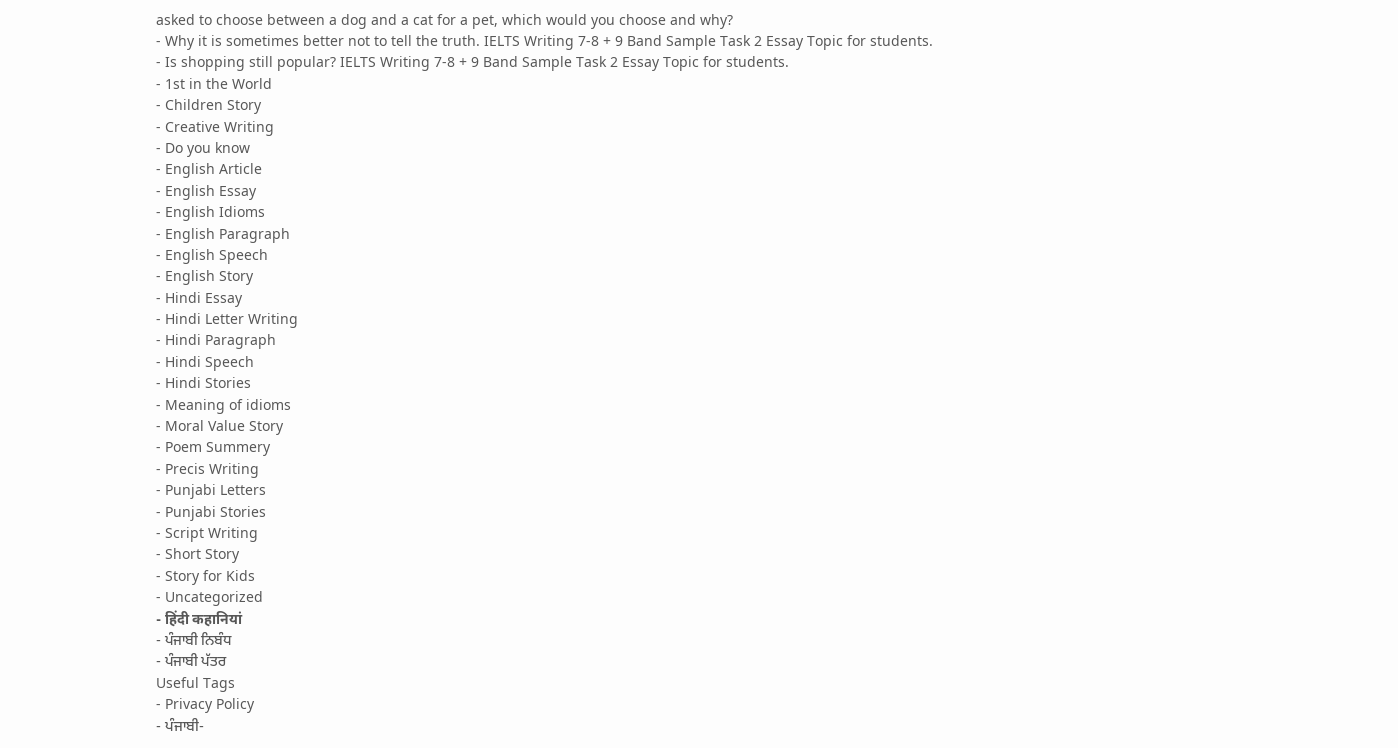asked to choose between a dog and a cat for a pet, which would you choose and why?
- Why it is sometimes better not to tell the truth. IELTS Writing 7-8 + 9 Band Sample Task 2 Essay Topic for students.
- Is shopping still popular? IELTS Writing 7-8 + 9 Band Sample Task 2 Essay Topic for students.
- 1st in the World
- Children Story
- Creative Writing
- Do you know
- English Article
- English Essay
- English Idioms
- English Paragraph
- English Speech
- English Story
- Hindi Essay
- Hindi Letter Writing
- Hindi Paragraph
- Hindi Speech
- Hindi Stories
- Meaning of idioms
- Moral Value Story
- Poem Summery
- Precis Writing
- Punjabi Letters
- Punjabi Stories
- Script Writing
- Short Story
- Story for Kids
- Uncategorized
- हिंदी कहानियां
- ਪੰਜਾਬੀ ਨਿਬੰਧ
- ਪੰਜਾਬੀ ਪੱਤਰ
Useful Tags
- Privacy Policy
- ਪੰਜਾਬੀ-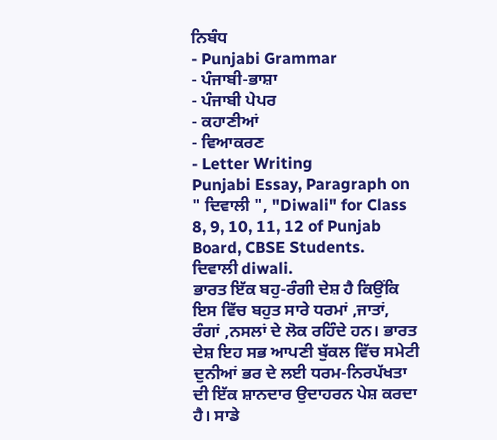ਨਿਬੰਧ
- Punjabi Grammar
- ਪੰਜਾਬੀ-ਭਾਸ਼ਾ
- ਪੰਜਾਬੀ ਪੇਪਰ
- ਕਹਾਣੀਆਂ
- ਵਿਆਕਰਣ
- Letter Writing
Punjabi Essay, Paragraph on " ਦਿਵਾਲੀ ", "Diwali" for Class 8, 9, 10, 11, 12 of Punjab Board, CBSE Students.
ਦਿਵਾਲੀ diwali.
ਭਾਰਤ ਇੱਕ ਬਹੁ-ਰੰਗੀ ਦੇਸ਼ ਹੈ ਕਿਉਂਕਿ ਇਸ ਵਿੱਚ ਬਹੁਤ ਸਾਰੇ ਧਰਮਾਂ ,ਜਾਤਾਂ, ਰੰਗਾਂ ,ਨਸਲਾਂ ਦੇ ਲੋਕ ਰਹਿੰਦੇ ਹਨ। ਭਾਰਤ ਦੇਸ਼ ਇਹ ਸਭ ਆਪਣੀ ਬੁੱਕਲ ਵਿੱਚ ਸਮੇਟੀ ਦੁਨੀਆਂ ਭਰ ਦੇ ਲਈ ਧਰਮ-ਨਿਰਪੱਖਤਾ ਦੀ ਇੱਕ ਸ਼ਾਨਦਾਰ ਉਦਾਹਰਨ ਪੇਸ਼ ਕਰਦਾ ਹੈ। ਸਾਡੇ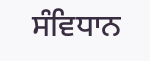ਸੰਵਿਧਾਨ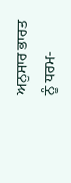ਅਨੁਸਾਰ ਭਾਰਤ ਨੂੰ ਧਰਮ-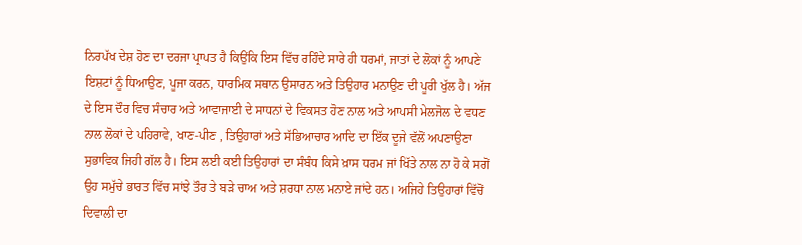ਨਿਰਪੱਖ ਦੇਸ਼ ਹੋਣ ਦਾ ਦਰਜਾ ਪ੍ਰਾਪਤ ਹੈ ਕਿਉਂਕਿ ਇਸ ਵਿੱਚ ਰਹਿੰਦੇ ਸਾਰੇ ਹੀ ਧਰਮਾਂ, ਜਾਤਾਂ ਦੇ ਲੋਕਾਂ ਨੂੰ ਆਪਣੇ ਇਸ਼ਟਾਂ ਨੂੰ ਧਿਆਉਣ, ਪੂਜਾ ਕਰਨ, ਧਾਰਮਿਕ ਸਥਾਨ ਉਸਾਰਨ ਅਤੇ ਤਿਉਹਾਰ ਮਨਾਉਣ ਦੀ ਪੂਰੀ ਖੁੱਲ ਹੈ। ਅੱਜ ਦੇ ਇਸ ਦੌਰ ਵਿਚ ਸੰਚਾਰ ਅਤੇ ਆਵਾਜਾਈ ਦੇ ਸਾਧਨਾਂ ਦੇ ਵਿਕਸਤ ਹੋਣ ਨਾਲ ਅਤੇ ਆਪਸੀ ਮੇਲਜੋਲ ਦੇ ਵਧਣ ਨਾਲ ਲੋਕਾਂ ਦੇ ਪਹਿਰਾਵੇ, ਖਾਣ-ਪੀਣ , ਤਿਉਹਾਰਾਂ ਅਤੇ ਸੱਭਿਆਚਾਰ ਆਦਿ ਦਾ ਇੱਕ ਦੂਜੇ ਵੱਲੋਂ ਅਪਣਾਉਣਾ ਸੁਭਾਵਿਕ ਜਿਹੀ ਗੱਲ ਹੈ। ਇਸ ਲਈ ਕਈ ਤਿਉਹਾਰਾਂ ਦਾ ਸੰਬੰਧ ਕਿਸੇ ਖ਼ਾਸ ਧਰਮ ਜਾਂ ਖਿੱਤੇ ਨਾਲ ਨਾ ਹੋ ਕੇ ਸਗੋਂ ਉਹ ਸਮੁੱਚੇ ਭਾਰਤ ਵਿੱਚ ਸਾਂਝੇ ਤੌਰ ਤੇ ਬੜੇ ਚਾਅ ਅਤੇ ਸ਼ਰਧਾ ਨਾਲ ਮਨਾਏ ਜਾਂਦੇ ਹਨ। ਅਜਿਹੇ ਤਿਉਹਾਰਾਂ ਵਿੱਚੋਂ ਦਿਵਾਲੀ ਦਾ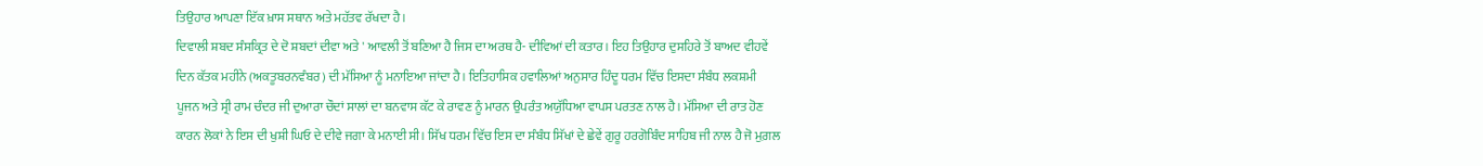ਤਿਉਹਾਰ ਆਪਣਾ ਇੱਕ ਖ਼ਾਸ ਸਥਾਨ ਅਤੇ ਮਹੱਤਵ ਰੱਖਦਾ ਹੈ।
ਦਿਵਾਲੀ ਸ਼ਬਦ ਸੰਸਕ੍ਰਿਤ ਦੇ ਦੋ ਸ਼ਬਦਾਂ ਦੀਵਾ ਅਤੇ ' ਆਵਲੀ ਤੋਂ ਬਣਿਆ ਹੈ ਜਿਸ ਦਾ ਅਰਥ ਹੈ- ਦੀਵਿਆਂ ਦੀ ਕਤਾਰ। ਇਹ ਤਿਉਹਾਰ ਦੁਸਹਿਰੇ ਤੋਂ ਬਾਅਦ ਵੀਹਵੇਂ ਦਿਨ ਕੱਤਕ ਮਹੀਨੇ (ਅਕਤੂਬਰਨਵੰਬਰ) ਦੀ ਮੱਸਿਆ ਨੂੰ ਮਨਾਇਆ ਜਾਂਦਾ ਹੈ। ਇਤਿਹਾਸਿਕ ਹਵਾਲਿਆਂ ਅਨੁਸਾਰ ਹਿੰਦੂ ਧਰਮ ਵਿੱਚ ਇਸਦਾ ਸੰਬੰਧ ਲਕਸ਼ਮੀ ਪੂਜਨ ਅਤੇ ਸ੍ਰੀ ਰਾਮ ਚੰਦਰ ਜੀ ਦੁਆਰਾ ਚੌਦਾਂ ਸਾਲਾਂ ਦਾ ਬਨਵਾਸ ਕੱਟ ਕੇ ਰਾਵਣ ਨੂੰ ਮਾਰਨ ਉਪਰੰਤ ਅਯੁੱਧਿਆ ਵਾਪਸ ਪਰਤਣ ਨਾਲ ਹੈ। ਮੱਸਿਆ ਦੀ ਰਾਤ ਹੋਣ ਕਾਰਨ ਲੋਕਾਂ ਨੇ ਇਸ ਦੀ ਖੁਸ਼ੀ ਘਿਓ ਦੇ ਦੀਵੇ ਜਗਾ ਕੇ ਮਨਾਈ ਸੀ। ਸਿੱਖ ਧਰਮ ਵਿੱਚ ਇਸ ਦਾ ਸੰਬੰਧ ਸਿੱਖਾਂ ਦੇ ਛੇਵੇਂ ਗੁਰੂ ਹਰਗੋਬਿੰਦ ਸਾਹਿਬ ਜੀ ਨਾਲ ਹੈ ਜੋ ਮੁਗ਼ਲ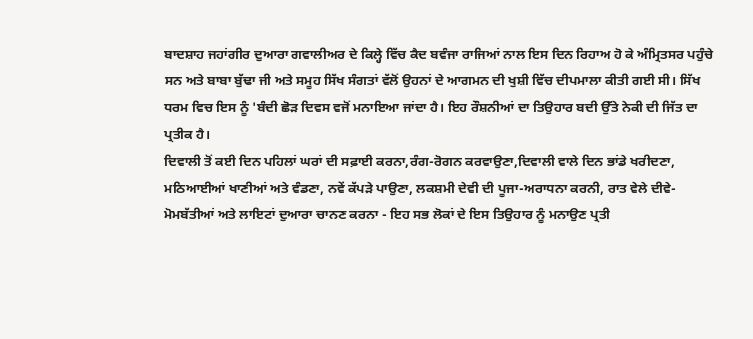ਬਾਦਸ਼ਾਹ ਜਹਾਂਗੀਰ ਦੁਆਰਾ ਗਵਾਲੀਅਰ ਦੇ ਕਿਲ੍ਹੇ ਵਿੱਚ ਕੈਦ ਬਵੰਜਾ ਰਾਜਿਆਂ ਨਾਲ ਇਸ ਦਿਨ ਰਿਹਾਅ ਹੋ ਕੇ ਅੰਮ੍ਰਿਤਸਰ ਪਹੁੰਚੇ ਸਨ ਅਤੇ ਬਾਬਾ ਬੁੱਢਾ ਜੀ ਅਤੇ ਸਮੂਹ ਸਿੱਖ ਸੰਗਤਾਂ ਵੱਲੋਂ ਉਹਨਾਂ ਦੇ ਆਗਮਨ ਦੀ ਖੁਸ਼ੀ ਵਿੱਚ ਦੀਪਮਾਲਾ ਕੀਤੀ ਗਈ ਸੀ। ਸਿੱਖ ਧਰਮ ਵਿਚ ਇਸ ਨੂੰ 'ਬੰਦੀ ਛੋੜ ਦਿਵਸ ਵਜੋਂ ਮਨਾਇਆ ਜਾਂਦਾ ਹੈ। ਇਹ ਰੌਸ਼ਨੀਆਂ ਦਾ ਤਿਉਹਾਰ ਬਦੀ ਉੱਤੇ ਨੇਕੀ ਦੀ ਜਿੱਤ ਦਾ ਪ੍ਰਤੀਕ ਹੈ।
ਦਿਵਾਲੀ ਤੋਂ ਕਈ ਦਿਨ ਪਹਿਲਾਂ ਘਰਾਂ ਦੀ ਸਫ਼ਾਈ ਕਰਨਾ,ਰੰਗ-ਰੋਗਨ ਕਰਵਾਉਣਾ,ਦਿਵਾਲੀ ਵਾਲੇ ਦਿਨ ਭਾਂਡੇ ਖਰੀਦਣਾ, ਮਠਿਆਈਆਂ ਖਾਣੀਆਂ ਅਤੇ ਵੰਡਣਾ, ਨਵੇਂ ਕੱਪੜੇ ਪਾਉਣਾ, ਲਕਸ਼ਮੀ ਦੇਵੀ ਦੀ ਪੂਜਾ-ਅਰਾਧਨਾ ਕਰਨੀ, ਰਾਤ ਵੇਲੇ ਦੀਵੇ-ਮੋਮਬੱਤੀਆਂ ਅਤੇ ਲਾਇਟਾਂ ਦੁਆਰਾ ਚਾਨਣ ਕਰਨਾ - ਇਹ ਸਭ ਲੋਕਾਂ ਦੇ ਇਸ ਤਿਉਹਾਰ ਨੂੰ ਮਨਾਉਣ ਪ੍ਰਤੀ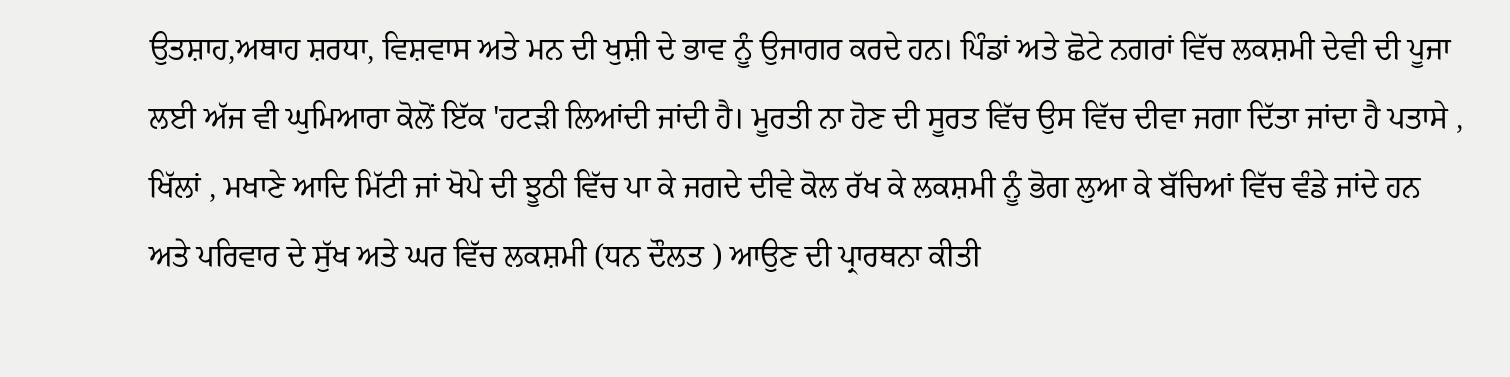ਉਤਸ਼ਾਹ,ਅਥਾਹ ਸ਼ਰਧਾ, ਵਿਸ਼ਵਾਸ ਅਤੇ ਮਨ ਦੀ ਖੁਸ਼ੀ ਦੇ ਭਾਵ ਨੂੰ ਉਜਾਗਰ ਕਰਦੇ ਹਨ। ਪਿੰਡਾਂ ਅਤੇ ਛੋਟੇ ਨਗਰਾਂ ਵਿੱਚ ਲਕਸ਼ਮੀ ਦੇਵੀ ਦੀ ਪੂਜਾ ਲਈ ਅੱਜ ਵੀ ਘੁਮਿਆਰਾ ਕੋਲੋਂ ਇੱਕ 'ਹਟੜੀ ਲਿਆਂਦੀ ਜਾਂਦੀ ਹੈ। ਮੂਰਤੀ ਨਾ ਹੋਣ ਦੀ ਸੂਰਤ ਵਿੱਚ ਉਸ ਵਿੱਚ ਦੀਵਾ ਜਗਾ ਦਿੱਤਾ ਜਾਂਦਾ ਹੈ ਪਤਾਸੇ , ਖਿੱਲਾਂ , ਮਖਾਣੇ ਆਦਿ ਮਿੱਟੀ ਜਾਂ ਖੋਪੇ ਦੀ ਝੂਠੀ ਵਿੱਚ ਪਾ ਕੇ ਜਗਦੇ ਦੀਵੇ ਕੋਲ ਰੱਖ ਕੇ ਲਕਸ਼ਮੀ ਨੂੰ ਭੋਗ ਲੁਆ ਕੇ ਬੱਚਿਆਂ ਵਿੱਚ ਵੰਡੇ ਜਾਂਦੇ ਹਨ ਅਤੇ ਪਰਿਵਾਰ ਦੇ ਸੁੱਖ ਅਤੇ ਘਰ ਵਿੱਚ ਲਕਸ਼ਮੀ (ਧਨ ਦੌਲਤ ) ਆਉਣ ਦੀ ਪ੍ਰਾਰਥਨਾ ਕੀਤੀ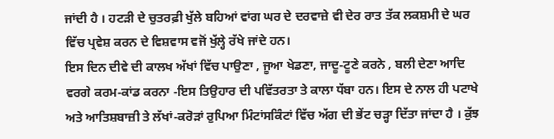ਜਾਂਦੀ ਹੈ । ਹਟੜੀ ਦੇ ਚੁਤਰਫ਼ੀ ਖੁੱਲੇ ਬਹਿਆਂ ਵਾਂਗ ਘਰ ਦੇ ਦਰਵਾਜ਼ੇ ਵੀ ਦੇਰ ਰਾਤ ਤੱਕ ਲਕਸ਼ਮੀ ਦੇ ਘਰ ਵਿੱਚ ਪ੍ਰਵੇਸ਼ ਕਰਨ ਦੇ ਵਿਸ਼ਵਾਸ ਵਜੋਂ ਖੁੱਲ੍ਹੇ ਰੱਖੇ ਜਾਂਦੇ ਹਨ।
ਇਸ ਦਿਨ ਦੀਵੇ ਦੀ ਕਾਲਖ ਅੱਖਾਂ ਵਿੱਚ ਪਾਉਣਾ , ਜੂਆ ਖੇਡਣਾ, ਜਾਦੂ-ਟੂਣੇ ਕਰਨੇ , ਬਲੀ ਦੇਣਾ ਆਦਿ ਵਰਗੇ ਕਰਮ-ਕਾਂਡ ਕਰਨਾ -ਇਸ ਤਿਉਹਾਰ ਦੀ ਪਵਿੱਤਰਤਾ ਤੇ ਕਾਲਾ ਧੱਬਾ ਹਨ। ਇਸ ਦੇ ਨਾਲ ਹੀ ਪਟਾਖੇ ਅਤੇ ਆਤਿਸ਼ਬਾਜ਼ੀ ਤੇ ਲੱਖਾਂ-ਕਰੋੜਾਂ ਰੁਪਿਆ ਮਿੰਟਾਂਸਕਿੰਟਾਂ ਵਿੱਚ ਅੱਗ ਦੀ ਭੇਂਟ ਚੜ੍ਹਾ ਦਿੱਤਾ ਜਾਂਦਾ ਹੈ । ਕੁੱਝ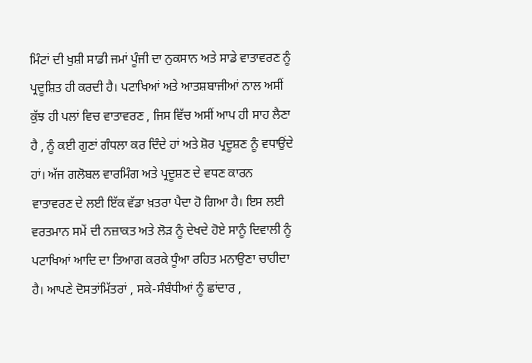ਮਿੰਟਾਂ ਦੀ ਖੁਸ਼ੀ ਸਾਡੀ ਜਮਾਂ ਪੂੰਜੀ ਦਾ ਨੁਕਸਾਨ ਅਤੇ ਸਾਡੇ ਵਾਤਾਵਰਣ ਨੂੰ ਪ੍ਰਦੂਸ਼ਿਤ ਹੀ ਕਰਦੀ ਹੈ। ਪਟਾਖਿਆਂ ਅਤੇ ਆਤਸ਼ਬਾਜੀਆਂ ਨਾਲ ਅਸੀਂ ਕੁੱਝ ਹੀ ਪਲਾਂ ਵਿਚ ਵਾਤਾਵਰਣ , ਜਿਸ ਵਿੱਚ ਅਸੀਂ ਆਪ ਹੀ ਸਾਹ ਲੈਣਾ ਹੈ , ਨੂੰ ਕਈ ਗੁਣਾਂ ਗੰਧਲਾ ਕਰ ਦਿੰਦੇ ਹਾਂ ਅਤੇ ਸ਼ੋਰ ਪ੍ਰਦੂਸ਼ਣ ਨੂੰ ਵਧਾਉਂਦੇ ਹਾਂ। ਅੱਜ ਗਲੋਬਲ ਵਾਰਮਿੰਗ ਅਤੇ ਪ੍ਰਦੂਸ਼ਣ ਦੇ ਵਧਣ ਕਾਰਨ ਵਾਤਾਵਰਣ ਦੇ ਲਈ ਇੱਕ ਵੱਡਾ ਖ਼ਤਰਾ ਪੈਦਾ ਹੋ ਗਿਆ ਹੈ। ਇਸ ਲਈ ਵਰਤਮਾਨ ਸਮੇਂ ਦੀ ਨਜ਼ਾਕਤ ਅਤੇ ਲੋੜ ਨੂੰ ਦੇਖਦੇ ਹੋਏ ਸਾਨੂੰ ਦਿਵਾਲੀ ਨੂੰ ਪਟਾਖਿਆਂ ਆਦਿ ਦਾ ਤਿਆਗ ਕਰਕੇ ਧੂੰਆ ਰਹਿਤ ਮਨਾਉਣਾ ਚਾਹੀਦਾ ਹੈ। ਆਪਣੇ ਦੋਸਤਾਂਮਿੱਤਰਾਂ , ਸਕੇ-ਸੰਬੰਧੀਆਂ ਨੂੰ ਛਾਂਦਾਰ ,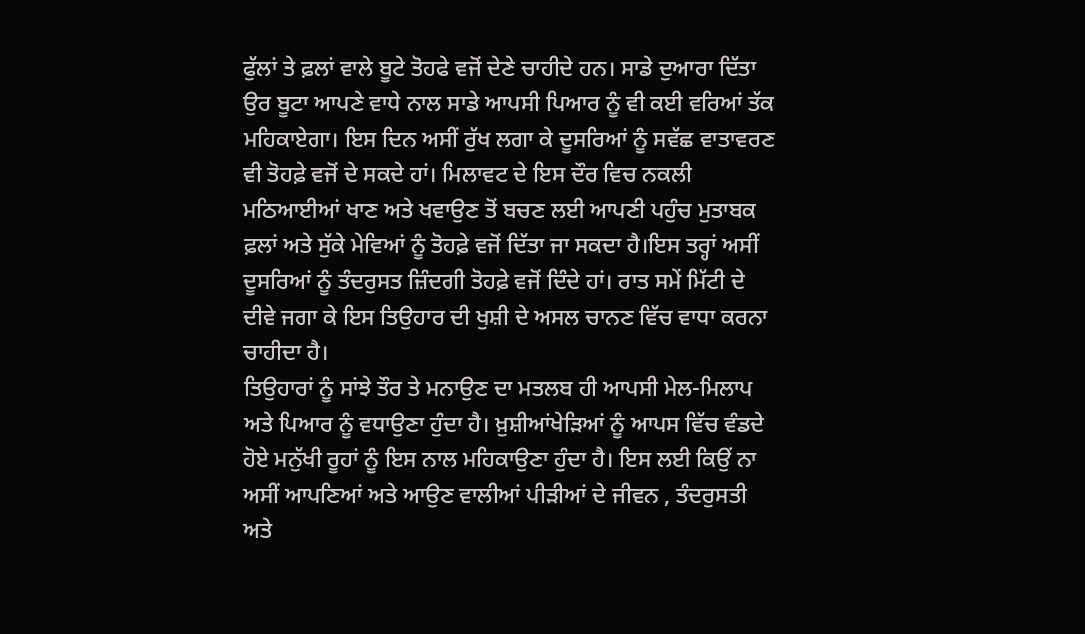ਫੁੱਲਾਂ ਤੇ ਫ਼ਲਾਂ ਵਾਲੇ ਬੂਟੇ ਤੋਹਫੇ ਵਜੋਂ ਦੇਣੇ ਚਾਹੀਦੇ ਹਨ। ਸਾਡੇ ਦੁਆਰਾ ਦਿੱਤਾ ਉਰ ਬੂਟਾ ਆਪਣੇ ਵਾਧੇ ਨਾਲ ਸਾਡੇ ਆਪਸੀ ਪਿਆਰ ਨੂੰ ਵੀ ਕਈ ਵਰਿਆਂ ਤੱਕ ਮਹਿਕਾਏਗਾ। ਇਸ ਦਿਨ ਅਸੀਂ ਰੁੱਖ ਲਗਾ ਕੇ ਦੂਸਰਿਆਂ ਨੂੰ ਸਵੱਛ ਵਾਤਾਵਰਣ ਵੀ ਤੋਹਫ਼ੇ ਵਜੋਂ ਦੇ ਸਕਦੇ ਹਾਂ। ਮਿਲਾਵਟ ਦੇ ਇਸ ਦੌਰ ਵਿਚ ਨਕਲੀ ਮਠਿਆਈਆਂ ਖਾਣ ਅਤੇ ਖਵਾਉਣ ਤੋਂ ਬਚਣ ਲਈ ਆਪਣੀ ਪਹੁੰਚ ਮੁਤਾਬਕ ਫ਼ਲਾਂ ਅਤੇ ਸੁੱਕੇ ਮੇਵਿਆਂ ਨੂੰ ਤੋਹਫ਼ੇ ਵਜੋਂ ਦਿੱਤਾ ਜਾ ਸਕਦਾ ਹੈ।ਇਸ ਤਰ੍ਹਾਂ ਅਸੀਂ ਦੂਸਰਿਆਂ ਨੂੰ ਤੰਦਰੁਸਤ ਜ਼ਿੰਦਗੀ ਤੋਹਫ਼ੇ ਵਜੋਂ ਦਿੰਦੇ ਹਾਂ। ਰਾਤ ਸਮੇਂ ਮਿੱਟੀ ਦੇ ਦੀਵੇ ਜਗਾ ਕੇ ਇਸ ਤਿਉਹਾਰ ਦੀ ਖੁਸ਼ੀ ਦੇ ਅਸਲ ਚਾਨਣ ਵਿੱਚ ਵਾਧਾ ਕਰਨਾ ਚਾਹੀਦਾ ਹੈ।
ਤਿਉਹਾਰਾਂ ਨੂੰ ਸਾਂਝੇ ਤੌਰ ਤੇ ਮਨਾਉਣ ਦਾ ਮਤਲਬ ਹੀ ਆਪਸੀ ਮੇਲ-ਮਿਲਾਪ ਅਤੇ ਪਿਆਰ ਨੂੰ ਵਧਾਉਣਾ ਹੁੰਦਾ ਹੈ। ਖ਼ੁਸ਼ੀਆਂਖੇੜਿਆਂ ਨੂੰ ਆਪਸ ਵਿੱਚ ਵੰਡਦੇ ਹੋਏ ਮਨੁੱਖੀ ਰੂਹਾਂ ਨੂੰ ਇਸ ਨਾਲ ਮਹਿਕਾਉਣਾ ਹੁੰਦਾ ਹੈ। ਇਸ ਲਈ ਕਿਉਂ ਨਾ ਅਸੀਂ ਆਪਣਿਆਂ ਅਤੇ ਆਉਣ ਵਾਲੀਆਂ ਪੀੜੀਆਂ ਦੇ ਜੀਵਨ , ਤੰਦਰੁਸਤੀ ਅਤੇ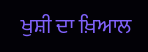ਖੁਸ਼ੀ ਦਾ ਖ਼ਿਆਲ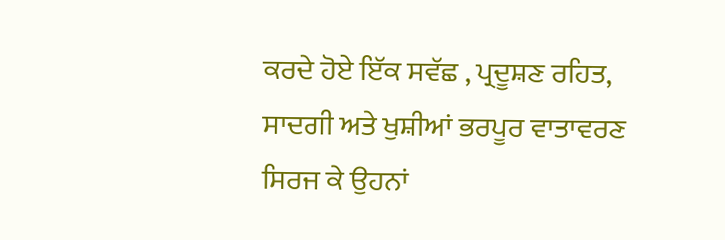ਕਰਦੇ ਹੋਏ ਇੱਕ ਸਵੱਛ , ਪ੍ਰਦੂਸ਼ਣ ਰਹਿਤ, ਸਾਦਗੀ ਅਤੇ ਖੁਸ਼ੀਆਂ ਭਰਪੂਰ ਵਾਤਾਵਰਣ ਸਿਰਜ ਕੇ ਉਹਨਾਂ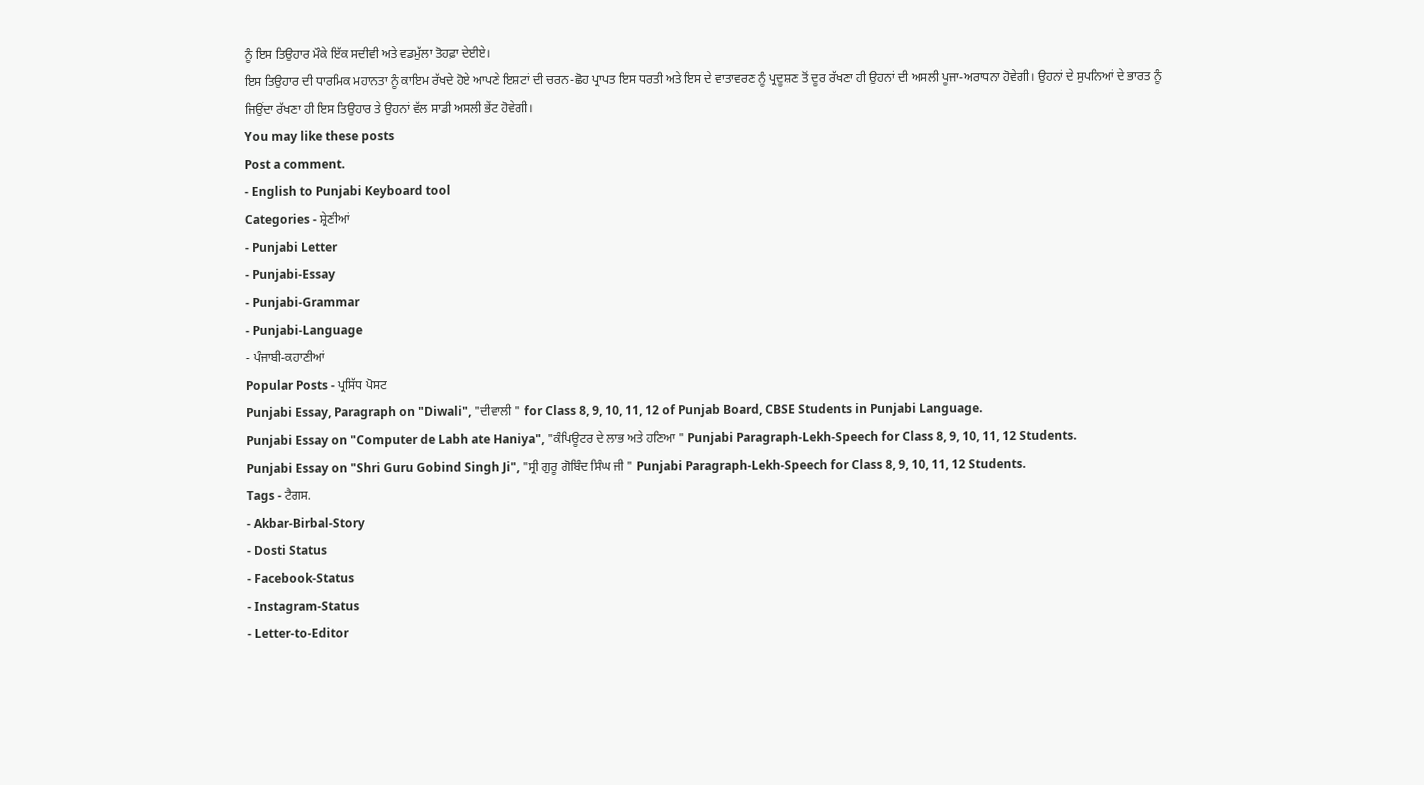ਨੂੰ ਇਸ ਤਿਉਹਾਰ ਮੌਕੇ ਇੱਕ ਸਦੀਵੀ ਅਤੇ ਵਡਮੁੱਲਾ ਤੋਹਫ਼ਾ ਦੇਈਏ।
ਇਸ ਤਿਉਹਾਰ ਦੀ ਧਾਰਮਿਕ ਮਹਾਨਤਾ ਨੂੰ ਕਾਇਮ ਰੱਖਦੇ ਹੋਏ ਆਪਣੇ ਇਸ਼ਟਾਂ ਦੀ ਚਰਨ-ਛੋਹ ਪ੍ਰਾਪਤ ਇਸ ਧਰਤੀ ਅਤੇ ਇਸ ਦੇ ਵਾਤਾਵਰਣ ਨੂੰ ਪ੍ਰਦੂਸ਼ਣ ਤੋਂ ਦੂਰ ਰੱਖਣਾ ਹੀ ਉਹਨਾਂ ਦੀ ਅਸਲੀ ਪੂਜਾ-ਅਰਾਧਨਾ ਹੋਵੇਗੀ। ਉਹਨਾਂ ਦੇ ਸੁਪਨਿਆਂ ਦੇ ਭਾਰਤ ਨੂੰ ਜਿਉਂਦਾ ਰੱਖਣਾ ਹੀ ਇਸ ਤਿਉਹਾਰ ਤੇ ਉਹਨਾਂ ਵੱਲ ਸਾਡੀ ਅਸਲੀ ਭੇਂਟ ਹੋਵੇਗੀ।
You may like these posts
Post a comment.
- English to Punjabi Keyboard tool
Categories - ਸ਼੍ਰੇਣੀਆਂ
- Punjabi Letter
- Punjabi-Essay
- Punjabi-Grammar
- Punjabi-Language
- ਪੰਜਾਬੀ-ਕਹਾਣੀਆਂ
Popular Posts - ਪ੍ਰਸਿੱਧ ਪੋਸਟ
Punjabi Essay, Paragraph on "Diwali", "ਦੀਵਾਲੀ " for Class 8, 9, 10, 11, 12 of Punjab Board, CBSE Students in Punjabi Language.
Punjabi Essay on "Computer de Labh ate Haniya", "ਕੰਪਿਊਟਰ ਦੇ ਲਾਭ ਅਤੇ ਹਣਿਆ " Punjabi Paragraph-Lekh-Speech for Class 8, 9, 10, 11, 12 Students.
Punjabi Essay on "Shri Guru Gobind Singh Ji", "ਸ੍ਰੀ ਗੁਰੂ ਗੋਬਿੰਦ ਸਿੰਘ ਜੀ " Punjabi Paragraph-Lekh-Speech for Class 8, 9, 10, 11, 12 Students.
Tags - ਟੈਗਸ.
- Akbar-Birbal-Story
- Dosti Status
- Facebook-Status
- Instagram-Status
- Letter-to-Editor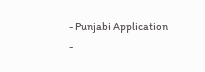- Punjabi Application
-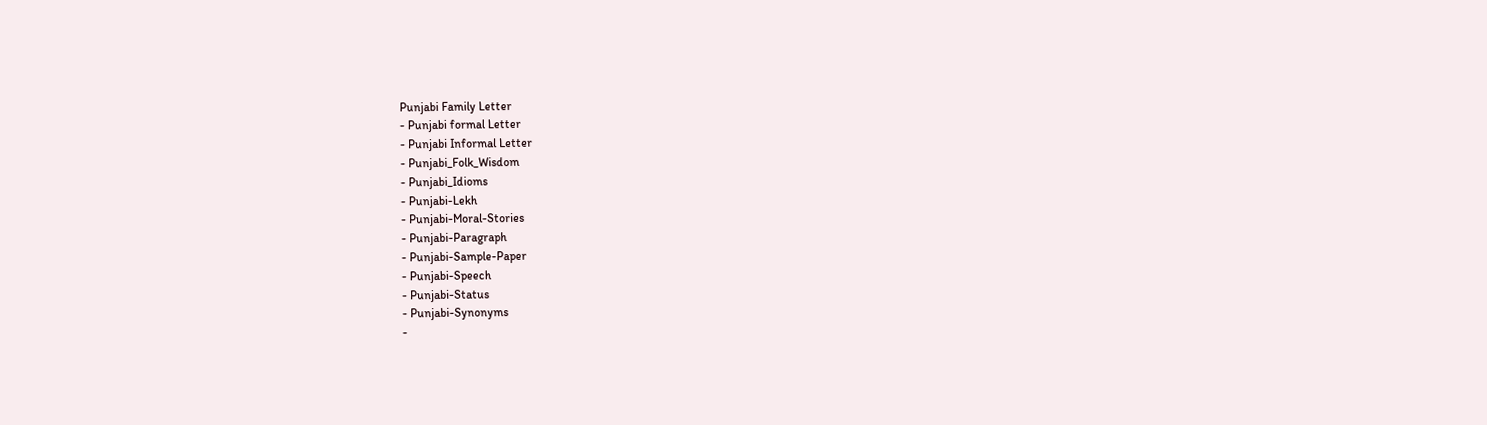Punjabi Family Letter
- Punjabi formal Letter
- Punjabi Informal Letter
- Punjabi_Folk_Wisdom
- Punjabi_Idioms
- Punjabi-Lekh
- Punjabi-Moral-Stories
- Punjabi-Paragraph
- Punjabi-Sample-Paper
- Punjabi-Speech
- Punjabi-Status
- Punjabi-Synonyms
-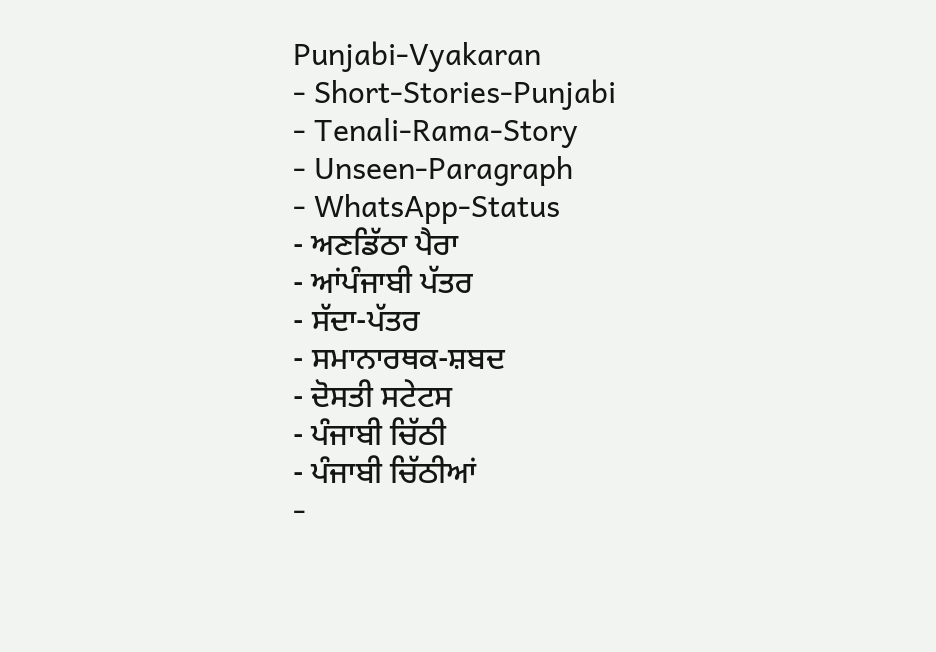Punjabi-Vyakaran
- Short-Stories-Punjabi
- Tenali-Rama-Story
- Unseen-Paragraph
- WhatsApp-Status
- ਅਣਡਿੱਠਾ ਪੈਰਾ
- ਆਂਪੰਜਾਬੀ ਪੱਤਰ
- ਸੱਦਾ-ਪੱਤਰ
- ਸਮਾਨਾਰਥਕ-ਸ਼ਬਦ
- ਦੋਸਤੀ ਸਟੇਟਸ
- ਪੰਜਾਬੀ ਚਿੱਠੀ
- ਪੰਜਾਬੀ ਚਿੱਠੀਆਂ
-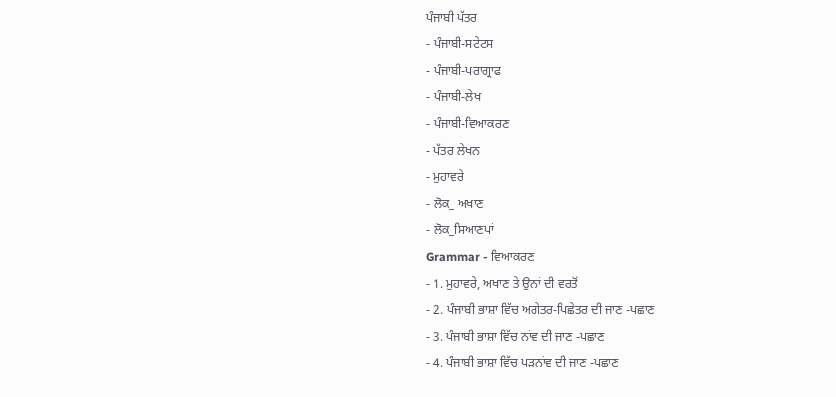ਪੰਜਾਬੀ ਪੱਤਰ
- ਪੰਜਾਬੀ-ਸਟੇਟਸ
- ਪੰਜਾਬੀ-ਪਰਾਗ੍ਰਾਫ
- ਪੰਜਾਬੀ-ਲੇਖ
- ਪੰਜਾਬੀ-ਵਿਆਕਰਣ
- ਪੱਤਰ ਲੇਖਨ
- ਮੁਹਾਵਰੇ
- ਲੋਕ_ ਅਖਾਣ
- ਲੋਕ_ਸਿਆਣਪਾਂ
Grammar - ਵਿਆਕਰਣ
- 1. ਮੁਹਾਵਰੇ, ਅਖਾਣ ਤੇ ਉਨਾਂ ਦੀ ਵਰਤੋਂ
- 2. ਪੰਜਾਬੀ ਭਾਸ਼ਾ ਵਿੱਚ ਅਗੇਤਰ-ਪਿਛੇਤਰ ਦੀ ਜਾਣ -ਪਛਾਣ
- 3. ਪੰਜਾਬੀ ਭਾਸ਼ਾ ਵਿੱਚ ਨਾਂਵ ਦੀ ਜਾਣ -ਪਛਾਣ
- 4. ਪੰਜਾਬੀ ਭਾਸ਼ਾ ਵਿੱਚ ਪੜਨਾਂਵ ਦੀ ਜਾਣ -ਪਛਾਣ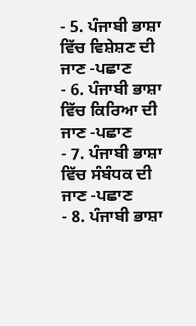- 5. ਪੰਜਾਬੀ ਭਾਸ਼ਾ ਵਿੱਚ ਵਿਸ਼ੇਸ਼ਣ ਦੀ ਜਾਣ -ਪਛਾਣ
- 6. ਪੰਜਾਬੀ ਭਾਸ਼ਾ ਵਿੱਚ ਕਿਰਿਆ ਦੀ ਜਾਣ -ਪਛਾਣ
- 7. ਪੰਜਾਬੀ ਭਾਸ਼ਾ ਵਿੱਚ ਸੰਬੰਧਕ ਦੀ ਜਾਣ -ਪਛਾਣ
- 8. ਪੰਜਾਬੀ ਭਾਸ਼ਾ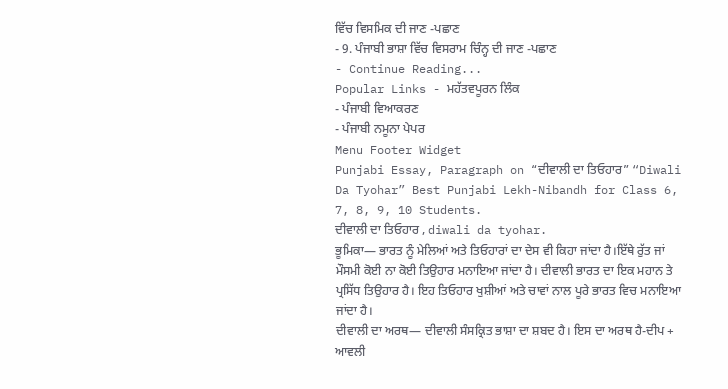ਵਿੱਚ ਵਿਸਮਿਕ ਦੀ ਜਾਣ -ਪਛਾਣ
- 9. ਪੰਜਾਬੀ ਭਾਸ਼ਾ ਵਿੱਚ ਵਿਸਰਾਮ ਚਿੰਨ੍ਹ ਦੀ ਜਾਣ -ਪਛਾਣ
- Continue Reading...
Popular Links - ਮਹੱਤਵਪੂਰਨ ਲਿੰਕ
- ਪੰਜਾਬੀ ਵਿਆਕਰਣ
- ਪੰਜਾਬੀ ਨਮੂਨਾ ਪੇਪਰ
Menu Footer Widget
Punjabi Essay, Paragraph on “ਦੀਵਾਲੀ ਦਾ ਤਿਓਹਾਰ” “Diwali Da Tyohar” Best Punjabi Lekh-Nibandh for Class 6, 7, 8, 9, 10 Students.
ਦੀਵਾਲੀ ਦਾ ਤਿਓਹਾਰ , diwali da tyohar.
ਭੂਮਿਕਾ— ਭਾਰਤ ਨੂੰ ਮੇਲਿਆਂ ਅਤੇ ਤਿਓਹਾਰਾਂ ਦਾ ਦੇਸ ਵੀ ਕਿਹਾ ਜਾਂਦਾ ਹੈ।ਇੱਥੇ ਰੁੱਤ ਜਾਂ ਮੌਸਮੀ ਕੋਈ ਨਾ ਕੋਈ ਤਿਉਹਾਰ ਮਨਾਇਆ ਜਾਂਦਾ ਹੈ। ਦੀਵਾਲੀ ਭਾਰਤ ਦਾ ਇਕ ਮਹਾਨ ਤੇ ਪ੍ਰਸਿੱਧ ਤਿਉਹਾਰ ਹੈ। ਇਹ ਤਿਓਹਾਰ ਖੁਸ਼ੀਆਂ ਅਤੇ ਚਾਵਾਂ ਨਾਲ ਪੂਰੇ ਭਾਰਤ ਵਿਚ ਮਨਾਇਆ ਜਾਂਦਾ ਹੈ।
ਦੀਵਾਲੀ ਦਾ ਅਰਥ— ਦੀਵਾਲੀ ਸੰਸਕ੍ਰਿਤ ਭਾਸ਼ਾ ਦਾ ਸ਼ਬਦ ਹੈ। ਇਸ ਦਾ ਅਰਥ ਹੈ-ਦੀਪ + ਆਵਲੀ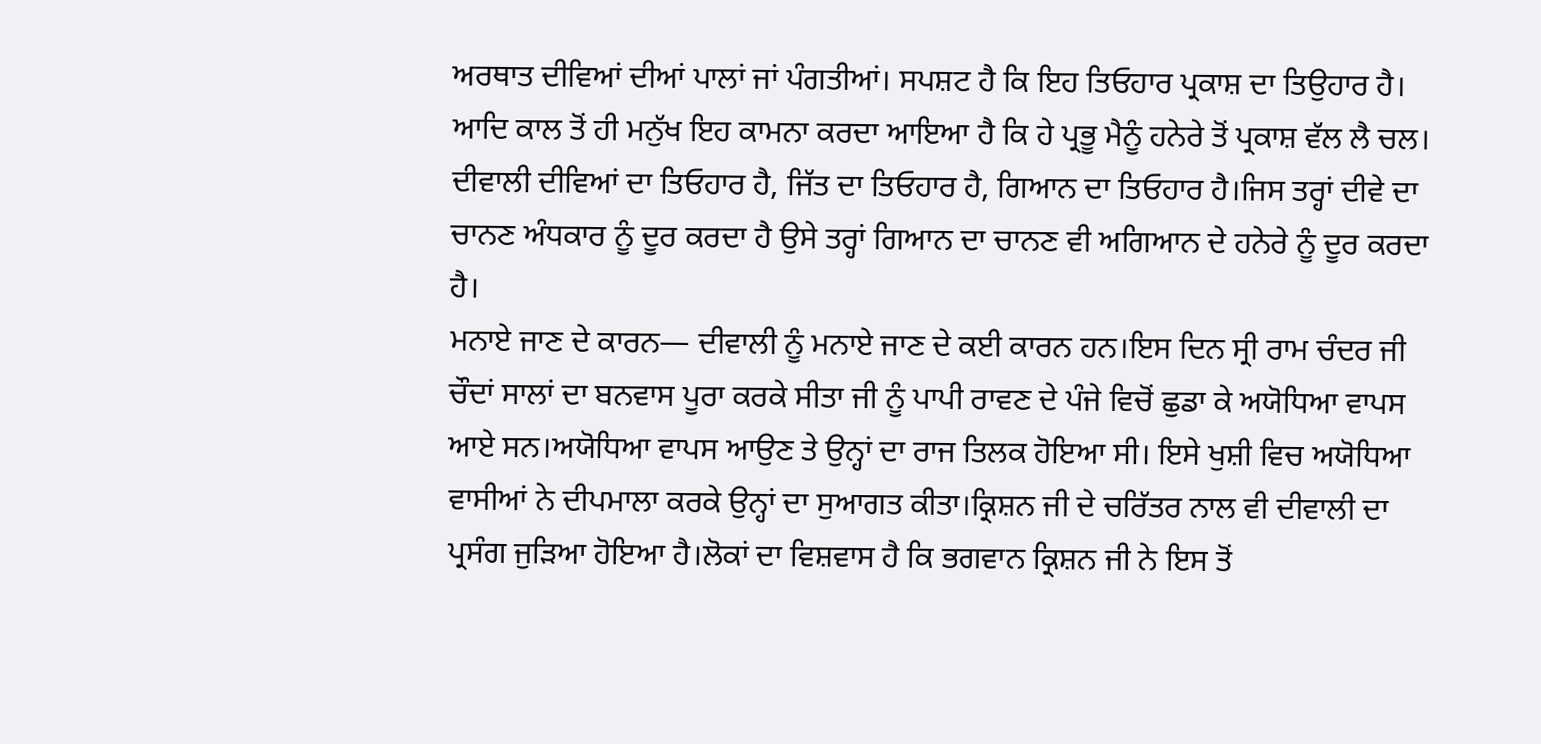ਅਰਥਾਤ ਦੀਵਿਆਂ ਦੀਆਂ ਪਾਲਾਂ ਜਾਂ ਪੰਗਤੀਆਂ। ਸਪਸ਼ਟ ਹੈ ਕਿ ਇਹ ਤਿਓਹਾਰ ਪ੍ਰਕਾਸ਼ ਦਾ ਤਿਉਹਾਰ ਹੈ। ਆਦਿ ਕਾਲ ਤੋਂ ਹੀ ਮਨੁੱਖ ਇਹ ਕਾਮਨਾ ਕਰਦਾ ਆਇਆ ਹੈ ਕਿ ਹੇ ਪ੍ਰਭੂ ਮੈਨੂੰ ਹਨੇਰੇ ਤੋਂ ਪ੍ਰਕਾਸ਼ ਵੱਲ ਲੈ ਚਲ। ਦੀਵਾਲੀ ਦੀਵਿਆਂ ਦਾ ਤਿਓਹਾਰ ਹੈ, ਜਿੱਤ ਦਾ ਤਿਓਹਾਰ ਹੈ, ਗਿਆਨ ਦਾ ਤਿਓਹਾਰ ਹੈ।ਜਿਸ ਤਰ੍ਹਾਂ ਦੀਵੇ ਦਾ ਚਾਨਣ ਅੰਧਕਾਰ ਨੂੰ ਦੂਰ ਕਰਦਾ ਹੈ ਉਸੇ ਤਰ੍ਹਾਂ ਗਿਆਨ ਦਾ ਚਾਨਣ ਵੀ ਅਗਿਆਨ ਦੇ ਹਨੇਰੇ ਨੂੰ ਦੂਰ ਕਰਦਾ ਹੈ।
ਮਨਾਏ ਜਾਣ ਦੇ ਕਾਰਨ— ਦੀਵਾਲੀ ਨੂੰ ਮਨਾਏ ਜਾਣ ਦੇ ਕਈ ਕਾਰਨ ਹਨ।ਇਸ ਦਿਨ ਸ੍ਰੀ ਰਾਮ ਚੰਦਰ ਜੀ ਚੌਦਾਂ ਸਾਲਾਂ ਦਾ ਬਨਵਾਸ ਪੂਰਾ ਕਰਕੇ ਸੀਤਾ ਜੀ ਨੂੰ ਪਾਪੀ ਰਾਵਣ ਦੇ ਪੰਜੇ ਵਿਚੋਂ ਛੁਡਾ ਕੇ ਅਯੋਧਿਆ ਵਾਪਸ ਆਏ ਸਨ।ਅਯੋਧਿਆ ਵਾਪਸ ਆਉਣ ਤੇ ਉਨ੍ਹਾਂ ਦਾ ਰਾਜ ਤਿਲਕ ਹੋਇਆ ਸੀ। ਇਸੇ ਖੁਸ਼ੀ ਵਿਚ ਅਯੋਧਿਆ ਵਾਸੀਆਂ ਨੇ ਦੀਪਮਾਲਾ ਕਰਕੇ ਉਨ੍ਹਾਂ ਦਾ ਸੁਆਗਤ ਕੀਤਾ।ਕ੍ਰਿਸ਼ਨ ਜੀ ਦੇ ਚਰਿੱਤਰ ਨਾਲ ਵੀ ਦੀਵਾਲੀ ਦਾ ਪ੍ਰਸੰਗ ਜੁੜਿਆ ਹੋਇਆ ਹੈ।ਲੋਕਾਂ ਦਾ ਵਿਸ਼ਵਾਸ ਹੈ ਕਿ ਭਗਵਾਨ ਕ੍ਰਿਸ਼ਨ ਜੀ ਨੇ ਇਸ ਤੋਂ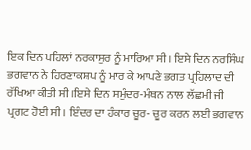ਇਕ ਦਿਨ ਪਹਿਲਾਂ ਨਰਕਾਸੁਰ ਨੂੰ ਮਾਰਿਆ ਸੀ। ਇਸੇ ਦਿਨ ਨਰਸਿੰਘ ਭਗਵਾਨ ਨੇ ਹਿਰਣਾਕਸ਼ਪ ਨੂੰ ਮਾਰ ਕੇ ਆਪਣੇ ਭਗਤ ਪ੍ਰਹਿਲਾਦ ਦੀ ਰੱਖਿਆ ਕੀਤੀ ਸੀ।ਇਸੇ ਦਿਨ ਸਮੁੰਦਰ-ਮੰਥਨ ਨਾਲ ਲੱਛਮੀ ਜੀ ਪ੍ਰਗਟ ਹੋਈ ਸੀ। ਇੰਦਰ ਦਾ ਹੰਕਾਰ ਚੂਰ- ਚੂਰ ਕਰਨ ਲਈ ਭਗਵਾਨ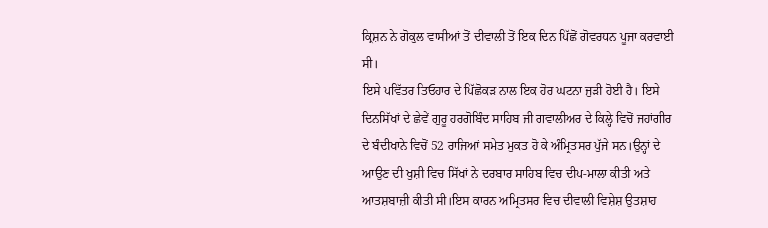ਕ੍ਰਿਸ਼ਨ ਨੇ ਗੋਕੁਲ ਵਾਸੀਆਂ ਤੋਂ ਦੀਵਾਲੀ ਤੋਂ ਇਕ ਦਿਨ ਪਿੱਛੋਂ ਗੋਵਰਧਨ ਪੂਜਾ ਕਰਵਾਈ ਸੀ।
ਇਸੇ ਪਵਿੱਤਰ ਤਿਓਹਾਰ ਦੇ ਪਿੱਛੋਕੜ ਨਾਲ ਇਕ ਹੋਰ ਘਟਨਾ ਜੁੜੀ ਹੋਈ ਹੈ। ਇਸੇ ਦਿਨਸਿੱਖਾਂ ਦੇ ਛੇਵੇਂ ਗੁਰੂ ਹਰਗੋਬਿੰਦ ਸਾਹਿਬ ਜੀ ਗਵਾਲੀਅਰ ਦੇ ਕਿਲ੍ਹੇ ਵਿਚੋਂ ਜਹਾਂਗੀਰ ਦੇ ਬੰਦੀਖਾਨੇ ਵਿਚੋਂ 52 ਰਾਜਿਆਂ ਸਮੇਤ ਮੁਕਤ ਹੋ ਕੇ ਅੰਮ੍ਰਿਤਸਰ ਪੁੱਜੇ ਸਨ।ਉਨ੍ਹਾਂ ਦੇ ਆਉਣ ਦੀ ਖੁਸ਼ੀ ਵਿਚ ਸਿੱਖਾਂ ਨੇ ਦਰਬਾਰ ਸਾਹਿਬ ਵਿਚ ਦੀਪ-ਮਾਲਾ ਕੀਤੀ ਅਤੇ ਆਤਸ਼ਬਾਜ਼ੀ ਕੀਤੀ ਸੀ।ਇਸ ਕਾਰਨ ਅਮ੍ਰਿਤਸਰ ਵਿਚ ਦੀਵਾਲੀ ਵਿਸ਼ੇਸ਼ ਉਤਸ਼ਾਹ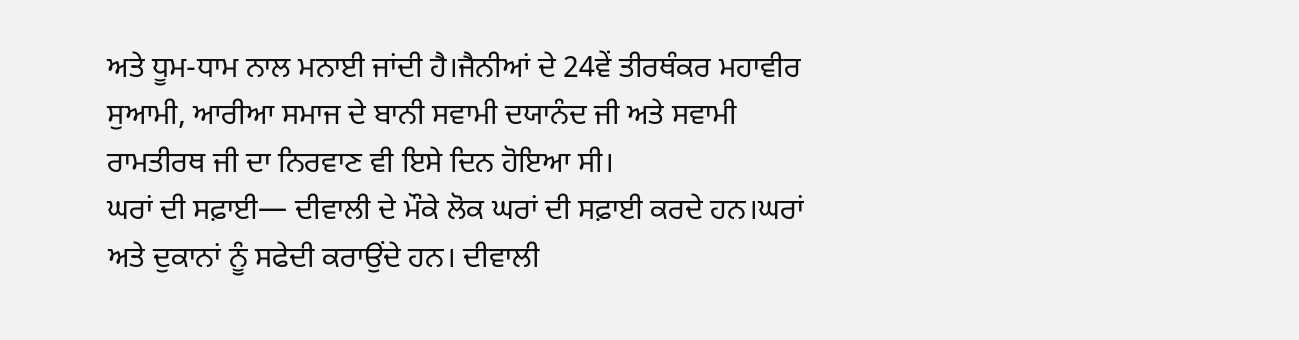ਅਤੇ ਧੂਮ-ਧਾਮ ਨਾਲ ਮਨਾਈ ਜਾਂਦੀ ਹੈ।ਜੈਨੀਆਂ ਦੇ 24ਵੇਂ ਤੀਰਥੰਕਰ ਮਹਾਵੀਰ ਸੁਆਮੀ, ਆਰੀਆ ਸਮਾਜ ਦੇ ਬਾਨੀ ਸਵਾਮੀ ਦਯਾਨੰਦ ਜੀ ਅਤੇ ਸਵਾਮੀ ਰਾਮਤੀਰਥ ਜੀ ਦਾ ਨਿਰਵਾਣ ਵੀ ਇਸੇ ਦਿਨ ਹੋਇਆ ਸੀ।
ਘਰਾਂ ਦੀ ਸਫ਼ਾਈ— ਦੀਵਾਲੀ ਦੇ ਮੌਕੇ ਲੋਕ ਘਰਾਂ ਦੀ ਸਫ਼ਾਈ ਕਰਦੇ ਹਨ।ਘਰਾਂ ਅਤੇ ਦੁਕਾਨਾਂ ਨੂੰ ਸਫੇਦੀ ਕਰਾਉਂਦੇ ਹਨ। ਦੀਵਾਲੀ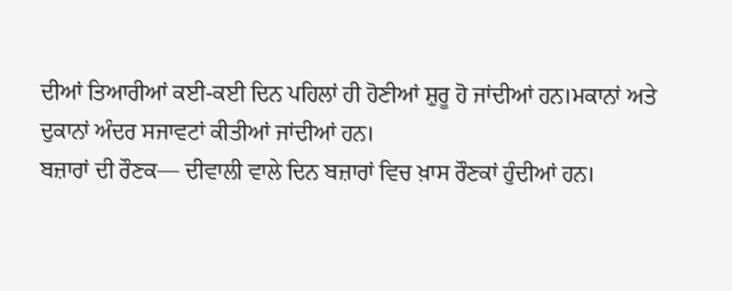ਦੀਆਂ ਤਿਆਰੀਆਂ ਕਈ-ਕਈ ਦਿਨ ਪਹਿਲਾਂ ਹੀ ਹੋਣੀਆਂ ਸ਼ੁਰੂ ਹੋ ਜਾਂਦੀਆਂ ਹਨ।ਮਕਾਨਾਂ ਅਤੇ ਦੁਕਾਨਾਂ ਅੰਦਰ ਸਜਾਵਟਾਂ ਕੀਤੀਆਂ ਜਾਂਦੀਆਂ ਹਨ।
ਬਜ਼ਾਰਾਂ ਦੀ ਰੌਣਕ— ਦੀਵਾਲੀ ਵਾਲੇ ਦਿਨ ਬਜ਼ਾਰਾਂ ਵਿਚ ਖ਼ਾਸ ਰੌਣਕਾਂ ਹੁੰਦੀਆਂ ਹਨ।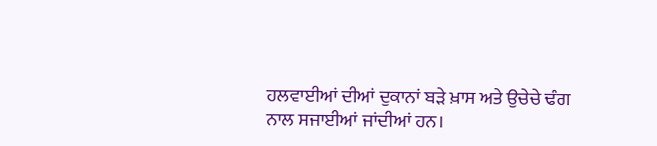ਹਲਵਾਈਆਂ ਦੀਆਂ ਦੁਕਾਨਾਂ ਬੜੇ ਖ਼ਾਸ ਅਤੇ ਉਚੇਚੇ ਢੰਗ ਨਾਲ ਸਜਾਈਆਂ ਜਾਂਦੀਆਂ ਹਨ।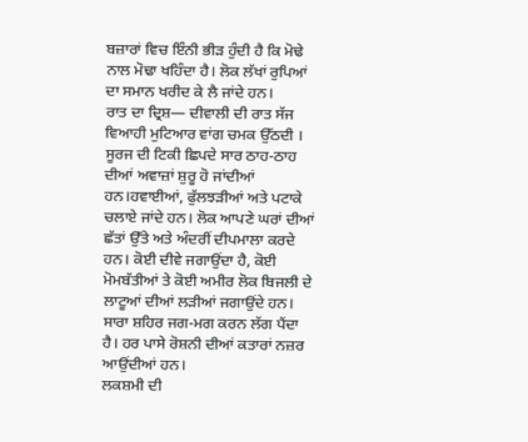ਬਜ਼ਾਰਾਂ ਵਿਚ ਇੰਨੀ ਭੀੜ ਹੁੰਦੀ ਹੈ ਕਿ ਮੋਢੇ ਨਾਲ ਮੋਢਾ ਖਹਿੰਦਾ ਹੈ। ਲੋਕ ਲੱਖਾਂ ਰੁਪਿਆਂ ਦਾ ਸਮਾਨ ਖਰੀਦ ਕੇ ਲੈ ਜਾਂਦੇ ਹਨ।
ਰਾਤ ਦਾ ਦ੍ਰਿਸ਼— ਦੀਵਾਲੀ ਦੀ ਰਾਤ ਸੱਜ ਵਿਆਹੀ ਮੁਟਿਆਰ ਵਾਂਗ ਚਮਕ ਉੱਠਦੀ । ਸੂਰਜ ਦੀ ਟਿਕੀ ਛਿਪਦੇ ਸਾਰ ਠਾਹ-ਠਾਹ ਦੀਆਂ ਅਵਾਜ਼ਾਂ ਸ਼ੁਰੂ ਹੋ ਜਾਂਦੀਆਂ ਹਨ।ਹਵਾਈਆਂ, ਫੁੱਲਝੜੀਆਂ ਅਤੇ ਪਟਾਕੇ ਚਲਾਏ ਜਾਂਦੇ ਹਨ। ਲੋਕ ਆਪਣੇ ਘਰਾਂ ਦੀਆਂ ਛੱਤਾਂ ਉੱਤੇ ਅਤੇ ਅੰਦਰੀਂ ਦੀਪਮਾਲਾ ਕਰਦੇ ਹਨ। ਕੋਈ ਦੀਵੇ ਜਗਾਉਂਦਾ ਹੈ, ਕੋਈ ਮੋਮਬੱਤੀਆਂ ਤੇ ਕੋਈ ਅਮੀਰ ਲੋਕ ਬਿਜਲੀ ਦੇ ਲਾਟੂਆਂ ਦੀਆਂ ਲੜੀਆਂ ਜਗਾਉਂਦੇ ਹਨ। ਸਾਰਾ ਸ਼ਹਿਰ ਜਗ-ਮਗ ਕਰਨ ਲੱਗ ਪੈਂਦਾ ਹੈ। ਹਰ ਪਾਸੇ ਰੋਸ਼ਨੀ ਦੀਆਂ ਕਤਾਰਾਂ ਨਜ਼ਰ ਆਉਂਦੀਆਂ ਹਨ।
ਲਕਸ਼ਮੀ ਦੀ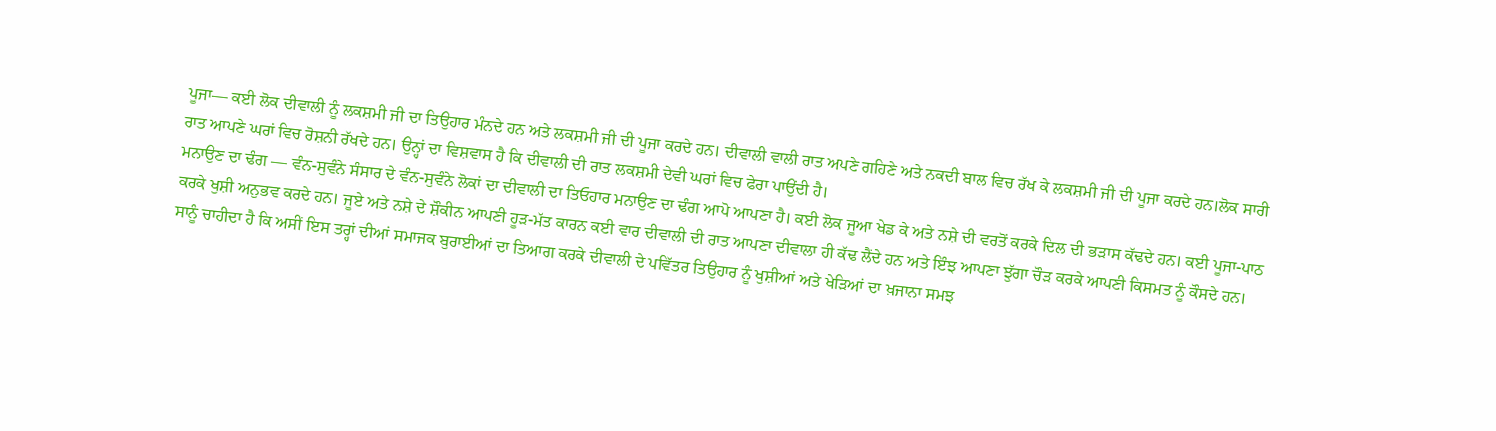ਪੂਜਾ— ਕਈ ਲੋਕ ਦੀਵਾਲੀ ਨੂੰ ਲਕਸ਼ਮੀ ਜੀ ਦਾ ਤਿਉਹਾਰ ਮੰਨਦੇ ਹਨ ਅਤੇ ਲਕਸ਼ਮੀ ਜੀ ਦੀ ਪੂਜਾ ਕਰਦੇ ਹਨ। ਦੀਵਾਲੀ ਵਾਲੀ ਰਾਤ ਅਪਣੇ ਗਹਿਣੇ ਅਤੇ ਨਕਦੀ ਬਾਲ ਵਿਚ ਰੱਖ ਕੇ ਲਕਸ਼ਮੀ ਜੀ ਦੀ ਪੂਜਾ ਕਰਦੇ ਹਨ।ਲੋਕ ਸਾਰੀ ਰਾਤ ਆਪਣੇ ਘਰਾਂ ਵਿਚ ਰੋਸ਼ਨੀ ਰੱਖਦੇ ਹਨ। ਉਨ੍ਹਾਂ ਦਾ ਵਿਸ਼ਵਾਸ ਹੈ ਕਿ ਦੀਵਾਲੀ ਦੀ ਰਾਤ ਲਕਸ਼ਮੀ ਦੇਵੀ ਘਰਾਂ ਵਿਚ ਫੇਰਾ ਪਾਉਂਦੀ ਹੈ।
ਮਨਾਉਣ ਦਾ ਢੰਗ — ਵੰਨ-ਸੁਵੰਨੇ ਸੰਸਾਰ ਦੇ ਵੰਨ-ਸੁਵੰਨੇ ਲੋਕਾਂ ਦਾ ਦੀਵਾਲੀ ਦਾ ਤਿਓਹਾਰ ਮਨਾਉਣ ਦਾ ਢੰਗ ਆਪੋ ਆਪਣਾ ਹੈ। ਕਈ ਲੋਕ ਜੂਆ ਖੇਡ ਕੇ ਅਤੇ ਨਸ਼ੇ ਦੀ ਵਰਤੋਂ ਕਰਕੇ ਦਿਲ ਦੀ ਭੜਾਸ ਕੱਢਦੇ ਹਨ। ਕਈ ਪੂਜਾ-ਪਾਠ ਕਰਕੇ ਖੁਸ਼ੀ ਅਨੁਭਵ ਕਰਦੇ ਹਨ। ਜੂਏ ਅਤੇ ਨਸ਼ੇ ਦੇ ਸ਼ੌਕੀਨ ਆਪਣੀ ਹੂੜ-ਮੱਤ ਕਾਰਨ ਕਈ ਵਾਰ ਦੀਵਾਲੀ ਦੀ ਰਾਤ ਆਪਣਾ ਦੀਵਾਲਾ ਹੀ ਕੱਢ ਲੈਂਦੇ ਹਨ ਅਤੇ ਇੰਝ ਆਪਣਾ ਝੁੱਗਾ ਚੌੜ ਕਰਕੇ ਆਪਣੀ ਕਿਸਮਤ ਨੂੰ ਕੌਸਦੇ ਹਨ। ਸਾਨੂੰ ਚਾਹੀਦਾ ਹੈ ਕਿ ਅਸੀਂ ਇਸ ਤਰ੍ਹਾਂ ਦੀਆਂ ਸਮਾਜਕ ਬੁਰਾਈਆਂ ਦਾ ਤਿਆਗ ਕਰਕੇ ਦੀਵਾਲੀ ਦੇ ਪਵਿੱਤਰ ਤਿਉਹਾਰ ਨੂੰ ਖੁਸ਼ੀਆਂ ਅਤੇ ਖੇੜਿਆਂ ਦਾ ਖ਼ਜਾਨਾ ਸਮਝ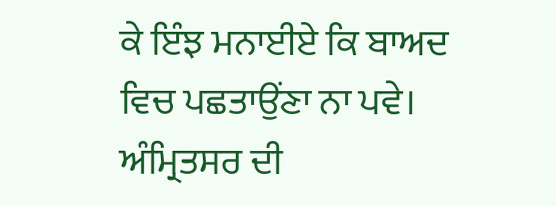ਕੇ ਇੰਝ ਮਨਾਈਏ ਕਿ ਬਾਅਦ ਵਿਚ ਪਛਤਾਉਂਣਾ ਨਾ ਪਵੇ।
ਅੰਮ੍ਰਿਤਸਰ ਦੀ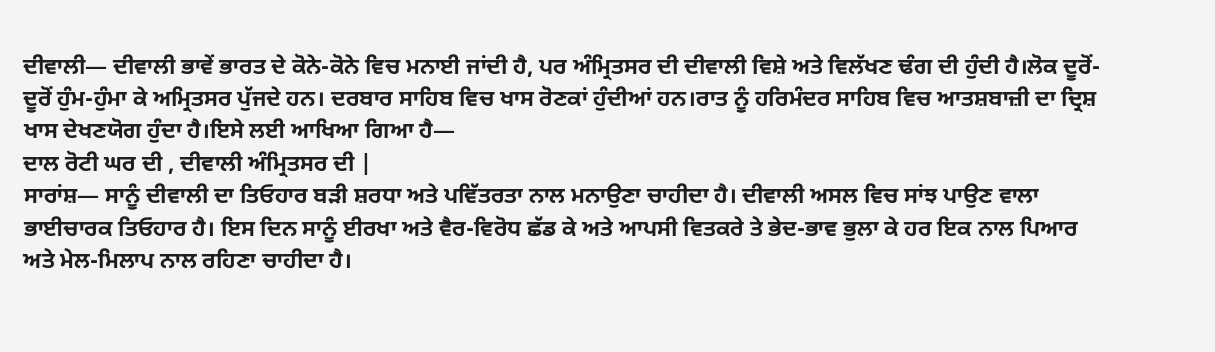ਦੀਵਾਲੀ— ਦੀਵਾਲੀ ਭਾਵੇਂ ਭਾਰਤ ਦੇ ਕੋਨੇ-ਕੋਨੇ ਵਿਚ ਮਨਾਈ ਜਾਂਦੀ ਹੈ, ਪਰ ਅੰਮ੍ਰਿਤਸਰ ਦੀ ਦੀਵਾਲੀ ਵਿਸ਼ੇ ਅਤੇ ਵਿਲੱਖਣ ਢੰਗ ਦੀ ਹੁੰਦੀ ਹੈ।ਲੋਕ ਦੂਰੋਂ-ਦੂਰੋਂ ਹੁੰਮ-ਹੁੰਮਾ ਕੇ ਅਮ੍ਰਿਤਸਰ ਪੁੱਜਦੇ ਹਨ। ਦਰਬਾਰ ਸਾਹਿਬ ਵਿਚ ਖਾਸ ਰੋਣਕਾਂ ਹੁੰਦੀਆਂ ਹਨ।ਰਾਤ ਨੂੰ ਹਰਿਮੰਦਰ ਸਾਹਿਬ ਵਿਚ ਆਤਸ਼ਬਾਜ਼ੀ ਦਾ ਦ੍ਰਿਸ਼ ਖਾਸ ਦੇਖਣਯੋਗ ਹੁੰਦਾ ਹੈ।ਇਸੇ ਲਈ ਆਖਿਆ ਗਿਆ ਹੈ—
ਦਾਲ ਰੋਟੀ ਘਰ ਦੀ , ਦੀਵਾਲੀ ਅੰਮ੍ਰਿਤਸਰ ਦੀ |
ਸਾਰਾਂਸ਼— ਸਾਨੂੰ ਦੀਵਾਲੀ ਦਾ ਤਿਓਹਾਰ ਬੜੀ ਸ਼ਰਧਾ ਅਤੇ ਪਵਿੱਤਰਤਾ ਨਾਲ ਮਨਾਉਣਾ ਚਾਹੀਦਾ ਹੈ। ਦੀਵਾਲੀ ਅਸਲ ਵਿਚ ਸਾਂਝ ਪਾਉਣ ਵਾਲਾ ਭਾਈਚਾਰਕ ਤਿਓਹਾਰ ਹੈ। ਇਸ ਦਿਨ ਸਾਨੂੰ ਈਰਖਾ ਅਤੇ ਵੈਰ-ਵਿਰੋਧ ਛੱਡ ਕੇ ਅਤੇ ਆਪਸੀ ਵਿਤਕਰੇ ਤੇ ਭੇਦ-ਭਾਵ ਭੁਲਾ ਕੇ ਹਰ ਇਕ ਨਾਲ ਪਿਆਰ ਅਤੇ ਮੇਲ-ਮਿਲਾਪ ਨਾਲ ਰਹਿਣਾ ਚਾਹੀਦਾ ਹੈ।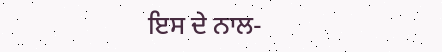ਇਸ ਦੇ ਨਾਲ-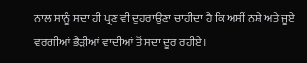ਨਾਲ ਸਾਨੂੰ ਸਦਾ ਹੀ ਪ੍ਰਣ ਵੀ ਦੁਹਰਾਉਣਾ ਚਾਹੀਦਾ ਹੈ ਕਿ ਅਸੀਂ ਨਸ਼ੇ ਅਤੇ ਜੂਏ ਵਰਗੀਆਂ ਭੈੜੀਆਂ ਵਾਦੀਆਂ ਤੋਂ ਸਦਾ ਦੂਰ ਰਹੀਏ।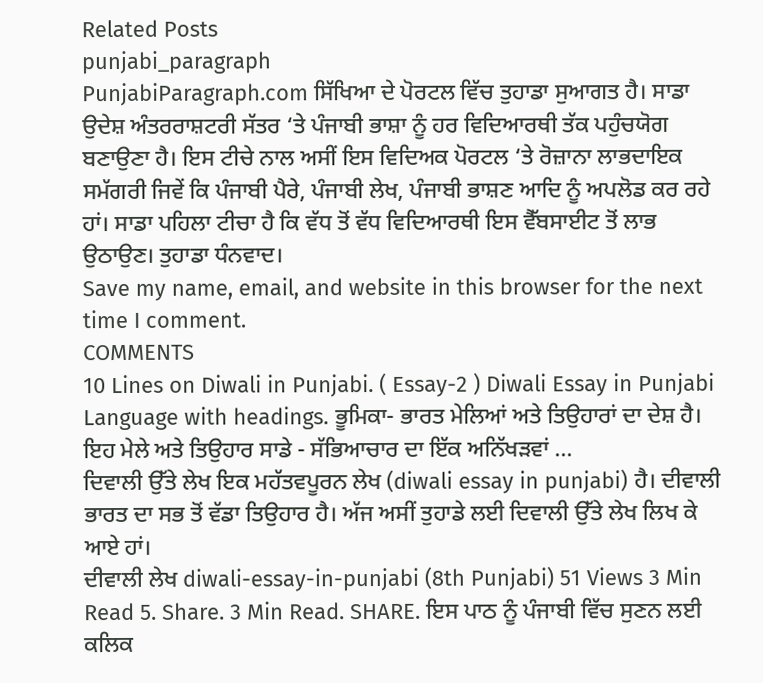Related Posts
punjabi_paragraph
PunjabiParagraph.com ਸਿੱਖਿਆ ਦੇ ਪੋਰਟਲ ਵਿੱਚ ਤੁਹਾਡਾ ਸੁਆਗਤ ਹੈ। ਸਾਡਾ ਉਦੇਸ਼ ਅੰਤਰਰਾਸ਼ਟਰੀ ਸੱਤਰ ‘ਤੇ ਪੰਜਾਬੀ ਭਾਸ਼ਾ ਨੂੰ ਹਰ ਵਿਦਿਆਰਥੀ ਤੱਕ ਪਹੁੰਚਯੋਗ ਬਣਾਉਣਾ ਹੈ। ਇਸ ਟੀਚੇ ਨਾਲ ਅਸੀਂ ਇਸ ਵਿਦਿਅਕ ਪੋਰਟਲ ‘ਤੇ ਰੋਜ਼ਾਨਾ ਲਾਭਦਾਇਕ ਸਮੱਗਰੀ ਜਿਵੇਂ ਕਿ ਪੰਜਾਬੀ ਪੈਰੇ, ਪੰਜਾਬੀ ਲੇਖ, ਪੰਜਾਬੀ ਭਾਸ਼ਣ ਆਦਿ ਨੂੰ ਅਪਲੋਡ ਕਰ ਰਹੇ ਹਾਂ। ਸਾਡਾ ਪਹਿਲਾ ਟੀਚਾ ਹੈ ਕਿ ਵੱਧ ਤੋਂ ਵੱਧ ਵਿਦਿਆਰਥੀ ਇਸ ਵੈੱਬਸਾਈਟ ਤੋਂ ਲਾਭ ਉਠਾਉਣ। ਤੁਹਾਡਾ ਧੰਨਵਾਦ।
Save my name, email, and website in this browser for the next time I comment.
COMMENTS
10 Lines on Diwali in Punjabi. ( Essay-2 ) Diwali Essay in Punjabi Language with headings. ਭੂਮਿਕਾ- ਭਾਰਤ ਮੇਲਿਆਂ ਅਤੇ ਤਿਉਹਾਰਾਂ ਦਾ ਦੇਸ਼ ਹੈ। ਇਹ ਮੇਲੇ ਅਤੇ ਤਿਉਹਾਰ ਸਾਡੇ - ਸੱਭਿਆਚਾਰ ਦਾ ਇੱਕ ਅਨਿੱਖੜਵਾਂ ...
ਦਿਵਾਲੀ ਉੱਤੇ ਲੇਖ ਇਕ ਮਹੱਤਵਪੂਰਨ ਲੇਖ (diwali essay in punjabi) ਹੈ। ਦੀਵਾਲੀ ਭਾਰਤ ਦਾ ਸਭ ਤੋਂ ਵੱਡਾ ਤਿਉਹਾਰ ਹੈ। ਅੱਜ ਅਸੀਂ ਤੁਹਾਡੇ ਲਈ ਦਿਵਾਲੀ ਉੱਤੇ ਲੇਖ ਲਿਖ ਕੇ ਆਏ ਹਾਂ।
ਦੀਵਾਲੀ ਲੇਖ diwali-essay-in-punjabi (8th Punjabi) 51 Views 3 Min Read 5. Share. 3 Min Read. SHARE. ਇਸ ਪਾਠ ਨੂੰ ਪੰਜਾਬੀ ਵਿੱਚ ਸੁਣਨ ਲਈ ਕਲਿਕ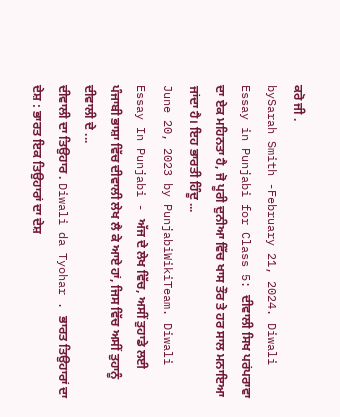ਕਰੋ ਜੀ .
bySarah Smith -February 21, 2024. Diwali Essay in Punjabi for Class 5: ਦੀਵਾਲੀ ਸਿਖ ਪਰਂਪਰਾਵਾ ਦਾ ਏਕ ਮਹਿਨਤਾ ਹੈ, ਜੋ ਪੂਰੀ ਦੁਨੀਆ ਵਿੱਚ ਖਾਸ ਤੌਰ ਤੇ ਹਰ ਸਾਲ ਮਨਾਇਆ ਜਾਂਦਾ ਹੈ। ਇਹ ਭਾਰਤੀ ਹਿੰਦੂ ...
June 20, 2023 by PunjabiWikiTeam. Diwali Essay In Punjabi - ਅੱਜ ਦੇ ਲੇਖ ਵਿੱਚ, ਅਸੀਂ ਤੁਹਾਡੇ ਲਈ ਪੰਜਾਬੀ ਭਾਸ਼ਾ ਵਿੱਚ ਦੀਵਾਲੀ ਲੇਖ ਲੈ ਕੇ ਆਏ ਹਾਂ, ਜਿਸ ਵਿੱਚ ਅਸੀਂ ਤੁਹਾਨੂੰ ਦੀਵਾਲੀ ਦੇ ...
ਦੀਵਾਲੀ ਦਾ ਤਿਉਹਾਰ . Diwali da Tyohar . ਭਾਰਤ ਤਿਉਹਾਰਾਂ ਦਾ ਦੇਸ਼ : ਭਾਰਤ ਇਕ ਤਿਉਹਾਰਾਂ ਦਾ ਦੇਸ਼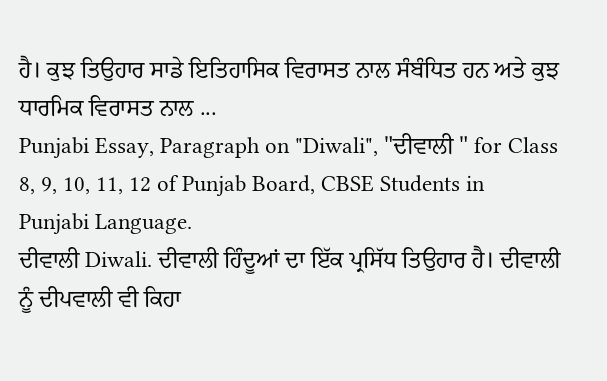ਹੈ। ਕੁਝ ਤਿਉਹਾਰ ਸਾਡੇ ਇਤਿਹਾਸਿਕ ਵਿਰਾਸਤ ਨਾਲ ਸੰਬੰਧਿਤ ਹਨ ਅਤੇ ਕੁਝ ਧਾਰਮਿਕ ਵਿਰਾਸਤ ਨਾਲ ...
Punjabi Essay, Paragraph on "Diwali", "ਦੀਵਾਲੀ " for Class 8, 9, 10, 11, 12 of Punjab Board, CBSE Students in Punjabi Language.
ਦੀਵਾਲੀ Diwali. ਦੀਵਾਲੀ ਹਿੰਦੂਆਂ ਦਾ ਇੱਕ ਪ੍ਰਸਿੱਧ ਤਿਉਹਾਰ ਹੈ। ਦੀਵਾਲੀ ਨੂੰ ਦੀਪਵਾਲੀ ਵੀ ਕਿਹਾ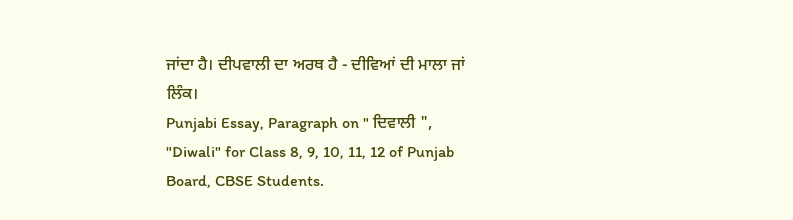ਜਾਂਦਾ ਹੈ। ਦੀਪਵਾਲੀ ਦਾ ਅਰਥ ਹੈ - ਦੀਵਿਆਂ ਦੀ ਮਾਲਾ ਜਾਂ ਲਿੰਕ।
Punjabi Essay, Paragraph on " ਦਿਵਾਲੀ ", "Diwali" for Class 8, 9, 10, 11, 12 of Punjab Board, CBSE Students.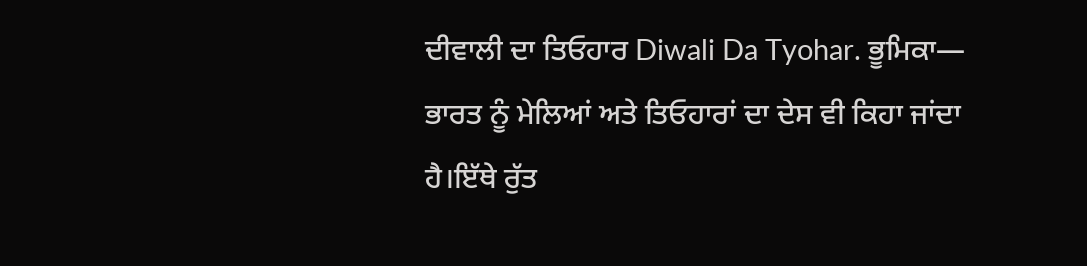ਦੀਵਾਲੀ ਦਾ ਤਿਓਹਾਰ Diwali Da Tyohar. ਭੂਮਿਕਾ— ਭਾਰਤ ਨੂੰ ਮੇਲਿਆਂ ਅਤੇ ਤਿਓਹਾਰਾਂ ਦਾ ਦੇਸ ਵੀ ਕਿਹਾ ਜਾਂਦਾ ਹੈ।ਇੱਥੇ ਰੁੱਤ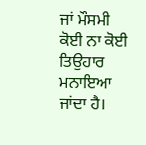ਜਾਂ ਮੌਸਮੀ ਕੋਈ ਨਾ ਕੋਈ ਤਿਉਹਾਰ ਮਨਾਇਆ ਜਾਂਦਾ ਹੈ।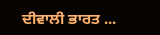ਦੀਵਾਲੀ ਭਾਰਤ ...